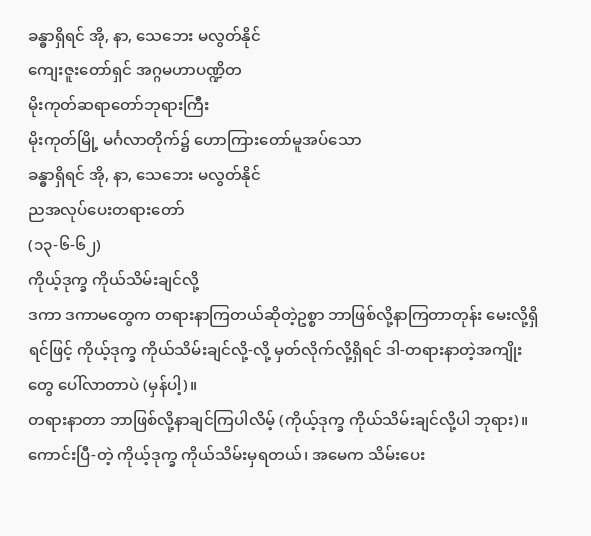ခန္ဓာရှိရင် အို, နာ, သေဘေး မလွတ်နိုင်
ကျေးဇူးတော်ရှင် အဂ္ဂမဟာပဏ္ဍိတ
မိုးကုတ်ဆရာတော်ဘုရားကြီး
မိုးကုတ်မြို့ မင်္ဂလာတိုက်၌ ဟောကြားတော်မူအပ်သော
ခန္ဓာရှိရင် အို, နာ, သေဘေး မလွတ်နိုင်
ညအလုပ်ပေးတရားတော်
(၁၃-၆-၆၂)
ကိုယ့်ဒုက္ခ ကိုယ်သိမ်းချင်လို့
ဒကာ ဒကာမတွေက တရားနာကြတယ်ဆိုတဲ့ဥစ္စာ ဘာဖြစ်လို့နာကြတာတုန်း မေးလို့ရှိရင်ဖြင့် ကိုယ့်ဒုက္ခ ကိုယ်သိမ်းချင်လို့-လို့ မှတ်လိုက်လို့ရှိရင် ဒါ-တရားနာတဲ့အကျိုးတွေ ပေါ်လာတာပဲ (မှန်ပါ့)။
တရားနာတာ ဘာဖြစ်လို့နာချင်ကြပါလိမ့် (ကိုယ့်ဒုက္ခ ကိုယ်သိမ်းချင်လို့ပါ ဘုရား)။
ကောင်းပြီ-တဲ့ ကိုယ့်ဒုက္ခ ကိုယ်သိမ်းမှရတယ်၊ အမေက သိမ်းပေး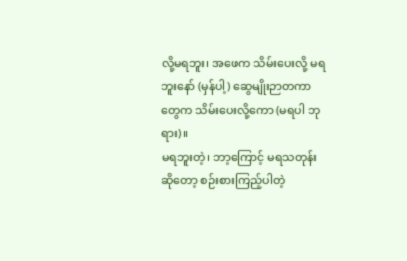လို့မရဘူး၊ အဖေက သိမ်းပေးလို့ မရဘူးနော် (မှန်ပါ့) ဆွေမျိုးဉာတကာတွေက သိမ်းပေးလို့ကော (မရပါ ဘုရား)။
မရဘူးတဲ့၊ ဘာ့ကြောင့် မရသတုန်းဆိုတော့ စဉ်းစားကြည့်ပါတဲ့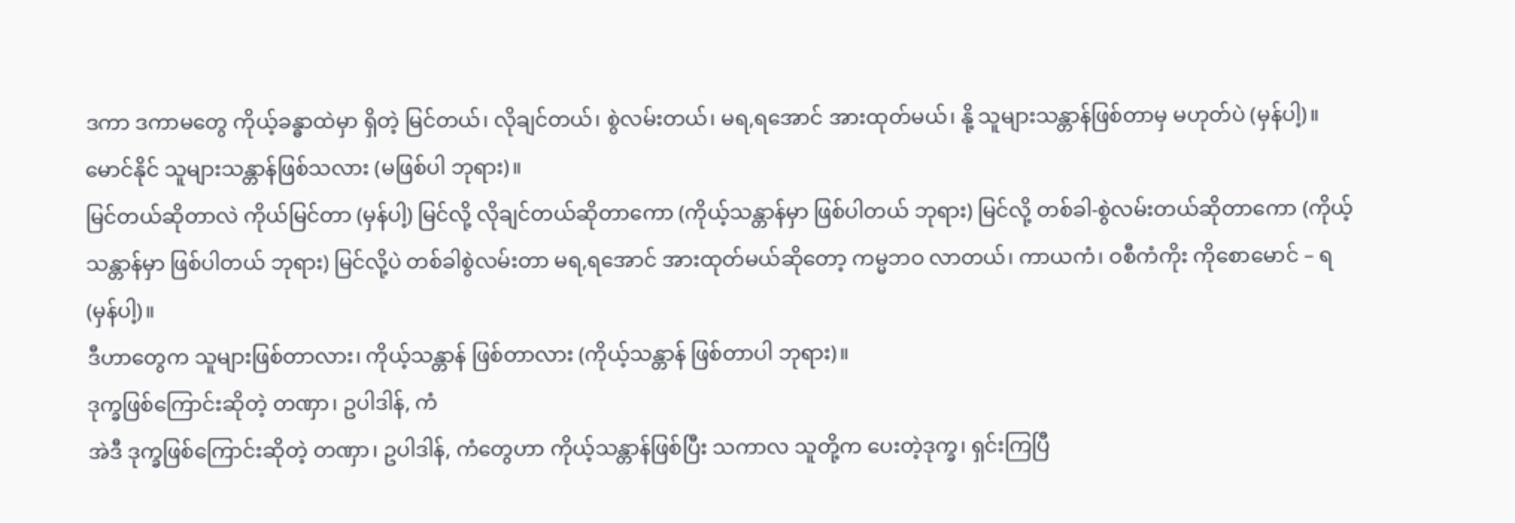ဒကာ ဒကာမတွေ ကိုယ့်ခန္ဓာထဲမှာ ရှိတဲ့ မြင်တယ်၊ လိုချင်တယ်၊ စွဲလမ်းတယ်၊ မရ,ရအောင် အားထုတ်မယ်၊ နို့ သူများသန္တာန်ဖြစ်တာမှ မဟုတ်ပဲ (မှန်ပါ့)။
မောင်နိုင် သူများသန္တာန်ဖြစ်သလား (မဖြစ်ပါ ဘုရား)။
မြင်တယ်ဆိုတာလဲ ကိုယ်မြင်တာ (မှန်ပါ့) မြင်လို့ လိုချင်တယ်ဆိုတာကော (ကိုယ့်သန္တာန်မှာ ဖြစ်ပါတယ် ဘုရား) မြင်လို့ တစ်ခါ-စွဲလမ်းတယ်ဆိုတာကော (ကိုယ့်သန္တာန်မှာ ဖြစ်ပါတယ် ဘုရား) မြင်လို့ပဲ တစ်ခါစွဲလမ်းတာ မရ,ရအောင် အားထုတ်မယ်ဆိုတော့ ကမ္မဘဝ လာတယ်၊ ကာယကံ၊ ဝစီကံကိုး ကိုစောမောင် – ရ (မှန်ပါ့)။
ဒီဟာတွေက သူများဖြစ်တာလား၊ ကိုယ့်သန္တာန် ဖြစ်တာလား (ကိုယ့်သန္တာန် ဖြစ်တာပါ ဘုရား)။
ဒုက္ခဖြစ်ကြောင်းဆိုတဲ့ တဏှာ၊ ဥပါဒါန်, ကံ
အဲဒီ ဒုက္ခဖြစ်ကြောင်းဆိုတဲ့ တဏှာ၊ ဥပါဒါန်, ကံတွေဟာ ကိုယ့်သန္တာန်ဖြစ်ပြီး သကာလ သူတို့က ပေးတဲ့ဒုက္ခ၊ ရှင်းကြပြီ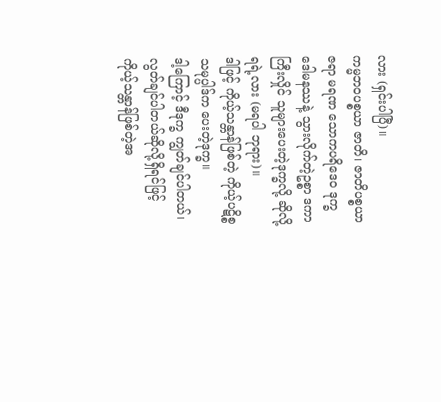လား (ရှင်းပါပြီ)။
ကမ္မဘဝပစ္စယာ ဇာတိ၊ ဇာတိပစ္စယာ ဇရာ မရဏ သောကပရိဒေဝ ဒုက္ခ ဒေါမနဿနဲ့ သွားလိုက်တဲ့ဥစ္စာ ဒကာကြီးလှိုင် သူများပေးတဲ့ဒုက္ခလို့ ဆိုလို့ရရဲ့လား (မရပါ ဘုရား)။
ဒါဖြင့် ကိုယ့်သန္တာန်ဖြစ်တဲ့ ကိုယ့်ပဋိစ္စသမုပ္ပါဒ်က ပေးတဲ့ဒုက္ခ။
ဒါ့ကြောင့် ဒီဒုက္ခ ကျွတ်ချင်ပါတယ်၊ လွတ်ချင်ပါတယ်ဆိုလို့ရှိရင်ဖြင့် ကိုယ့်သန္တာန်ဖြစ်တဲ့အ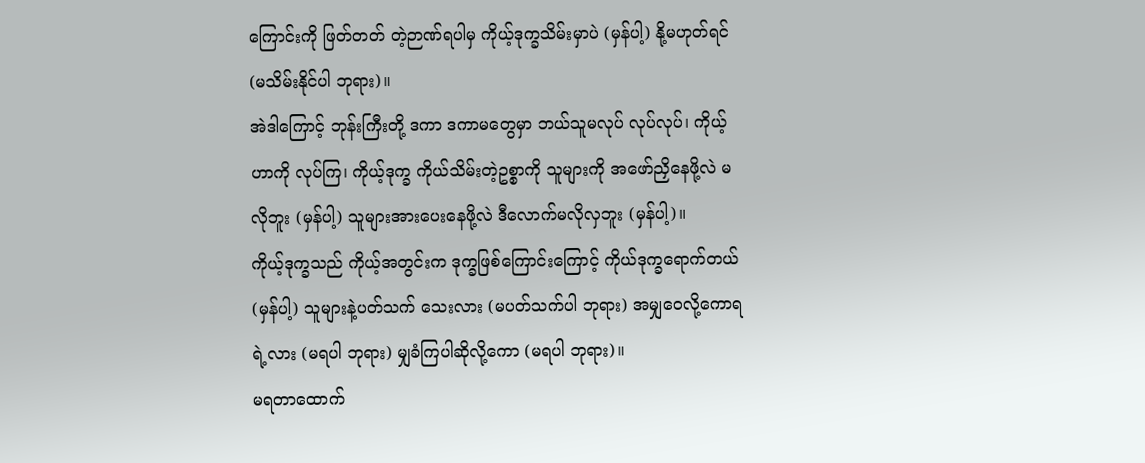ကြောင်းကို ဖြတ်တတ် တဲ့ဉာဏ်ရပါမှ ကိုယ့်ဒုက္ခသိမ်းမှာပဲ (မှန်ပါ့) နို့မဟုတ်ရင် (မသိမ်းနိုင်ပါ ဘုရား)။
အဲဒါကြောင့် ဘုန်းကြီးတို့ ဒကာ ဒကာမတွေမှာ ဘယ်သူမလုပ် လုပ်လုပ်၊ ကိုယ့်ဟာကို လုပ်ကြ၊ ကိုယ့်ဒုက္ခ ကိုယ်သိမ်းတဲ့ဥစ္စာကို သူများကို အဖော်ညှိနေဖို့လဲ မလိုဘူး (မှန်ပါ့) သူများအားပေးနေဖို့လဲ ဒီလောက်မလိုလှဘူး (မှန်ပါ့)။
ကိုယ့်ဒုက္ခသည် ကိုယ့်အတွင်းက ဒုက္ခဖြစ်ကြောင်းကြောင့် ကိုယ်ဒုက္ခရောက်တယ် (မှန်ပါ့) သူများနဲ့ပတ်သက် သေးလား (မပတ်သက်ပါ ဘုရား) အမျှဝေလို့ကောရရဲ့လား (မရပါ ဘုရား) မျှခံကြပါဆိုလို့ကော (မရပါ ဘုရား)။
မရတာထောက်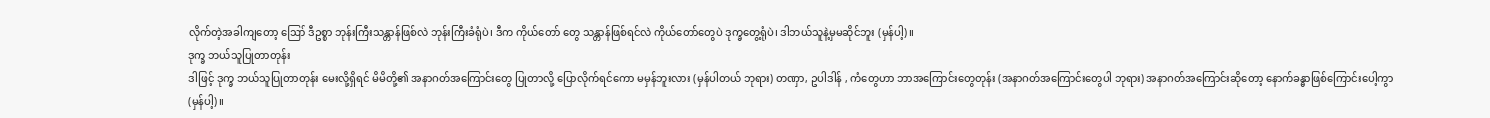လိုက်တဲ့အခါကျတော့ ဪ ဒီဥစ္စာ ဘုန်းကြီးသန္တာန်ဖြစ်လဲ ဘုန်းကြီးခံရုံပဲ၊ ဒီက ကိုယ်တော် တွေ သန္တာန်ဖြစ်ရင်လဲ ကိုယ်တော်တွေပဲ ဒုက္ခတွေ့ရုံပဲ၊ ဒါဘယ်သူနဲ့မှမဆိုင်ဘူး (မှန်ပါ့)။
ဒုက္ခ ဘယ်သူပြုတာတုန်း
ဒါဖြင့် ဒုက္ခ ဘယ်သူပြုတာတုန်း မေးလို့ရှိရင် မိမိတို့၏ အနာဂတ်အကြောင်းတွေ ပြုတာလို့ ပြောလိုက်ရင်ကော မမှန်ဘူးလား (မှန်ပါတယ် ဘုရား) တဏှာ, ဥပါဒါန် , ကံတွေဟာ ဘာအကြောင်းတွေတုန်း (အနာဂတ်အကြောင်းတွေပါ ဘုရား) အနာဂတ်အကြောင်းဆိုတော့ နောက်ခန္ဓာဖြစ်ကြောင်းပေါ့ကွာ (မှန်ပါ့)။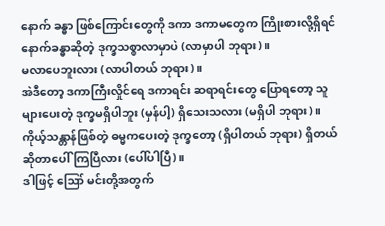နောက် ခန္ဓာ ဖြစ်ကြောင်းတွေကို ဒကာ ဒကာမတွေက ကြိုးစားလို့ရှိရင် နောက်ခန္ဓာဆိုတဲ့ ဒုက္ခသစ္စာလာမှာပဲ (လာမှာပါ ဘုရား)။
မလာပေဘူးလား (လာပါတယ် ဘုရား)။
အဲဒီတော့ ဒကာကြီးလှိုင်ရေ ဒကာရင်း ဆရာရင်းတွေ ပြောရတော့ သူများပေးတဲ့ ဒုက္ခမရှိပါဘူး (မှန်ပါ့) ရှိသေးသလား (မရှိပါ ဘုရား)။
ကိုယ့်သန္တာန်ဖြစ်တဲ့ ဓမ္မကပေးတဲ့ ဒုက္ခတော့ (ရှိပါတယ် ဘုရား) ရှိတယ်ဆိုတာပေါ်ကြပြီလား (ပေါ်ပါပြီ)။
ဒါဖြင့် ဪ မင်းတို့အတွက်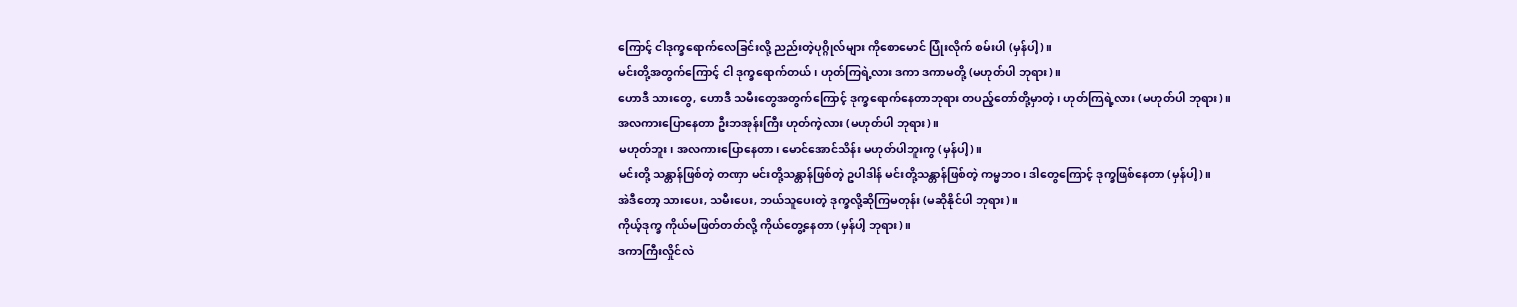ကြောင့် ငါဒုက္ခရောက်လေခြင်းလို့ ညည်းတဲ့ပုဂ္ဂိုလ်များ ကိုစောမောင် ပြုံးလိုက် စမ်းပါ (မှန်ပါ့)။
မင်းတို့အတွက်ကြောင့် ငါ ဒုက္ခရောက်တယ်၊ ဟုတ်ကြရဲ့လား ဒကာ ဒကာမတို့ (မဟုတ်ပါ ဘုရား)။
ဟောဒီ သားတွေ, ဟောဒီ သမီးတွေအတွက်ကြောင့် ဒုက္ခရောက်နေတာဘုရား တပည့်တော်တို့မှာတဲ့၊ ဟုတ်ကြရဲ့လား (မဟုတ်ပါ ဘုရား)။
အလကားပြောနေတာ ဦးဘအုန်းကြီး ဟုတ်ကဲ့လား (မဟုတ်ပါ ဘုရား)။
မဟုတ်ဘူး၊ အလကားပြောနေတာ၊ မောင်အောင်သိန်း မဟုတ်ပါဘူးကွ (မှန်ပါ့)။
မင်းတို့ သန္တာန်ဖြစ်တဲ့ တဏှာ မင်းတို့သန္တာန်ဖြစ်တဲ့ ဥပါဒါန် မင်းတို့သန္တာန်ဖြစ်တဲ့ ကမ္မဘဝ၊ ဒါတွေကြောင့် ဒုက္ခဖြစ်နေတာ (မှန်ပါ့)။
အဲဒီတော့ သားပေး, သမီးပေး, ဘယ်သူပေးတဲ့ ဒုက္ခလို့ဆိုကြမတုန်း (မဆိုနိုင်ပါ ဘုရား)။
ကိုယ့်ဒုက္ခ ကိုယ်မဖြတ်တတ်လို့ ကိုယ်တွေ့နေတာ (မှန်ပါ့ ဘုရား)။
ဒကာကြီးလှိုင်လဲ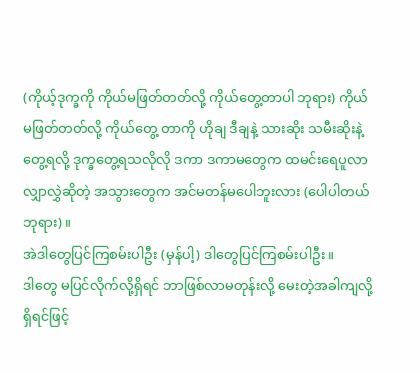(ကိုယ့်ဒုက္ခကို ကိုယ်မဖြတ်တတ်လို့ ကိုယ်တွေ့တာပါ ဘုရား) ကိုယ်မဖြတ်တတ်လို့ ကိုယ်တွေ့ တာကို ဟိုချ ဒီချနဲ့ သားဆိုး သမီးဆိုးနဲ့ တွေ့ရလို့ ဒုက္ခတွေ့ရသလိုလို ဒကာ ဒကာမတွေက ထမင်းရေပူလာ လျှာလွှဲဆိုတဲ့ အသွားတွေက အင်မတန်မပေါဘူးလား (ပေါပါတယ် ဘုရား)။
အဲဒါတွေပြင်ကြစမ်းပါဦး (မှန်ပါ့) ဒါတွေပြင်ကြစမ်းပါဦး။
ဒါတွေ မပြင်လိုက်လို့ရှိရင် ဘာဖြစ်လာမတုန်းလို့ မေးတဲ့အခါကျလို့ရှိရင်ဖြင့်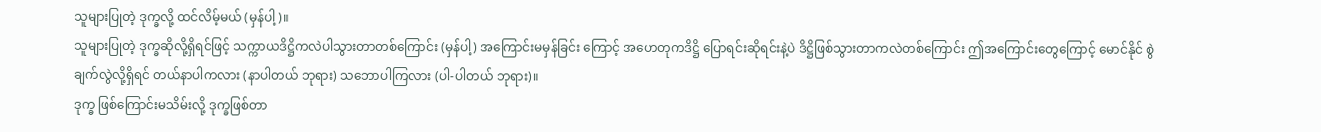သူများပြုတဲ့ ဒုက္ခလို့ ထင်လိမ့်မယ် (မှန်ပါ့)။
သူများပြုတဲ့ ဒုက္ခဆိုလို့ရှိရင်ဖြင့် သက္ကာယဒိဋ္ဌိကလဲပါသွားတာတစ်ကြောင်း (မှန်ပါ့) အကြောင်းမမှန်ခြင်း ကြောင့် အဟေတုကဒိဋ္ဌိ ပြောရင်းဆိုရင်းနဲ့ပဲ ဒိဋ္ဌိဖြစ်သွားတာကလဲတစ်ကြောင်း ဤအကြောင်းတွေကြောင့် မောင်နိုင် စွဲချက်လွဲလို့ရှိရင် တယ်နာပါကလား (နာပါတယ် ဘုရား) သဘောပါကြလား (ပါ-ပါတယ် ဘုရား)။
ဒုက္ခ ဖြစ်ကြောင်းမသိမ်းလို့ ဒုက္ခဖြစ်တာ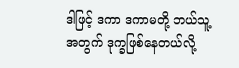ဒါဖြင့် ဒကာ ဒကာမတို့ ဘယ်သူ့အတွက် ဒုက္ခဖြစ်နေတယ်လို့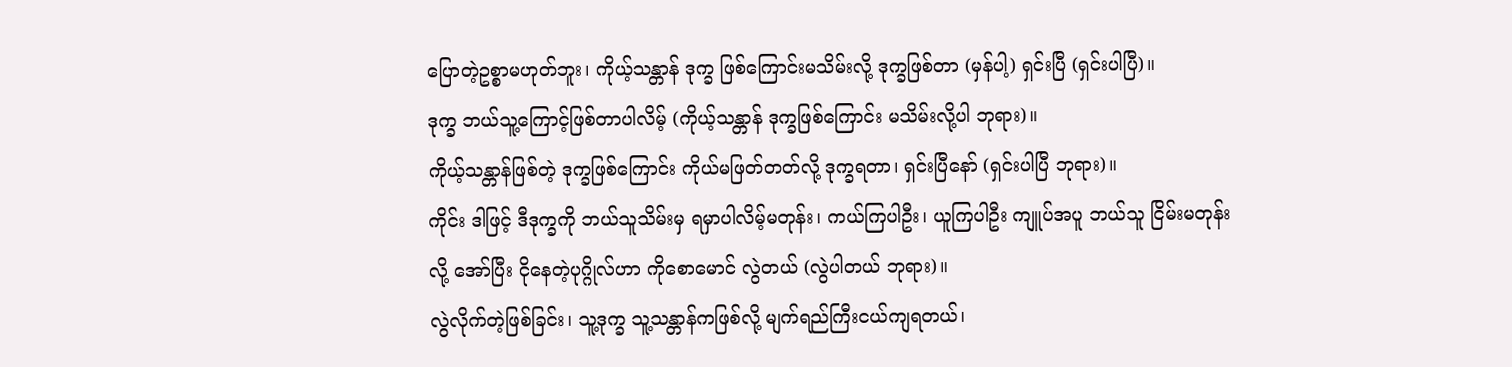ပြောတဲ့ဥစ္စာမဟုတ်ဘူး၊ ကိုယ့်သန္တာန် ဒုက္ခ ဖြစ်ကြောင်းမသိမ်းလို့ ဒုက္ခဖြစ်တာ (မှန်ပါ့) ရှင်းပြီ (ရှင်းပါပြီ)။
ဒုက္ခ ဘယ်သူ့ကြောင့်ဖြစ်တာပါလိမ့် (ကိုယ့်သန္တာန် ဒုက္ခဖြစ်ကြောင်း မသိမ်းလို့ပါ ဘုရား)။
ကိုယ့်သန္တာန်ဖြစ်တဲ့ ဒုက္ခဖြစ်ကြောင်း ကိုယ်မဖြတ်တတ်လို့ ဒုက္ခရတာ၊ ရှင်းပြီနော် (ရှင်းပါပြီ ဘုရား)။
ကိုင်း ဒါဖြင့် ဒီဒုက္ခကို ဘယ်သူသိမ်းမှ ရမှာပါလိမ့်မတုန်း၊ ကယ်ကြပါဦး၊ ယူကြပါဦး ကျူပ်အပူ ဘယ်သူ ငြိမ်းမတုန်းလို့ အော်ပြီး ငိုနေတဲ့ပုဂ္ဂိုလ်ဟာ ကိုစောမောင် လွဲတယ် (လွဲပါတယ် ဘုရား)။
လွဲလိုက်တဲ့ဖြစ်ခြင်း၊ သူ့ဒုက္ခ သူ့သန္တာန်ကဖြစ်လို့ မျက်ရည်ကြီးငယ်ကျရတယ်၊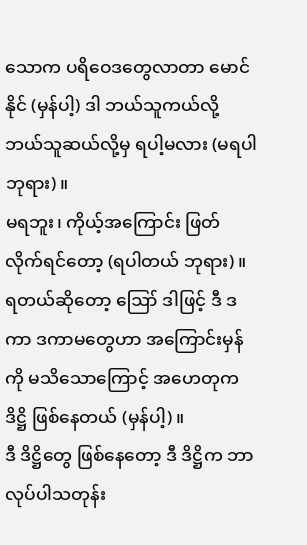သောက ပရိဝေဒတွေလာတာ မောင်နိုင် (မှန်ပါ့) ဒါ ဘယ်သူကယ်လို့ ဘယ်သူဆယ်လို့မှ ရပါ့မလား (မရပါ ဘုရား)။
မရဘူး၊ ကိုယ့်အကြောင်း ဖြတ်လိုက်ရင်တော့ (ရပါတယ် ဘုရား)။
ရတယ်ဆိုတော့ ဪ ဒါဖြင့် ဒီ ဒကာ ဒကာမတွေဟာ အကြောင်းမှန်ကို မသိသောကြောင့် အဟေတုကဒိဋ္ဌိ ဖြစ်နေတယ် (မှန်ပါ့)။
ဒီ ဒိဋ္ဌိတွေ ဖြစ်နေတော့ ဒီ ဒိဋ္ဌိက ဘာလုပ်ပါသတုန်း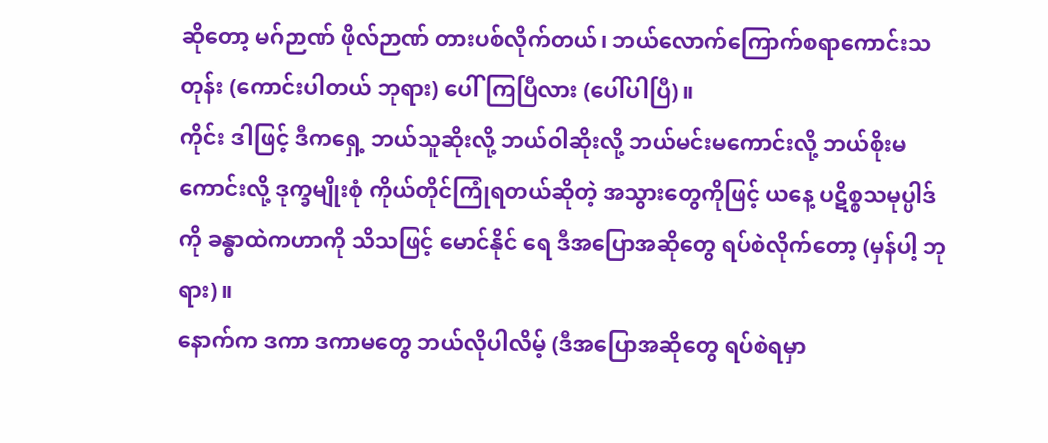ဆိုတော့ မဂ်ဉာဏ် ဖိုလ်ဉာဏ် တားပစ်လိုက်တယ်၊ ဘယ်လောက်ကြောက်စရာကောင်းသတုန်း (ကောင်းပါတယ် ဘုရား) ပေါ်ကြပြီလား (ပေါ်ပါပြီ)။
ကိုင်း ဒါဖြင့် ဒီကရှေ့ ဘယ်သူဆိုးလို့ ဘယ်ဝါဆိုးလို့ ဘယ်မင်းမကောင်းလို့ ဘယ်စိုးမကောင်းလို့ ဒုက္ခမျိုးစုံ ကိုယ်တိုင်ကြုံရတယ်ဆိုတဲ့ အသွားတွေကိုဖြင့် ယနေ့ ပဋိစ္စသမုပ္ပါဒ်ကို ခန္ဓာထဲကဟာကို သိသဖြင့် မောင်နိုင် ရေ ဒီအပြောအဆိုတွေ ရပ်စဲလိုက်တော့ (မှန်ပါ့ ဘုရား)။
နောက်က ဒကာ ဒကာမတွေ ဘယ်လိုပါလိမ့် (ဒီအပြောအဆိုတွေ ရပ်စဲရမှာ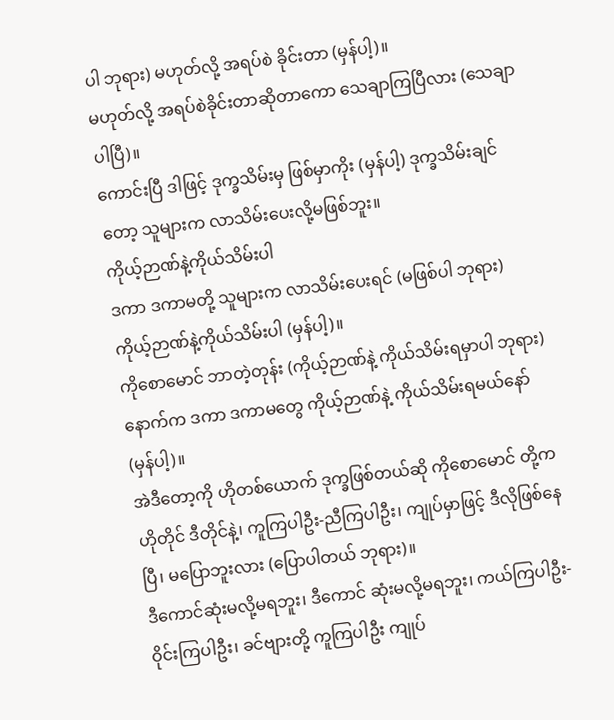ပါ ဘုရား) မဟုတ်လို့ အရပ်စဲ ခိုင်းတာ (မှန်ပါ့)။
မဟုတ်လို့ အရပ်စဲခိုင်းတာဆိုတာကော သေချာကြပြီလား (သေချာပါပြီ)။
ကောင်းပြီ ဒါဖြင့် ဒုက္ခသိမ်းမှ ဖြစ်မှာကိုး (မှန်ပါ့) ဒုက္ခသိမ်းချင်တော့ သူများက လာသိမ်းပေးလို့မဖြစ်ဘူး။
ကိုယ့်ဉာဏ်နဲ့ကိုယ်သိမ်းပါ
ဒကာ ဒကာမတို့ သူများက လာသိမ်းပေးရင် (မဖြစ်ပါ ဘုရား) ကိုယ့်ဉာဏ်နဲ့ကိုယ်သိမ်းပါ (မှန်ပါ့)။
ကိုစောမောင် ဘာတဲ့တုန်း (ကိုယ့်ဉာဏ်နဲ့ ကိုယ်သိမ်းရမှာပါ ဘုရား) နောက်က ဒကာ ဒကာမတွေ ကိုယ့်ဉာဏ်နဲ့ ကိုယ်သိမ်းရမယ်နော် (မှန်ပါ့)။
အဲဒီတော့ကို ဟိုတစ်ယောက် ဒုက္ခဖြစ်တယ်ဆို ကိုစောမောင် တို့က ဟိုတိုင် ဒီတိုင်နဲ့၊ ကူကြပါဦး-ညီကြပါဦး၊ ကျုပ်မှာဖြင့် ဒီလိုဖြစ်နေပြီ၊ မပြောဘူးလား (ပြောပါတယ် ဘုရား)။
ဒီကောင်ဆုံးမလို့မရဘူး၊ ဒီကောင် ဆုံးမလို့မရဘူး၊ ကယ်ကြပါဦး-ဝိုင်းကြပါဦး၊ ခင်ဗျားတို့ ကူကြပါဦး ကျုပ်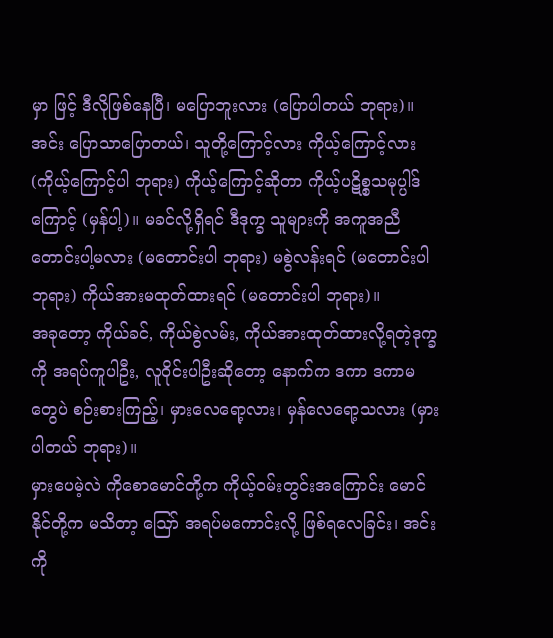မှာ ဖြင့် ဒီလိုဖြစ်နေပြီ၊ မပြောဘူးလား (ပြောပါတယ် ဘုရား)။
အင်း ပြောသာပြောတယ်၊ သူတို့ကြောင့်လား ကိုယ့်ကြောင့်လား (ကိုယ့်ကြောင့်ပါ ဘုရား) ကိုယ့်ကြောင့်ဆိုတာ ကိုယ့်ပဋိစ္စသမုပ္ပါဒ်ကြောင့် (မှန်ပါ့)။ မခင်လို့ရှိရင် ဒီဒုက္ခ သူများကို အကူအညီတောင်းပါ့မလား (မတောင်းပါ ဘုရား) မစွဲလန်းရင် (မတောင်းပါ ဘုရား) ကိုယ်အားမထုတ်ထားရင် (မတောင်းပါ ဘုရား)။
အခုတော့ ကိုယ်ခင်, ကိုယ်စွဲလမ်း, ကိုယ်အားထုတ်ထားလို့ရတဲ့ဒုက္ခကို အရပ်ကူပါဦး, လူဝိုင်းပါဦးဆိုတော့ နောက်က ဒကာ ဒကာမတွေပဲ စဉ်းစားကြည့်၊ မှားလေရော့လား၊ မှန်လေရော့သလား (မှားပါတယ် ဘုရား)။
မှားပေမဲ့လဲ ကိုစောမောင်တို့က ကိုယ့်ဝမ်းတွင်းအကြောင်း မောင်နိုင်တို့က မသိတာ့ ဪ အရပ်မကောင်းလို့ ဖြစ်ရလေခြင်း၊ အင်း ကို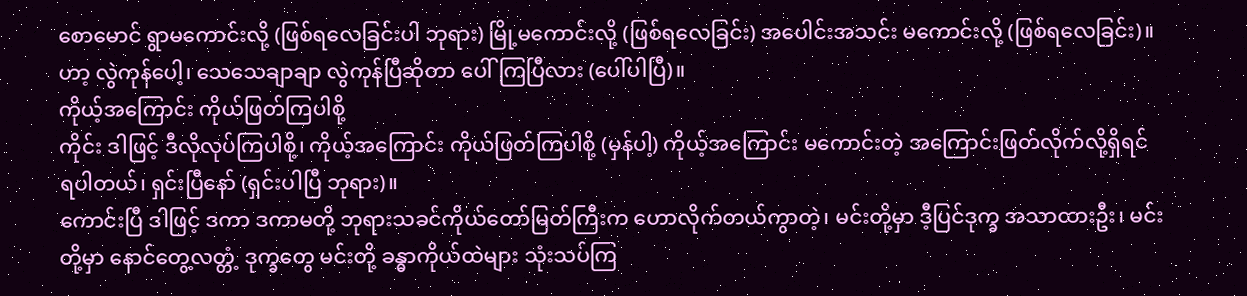စောမောင် ရွာမကောင်းလို့ (ဖြစ်ရလေခြင်းပါ ဘုရား) မြို့မကောင်းလို့ (ဖြစ်ရလေခြင်း) အပေါင်းအသင်း မကောင်းလို့ (ဖြစ်ရလေခြင်း)။
ဟာ့ လွဲကုန်ပေါ့၊ သေသေချာချာ လွဲကုန်ပြီဆိုတာ ပေါ်ကြပြီလား (ပေါ်ပါပြီ)။
ကိုယ့်အကြောင်း ကိုယ်ဖြတ်ကြပါစို့
ကိုင်း ဒါဖြင့် ဒီလိုလုပ်ကြပါစို့၊ ကိုယ့်အကြောင်း ကိုယ်ဖြတ်ကြပါစို့ (မှန်ပါ့) ကိုယ့်အကြောင်း မကောင်းတဲ့ အကြောင်းဖြတ်လိုက်လို့ရှိရင် ရပါတယ်၊ ရှင်းပြီနော် (ရှင်းပါပြီ ဘုရား)။
ကောင်းပြီ ဒါဖြင့် ဒကာ ဒကာမတို့ ဘုရားသခင်ကိုယ်တော်မြတ်ကြီးက ဟောလိုက်တယ်ကွာတဲ့၊ မင်းတို့မှာ ဒီ့ပြင်ဒုက္ခ အသာထားဦး၊ မင်းတို့မှာ နောင်တွေ့လတ္တံ့ ဒုက္ခတွေ မင်းတို့ ခန္ဓာကိုယ်ထဲများ သုံးသပ်ကြ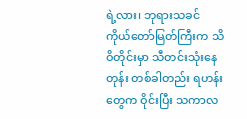ရဲ့လား၊ ဘုရားသခင် ကိုယ်တော်မြတ်ကြီးက သိဝိတိုင်းမှာ သီတင်းသုံးနေတုန်း တစ်ခါတည်း ရဟန်းတွေက ဝိုင်းပြီး သကာလ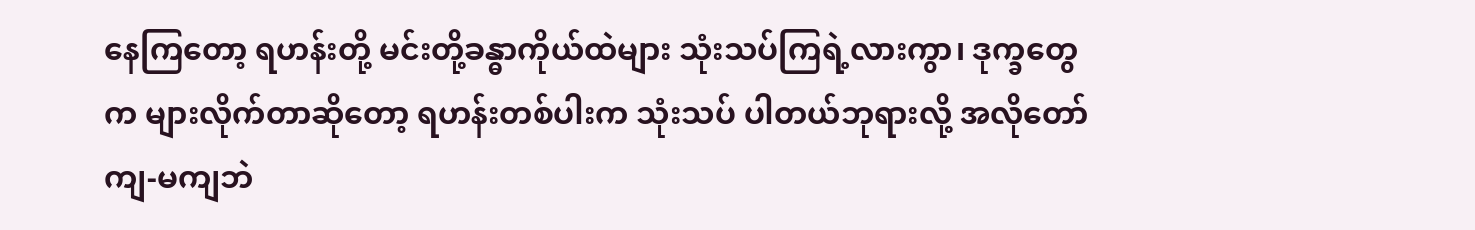နေကြတော့ ရဟန်းတို့ မင်းတို့ခန္ဓာကိုယ်ထဲများ သုံးသပ်ကြရဲ့လားကွာ၊ ဒုက္ခတွေက များလိုက်တာဆိုတော့ ရဟန်းတစ်ပါးက သုံးသပ် ပါတယ်ဘုရားလို့ အလိုတော်ကျ-မကျဘဲ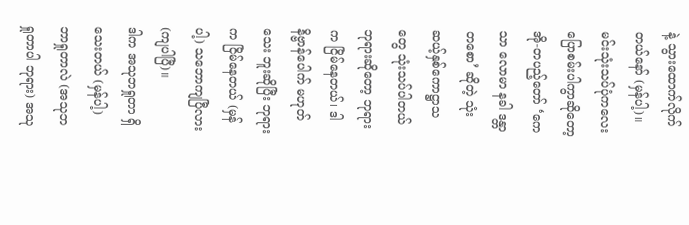နဲ့ သွားထောက်လိုက်တယ်နော် (မှန်ပါ့)။
မင်းသုံးသပ်ပုံကလေး ပြောစမ်းပါကွာဆိုတော့ အို-တပည့်တော် ‘ကေသာ လောမာ နခါ ဒန္တာ တစော’ ဆိုတဲ့ သုံးဆယ့်နှစ်ကောဋ္ဌာသတွေ သုံးသပ်ပါတယ်ဘုရားဆိုတော့ ဘုရားက ငြိမ်နေတယ်၊ ဒါနိဗ္ဗာန်ပေါက် မဟုတ်သေး ဘူးဆိုပြီး ဘုရားက ငြိမ်နေတယ် (မှန်ပါ့) သဘောကျပြီလား (ကျပါပြီ)။
ဒါက အသုဘရှုတာ ရှိသေးတယ် (မှန်ပါ့) ဘာရှုတာလဲ (အသုဘရှုတာပါ ဘုရား) အသု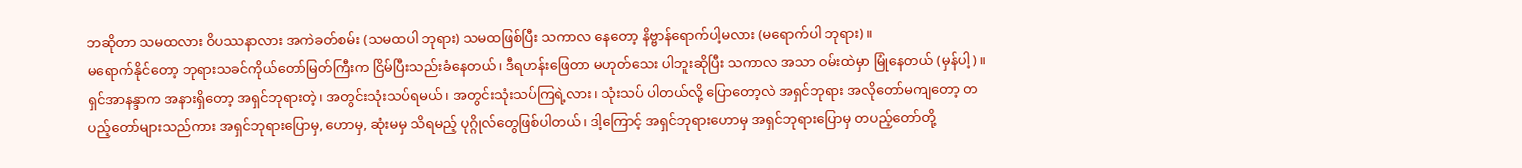ဘဆိုတာ သမထလား ဝိပဿနာလား အကဲခတ်စမ်း (သမထပါ ဘုရား) သမထဖြစ်ပြီး သကာလ နေတော့ နိဗ္ဗာန်ရောက်ပါ့မလား (မရောက်ပါ ဘုရား)။
မရောက်နိုင်တော့ ဘုရားသခင်ကိုယ်တော်မြတ်ကြီးက ငြိမ်ပြီးသည်းခံနေတယ်၊ ဒီရဟန်းဖြေတာ မဟုတ်သေး ပါဘူးဆိုပြီး သကာလ အသာ ဝမ်းထဲမှာ မြုံနေတယ် (မှန်ပါ့)။
ရှင်အာနန္ဒာက အနားရှိတော့ အရှင်ဘုရားတဲ့၊ အတွင်းသုံးသပ်ရမယ်၊ အတွင်းသုံးသပ်ကြရဲ့လား၊ သုံးသပ် ပါတယ်လို့ ပြောတော့လဲ အရှင်ဘုရား အလိုတော်မကျတော့ တပည့်တော်များသည်ကား အရှင်ဘုရားပြောမှ, ဟောမှ, ဆုံးမမှ သိရမည့် ပုဂ္ဂိုလ်တွေဖြစ်ပါတယ်၊ ဒါ့ကြောင့် အရှင်ဘုရားဟောမှ အရှင်ဘုရားပြောမှ တပည့်တော်တို့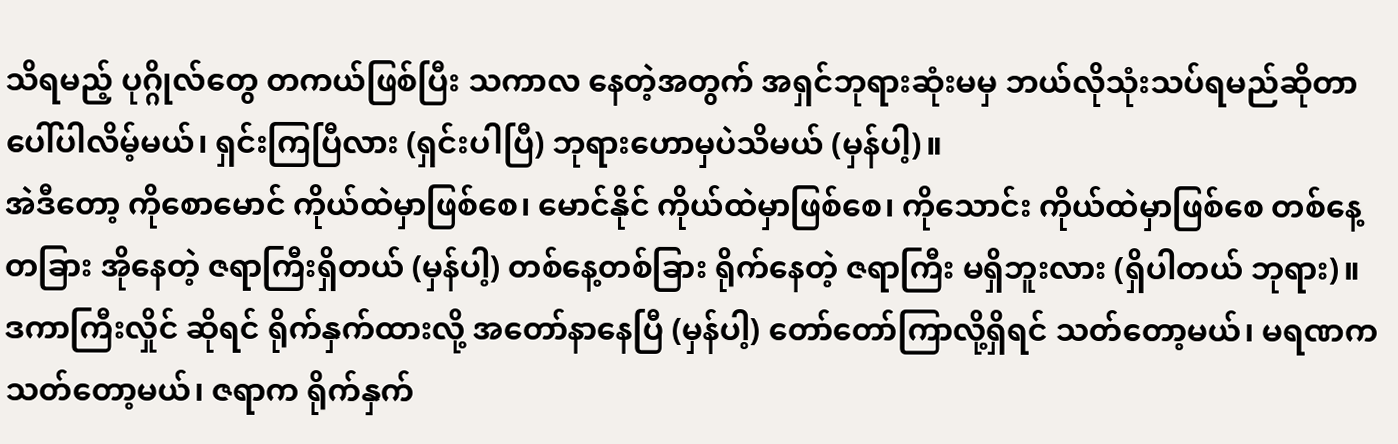သိရမည့် ပုဂ္ဂိုလ်တွေ တကယ်ဖြစ်ပြီး သကာလ နေတဲ့အတွက် အရှင်ဘုရားဆုံးမမှ ဘယ်လိုသုံးသပ်ရမည်ဆိုတာ ပေါ်ပါလိမ့်မယ်၊ ရှင်းကြပြီလား (ရှင်းပါပြီ) ဘုရားဟောမှပဲသိမယ် (မှန်ပါ့)။
အဲဒီတော့ ကိုစောမောင် ကိုယ်ထဲမှာဖြစ်စေ၊ မောင်နိုင် ကိုယ်ထဲမှာဖြစ်စေ၊ ကိုသောင်း ကိုယ်ထဲမှာဖြစ်စေ တစ်နေ့တခြား အိုနေတဲ့ ဇရာကြီးရှိတယ် (မှန်ပါ့) တစ်နေ့တစ်ခြား ရိုက်နေတဲ့ ဇရာကြီး မရှိဘူးလား (ရှိပါတယ် ဘုရား)။
ဒကာကြီးလှိုင် ဆိုရင် ရိုက်နှက်ထားလို့ အတော်နာနေပြီ (မှန်ပါ့) တော်တော်ကြာလို့ရှိရင် သတ်တော့မယ်၊ မရဏကသတ်တော့မယ်၊ ဇရာက ရိုက်နှက်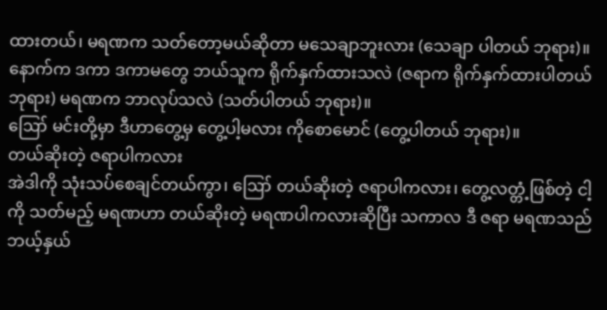ထားတယ်၊ မရဏက သတ်တော့မယ်ဆိုတာ မသေချာဘူးလား (သေချာ ပါတယ် ဘုရား)။
နောက်က ဒကာ ဒကာမတွေ ဘယ်သူက ရိုက်နှက်ထားသလဲ (ဇရာက ရိုက်နှက်ထားပါတယ် ဘုရား) မရဏက ဘာလုပ်သလဲ (သတ်ပါတယ် ဘုရား)။
ဪ မင်းတို့မှာ ဒီဟာတွေ့မှ တွေ့ပါ့မလား ကိုစောမောင် (တွေ့ပါတယ် ဘုရား)။
တယ်ဆိုးတဲ့ ဇရာပါကလား
အဲဒါကို သုံးသပ်စေချင်တယ်ကွာ၊ ဪ တယ်ဆိုးတဲ့ ဇရာပါကလား၊ တွေ့လတ္တံ့ဖြစ်တဲ့ ငါ့ကို သတ်မည့် မရဏဟာ တယ်ဆိုးတဲ့ မရဏပါကလားဆိုပြီး သကာလ ဒီ ဇရာ မရဏသည် ဘယ့်နှယ်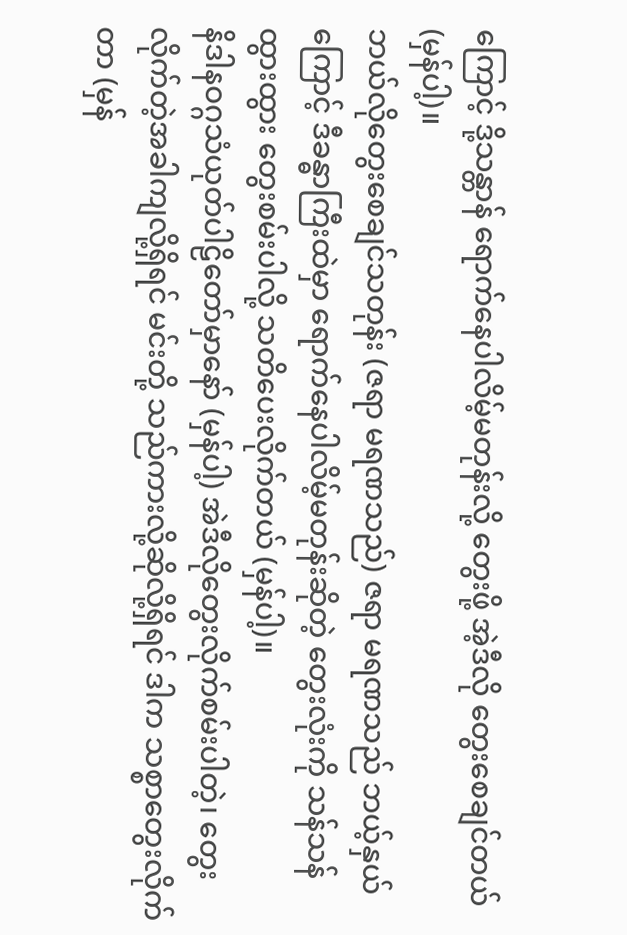ကြောင့် ဒို့သန္တာန် ရောက်နေပါလိမ့်မတုန်းလို့ တွေးဖို့ အဲ့ဒီလို တွေးစေချင်တယ် (မှန်ပါ့)။
ဘယ်လိုတွေးစေချင်သတုန်း (ဇရာ မရဏသည်) ဇရာ မရဏသည် ဘယ့်နှယ်ကြောင့် ဒီခန္ဓာကြီးထဲမှာ ရောက်နေပါလိမ့်မတုန်းဆိုတဲ့ တွေးလုံးကို သန်သန်ထွားထွား တွေးစမ်းပါလို့ သတိပေးလိုက်တယ် (မှန်ပါ့)။
နိဒါနဝဂ္ဂသံယုတ်ပါဠိတော်မှာနော် (မှန်ပါ့) အဲဒီလိုတွေးလိုက်စမ်းပါတဲ့၊ တွေးလိုက်တဲ့အခါကျလို့ရှိရင် မင်းတို့ သည်ကားလို့ဆိုလို့ရှိရင် ဒါက သစ္စာတွေးလိုက်တာ (မှန်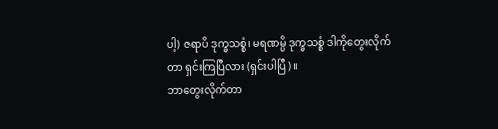ပါ့) ဇရာပိ ဒုက္ခသစ္စံ၊ မရဏမ္ပိ ဒုက္ခသစ္စံ ဒါကိုတွေးလိုက်တာ ရှင်းကြပြီလား (ရှင်းပါပြီ)။
ဘာတွေးလိုက်တာ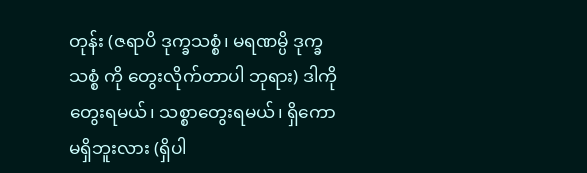တုန်း (ဇရာပိ ဒုက္ခသစ္စံ၊ မရဏမ္ပိ ဒုက္ခသစ္စံ ကို တွေးလိုက်တာပါ ဘုရား) ဒါကိုတွေးရမယ်၊ သစ္စာတွေးရမယ်၊ ရှိကော မရှိဘူးလား (ရှိပါ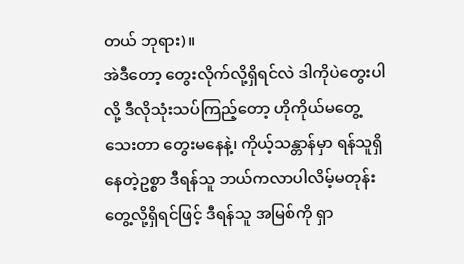တယ် ဘုရား)။
အဲဒီတော့ တွေးလိုက်လို့ရှိရင်လဲ ဒါကိုပဲတွေးပါလို့ ဒီလိုသုံးသပ်ကြည့်တော့ ဟိုကိုယ်မတွေ့သေးတာ တွေးမနေနဲ့၊ ကိုယ့်သန္တာန်မှာ ရန်သူရှိနေတဲ့ဥစ္စာ ဒီရန်သူ ဘယ်ကလာပါလိမ့်မတုန်း တွေ့လို့ရှိရင်ဖြင့် ဒီရန်သူ အမြစ်ကို ရှာ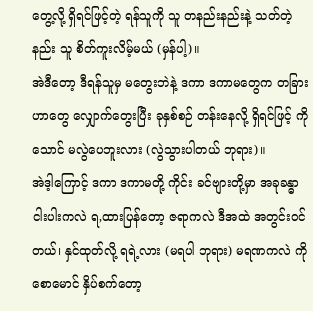တွေ့လို့ ရှိရင်ဖြင့်တဲ့ ရန်သူကို သူ တနည်းနည်းနဲ့ သတ်တဲ့နည်း သူ စိတ်ကူးလိမ့်မယ် (မှန်ပါ့)။
အဲဒီတော့ ဒီရန်သူမှ မတွေးဘဲနဲ့ ဒကာ ဒကာမတွေက တခြားဟာတွေ လျှောက်တွေးပြီး ခုနှစ်စဉ် တန်းနေလို့ ရှိရင်ဖြင့် ကိုသောင် မလွဲပေဘူးလား (လွဲသွားပါတယ် ဘုရား)။
အဲဒ့ါကြောင့် ဒကာ ဒကာမတို့ ကိုင်း ခင်ဗျားတို့မှာ အခုခန္ဓာငါးပါးကလဲ ရ,ထားပြန်တော့ ဇရာကလဲ ဒီအထဲ အတွင်းဝင်တယ်၊ နှင်ထုတ်လို့ ရရဲ့လား (မရပါ ဘုရား) မရဏကလဲ ကိုစောမောင် နှိပ်စက်တော့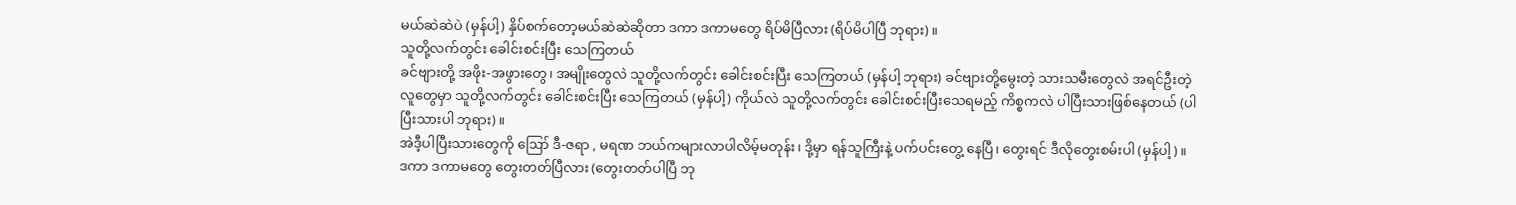မယ်ဆဲဆဲပဲ (မှန်ပါ့) နှိပ်စက်တော့မယ်ဆဲဆဲဆိုတာ ဒကာ ဒကာမတွေ ရိပ်မိပြီလား (ရိပ်မိပါပြီ ဘုရား)။
သူတို့လက်တွင်း ခေါင်းစင်းပြီး သေကြတယ်
ခင်ဗျားတို့ အဖိုး-အဖွားတွေ၊ အမျိုးတွေလဲ သူတို့လက်တွင်း ခေါင်းစင်းပြီး သေကြတယ် (မှန်ပါ့ ဘုရား) ခင်ဗျားတို့မွေးတဲ့ သားသမီးတွေလဲ အရင်ဦးတဲ့ လူတွေမှာ သူတို့လက်တွင်း ခေါင်းစင်းပြီး သေကြတယ် (မှန်ပါ့) ကိုယ်လဲ သူတို့လက်တွင်း ခေါင်းစင်းပြီးသေရမည့် ကိစ္စကလဲ ပါပြီးသားဖြစ်နေတယ် (ပါပြီးသားပါ ဘုရား)။
အဲဒီ့ပါပြီးသားတွေကို ဪ ဒီ-ဇရာ , မရဏ ဘယ်ကများလာပါလိမ့်မတုန်း၊ ဒို့မှာ ရန်သူကြီးနဲ့ ပက်ပင်းတွေ့ နေပြီ၊ တွေးရင် ဒီလိုတွေးစမ်းပါ (မှန်ပါ့)။
ဒကာ ဒကာမတွေ တွေးတတ်ပြီလား (တွေးတတ်ပါပြီ ဘု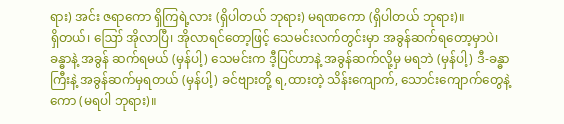ရား) အင်း ဇရာကော ရှိကြရဲ့လား (ရှိပါတယ် ဘုရား) မရဏကော (ရှိပါတယ် ဘုရား)။
ရှိတယ်၊ ဪ အိုလာပြီ၊ အိုလာရင်တော့ဖြင့် သေမင်းလက်တွင်းမှာ အခွန်ဆက်ရတော့မှာပဲ၊ ခန္ဓာနဲ့ အခွန် ဆက်ရမယ် (မှန်ပါ့) သေမင်းက ဒီ့ပြင်ဟာနဲ့ အခွန်ဆက်လို့မှ မရဘဲ (မှန်ပါ့) ဒီ-ခန္ဓာကြီးနဲ့ အခွန်ဆက်မှရတယ် (မှန်ပါ့) ခင်ဗျားတို့ ရ,ထားတဲ့ သိန်းကျောက်, သောင်းကျောက်တွေနဲ့ကော (မရပါ ဘုရား)။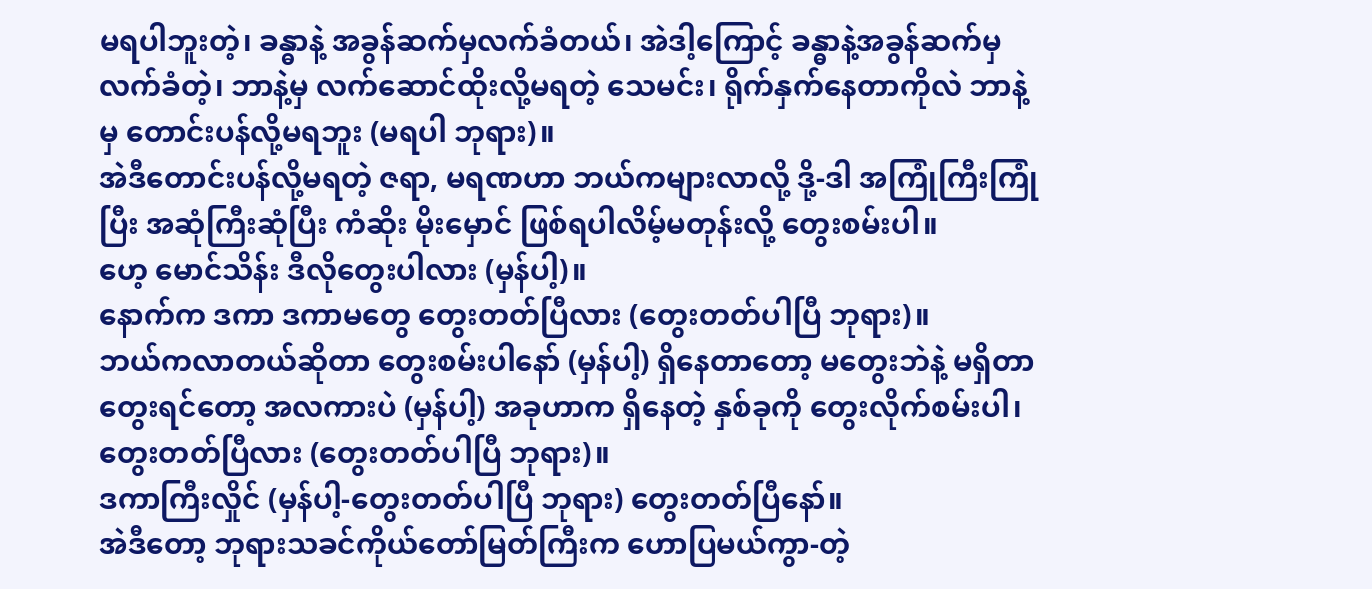မရပါဘူးတဲ့၊ ခန္ဓာနဲ့ အခွန်ဆက်မှလက်ခံတယ်၊ အဲဒါ့ကြောင့် ခန္ဓာနဲ့အခွန်ဆက်မှ လက်ခံတဲ့၊ ဘာနဲ့မှ လက်ဆောင်ထိုးလို့မရတဲ့ သေမင်း၊ ရိုက်နှက်နေတာကိုလဲ ဘာနဲ့မှ တောင်းပန်လို့မရဘူး (မရပါ ဘုရား)။
အဲဒီတောင်းပန်လို့မရတဲ့ ဇရာ, မရဏဟာ ဘယ်ကများလာလို့ ဒို့-ဒါ အကြုံကြီးကြုံပြီး အဆုံကြီးဆုံပြီး ကံဆိုး မိုးမှောင် ဖြစ်ရပါလိမ့်မတုန်းလို့ တွေးစမ်းပါ။
ဟေ့ မောင်သိန်း ဒီလိုတွေးပါလား (မှန်ပါ့)။
နောက်က ဒကာ ဒကာမတွေ တွေးတတ်ပြီလား (တွေးတတ်ပါပြီ ဘုရား)။
ဘယ်ကလာတယ်ဆိုတာ တွေးစမ်းပါနော် (မှန်ပါ့) ရှိနေတာတော့ မတွေးဘဲနဲ့ မရှိတာတွေးရင်တော့ အလကားပဲ (မှန်ပါ့) အခုဟာက ရှိနေတဲ့ နှစ်ခုကို တွေးလိုက်စမ်းပါ၊ တွေးတတ်ပြီလား (တွေးတတ်ပါပြီ ဘုရား)။
ဒကာကြီးလှိုင် (မှန်ပါ့-တွေးတတ်ပါပြီ ဘုရား) တွေးတတ်ပြီနော်။
အဲဒီတော့ ဘုရားသခင်ကိုယ်တော်မြတ်ကြီးက ဟောပြမယ်ကွာ-တဲ့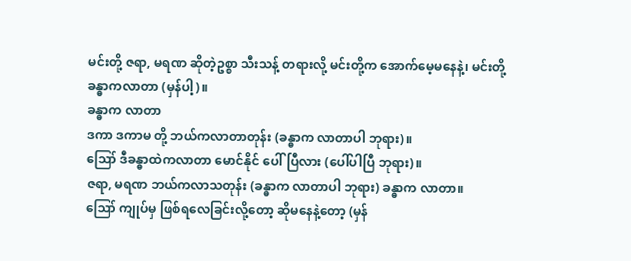မင်းတို့ ဇရာ, မရဏ ဆိုတဲ့ဥစ္စာ သီးသန့် တရားလို့ မင်းတို့က အောက်မေ့မနေနဲ့၊ မင်းတို့ ခန္ဓာကလာတာ (မှန်ပါ့)။
ခန္ဓာက လာတာ
ဒကာ ဒကာမ တို့ ဘယ်ကလာတာတုန်း (ခန္ဓာက လာတာပါ ဘုရား)။
ဪ ဒီခန္ဓာထဲကလာတာ မောင်နိုင် ပေါ်ပြီလား (ပေါ်ပါပြီ ဘုရား)။
ဇရာ, မရဏ ဘယ်ကလာသတုန်း (ခန္ဓာက လာတာပါ ဘုရား) ခန္ဓာက လာတာ။
ဪ ကျုပ်မှ ဖြစ်ရလေခြင်းလို့တော့ ဆိုမနေနဲ့တော့ (မှန်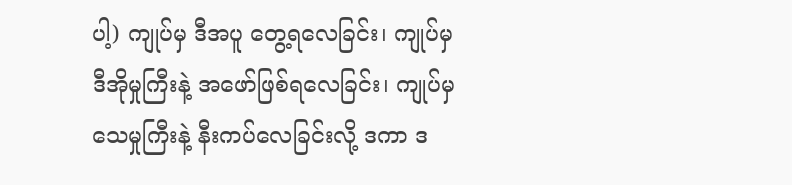ပါ့) ကျုပ်မှ ဒီအပူ တွေ့ရလေခြင်း၊ ကျုပ်မှ ဒီအိုမှုကြီးနဲ့ အဖော်ဖြစ်ရလေခြင်း၊ ကျုပ်မှ သေမှုကြီးနဲ့ နီးကပ်လေခြင်းလို့ ဒကာ ဒ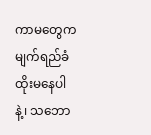ကာမတွေက မျက်ရည်ခံထိုးမနေပါနဲ့၊ သဘော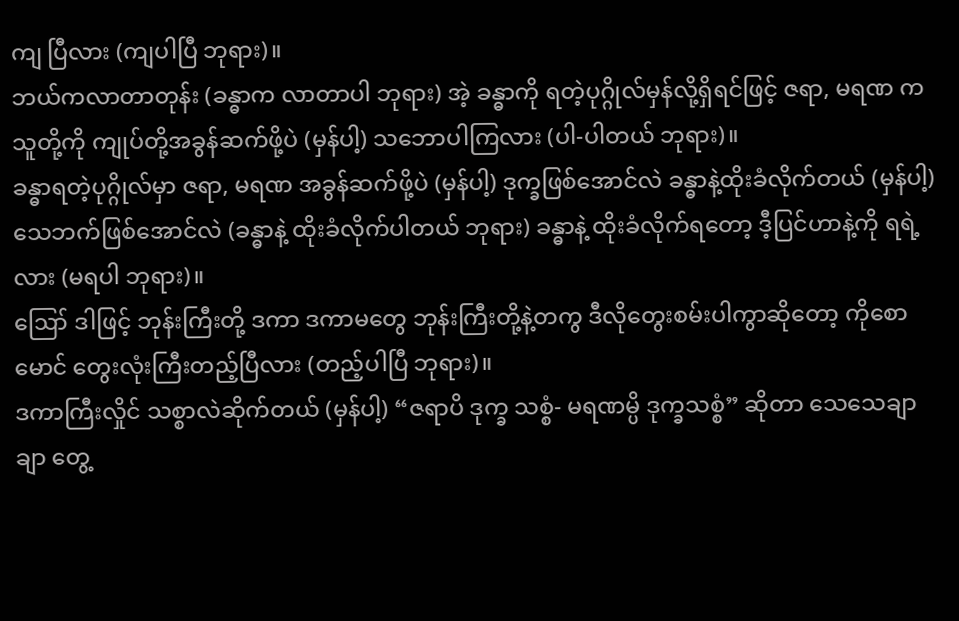ကျ ပြီလား (ကျပါပြီ ဘုရား)။
ဘယ်ကလာတာတုန်း (ခန္ဓာက လာတာပါ ဘုရား) အဲ့ ခန္ဓာကို ရတဲ့ပုဂ္ဂိုလ်မှန်လို့ရှိရင်ဖြင့် ဇရာ, မရဏ က သူတို့ကို ကျုပ်တို့အခွန်ဆက်ဖို့ပဲ (မှန်ပါ့) သဘောပါကြလား (ပါ-ပါတယ် ဘုရား)။
ခန္ဓာရတဲ့ပုဂ္ဂိုလ်မှာ ဇရာ, မရဏ အခွန်ဆက်ဖို့ပဲ (မှန်ပါ့) ဒုက္ခဖြစ်အောင်လဲ ခန္ဓာနဲ့ထိုးခံလိုက်တယ် (မှန်ပါ့) သေဘက်ဖြစ်အောင်လဲ (ခန္ဓာနဲ့ ထိုးခံလိုက်ပါတယ် ဘုရား) ခန္ဓာနဲ့ ထိုးခံလိုက်ရတော့ ဒီ့ပြင်ဟာနဲ့ကို ရရဲ့လား (မရပါ ဘုရား)။
ဪ ဒါဖြင့် ဘုန်းကြီးတို့ ဒကာ ဒကာမတွေ ဘုန်းကြီးတို့နဲ့တကွ ဒီလိုတွေးစမ်းပါကွာဆိုတော့ ကိုစောမောင် တွေးလုံးကြီးတည့်ပြီလား (တည့်ပါပြီ ဘုရား)။
ဒကာကြီးလှိုင် သစ္စာလဲဆိုက်တယ် (မှန်ပါ့) “ဇရာပိ ဒုက္ခ သစ္စံ- မရဏမ္ပိ ဒုက္ခသစ္စံ” ဆိုတာ သေသေချာချာ တွေ့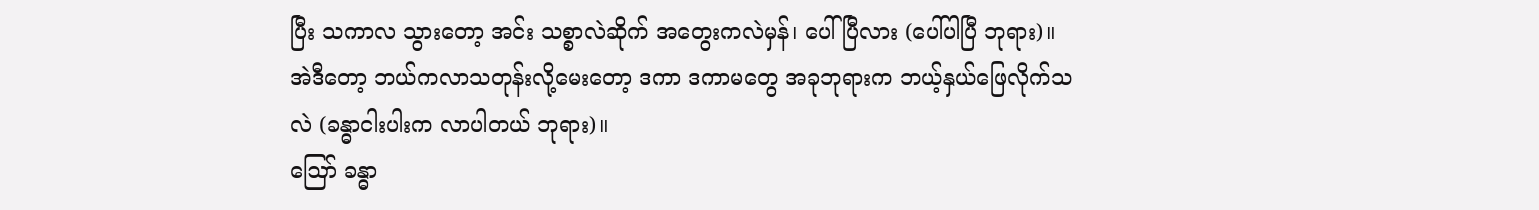ပြီး သကာလ သွားတော့ အင်း သစ္စာလဲဆိုက် အတွေးကလဲမှန်၊ ပေါ်ပြီလား (ပေါ်ပါပြီ ဘုရား)။
အဲဒီတော့ ဘယ်ကလာသတုန်းလို့မေးတော့ ဒကာ ဒကာမတွေ အခုဘုရားက ဘယ့်နှယ်ဖြေလိုက်သလဲ (ခန္ဓာငါးပါးက လာပါတယ် ဘုရား)။
ဪ ခန္ဓာ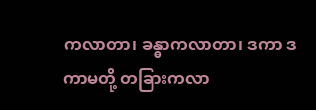ကလာတာ၊ ခန္ဓာကလာတာ၊ ဒကာ ဒကာမတို့ တခြားကလာ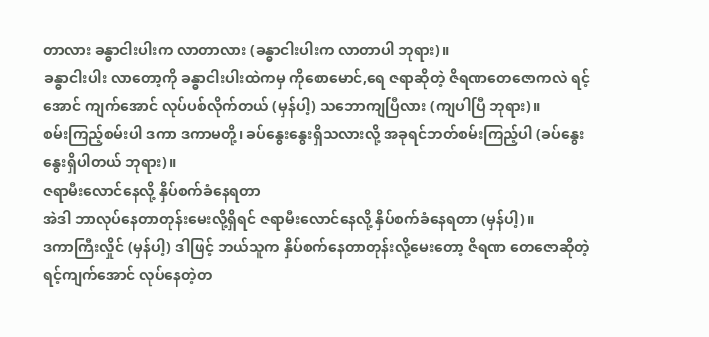တာလား ခန္ဓာငါးပါးက လာတာလား (ခန္ဓာငါးပါးက လာတာပါ ဘုရား)။
ခန္ဓာငါးပါး လာတော့ကို ခန္ဓာငါးပါးထဲကမှ ကိုစောမောင်,ရေ ဇရာဆိုတဲ့ ဇိရဏတေဇောကလဲ ရင့်အောင် ကျက်အောင် လုပ်ပစ်လိုက်တယ် (မှန်ပါ့) သဘောကျပြီလား (ကျပါပြီ ဘုရား)။
စမ်းကြည့်စမ်းပါ ဒကာ ဒကာမတို့၊ ခပ်နွေးနွေးရှိသလားလို့ အခုရင်ဘတ်စမ်းကြည့်ပါ (ခပ်နွေးနွေးရှိပါတယ် ဘုရား)။
ဇရာမီးလောင်နေလို့ နှိပ်စက်ခံနေရတာ
အဲဒါ ဘာလုပ်နေတာတုန်းမေးလို့ရှိရင် ဇရာမီးလောင်နေလို့ နှိပ်စက်ခံနေရတာ (မှန်ပါ့)။
ဒကာကြီးလှိုင် (မှန်ပါ့) ဒါဖြင့် ဘယ်သူက နှိပ်စက်နေတာတုန်းလို့မေးတော့ ဇိရဏ တေဇောဆိုတဲ့ ရင့်ကျက်အောင် လုပ်နေတဲ့တ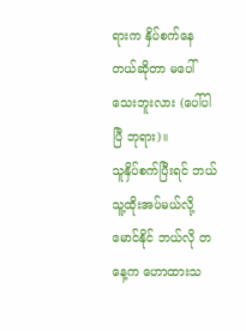ရားက နှိပ်စက်နေတယ်ဆိုတာ မပေါ်သေးဘူးလား (ပေါ်ပါပြီ ဘုရား)။
သူနှိပ်စက်ပြီးရင် ဘယ်သူ့ထိုးအပ်မယ်လို့ မောင်နိုင် ဘယ်လို တနေ့က ဟောထားသ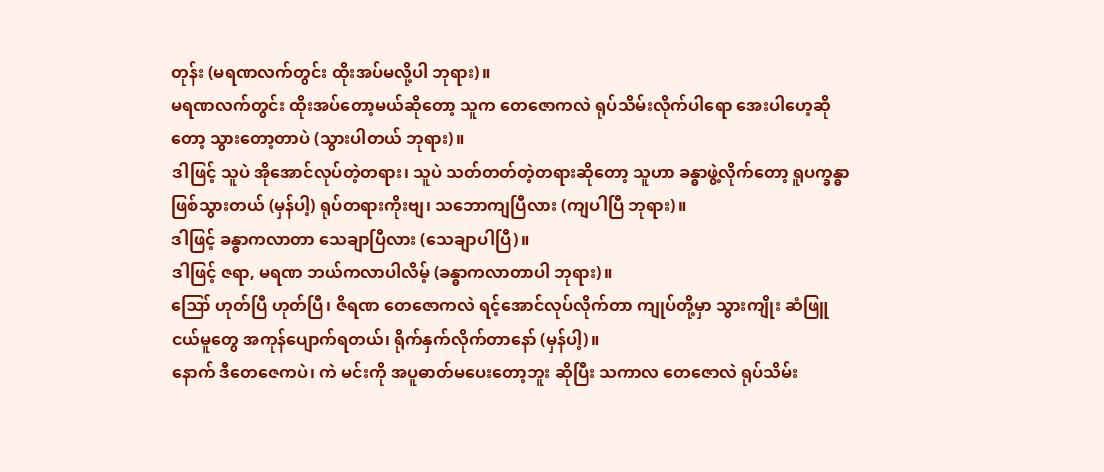တုန်း (မရဏလက်တွင်း ထိုးအပ်မလို့ပါ ဘုရား)။
မရဏလက်တွင်း ထိုးအပ်တော့မယ်ဆိုတော့ သူက တေဇောကလဲ ရုပ်သိမ်းလိုက်ပါရော အေးပါဟေ့ဆိုတော့ သွားတော့တာပဲ (သွားပါတယ် ဘုရား)။
ဒါဖြင့် သူပဲ အိုအောင်လုပ်တဲ့တရား၊ သူပဲ သတ်တတ်တဲ့တရားဆိုတော့ သူဟာ ခန္ဓာဖွဲ့လိုက်တော့ ရူပက္ခန္ဓာ ဖြစ်သွားတယ် (မှန်ပါ့) ရုပ်တရားကိုးဗျ၊ သဘောကျပြီလား (ကျပါပြီ ဘုရား)။
ဒါဖြင့် ခန္ဓာကလာတာ သေချာပြီလား (သေချာပါပြီ)။
ဒါဖြင့် ဇရာ, မရဏ ဘယ်ကလာပါလိမ့် (ခန္ဓာကလာတာပါ ဘုရား)။
ဪ ဟုတ်ပြီ ဟုတ်ပြီ၊ ဇိရဏ တေဇောကလဲ ရင့်အောင်လုပ်လိုက်တာ ကျုပ်တို့မှာ သွားကျိုး ဆံဖြူ ငယ်မူတွေ အကုန်ပျောက်ရတယ်၊ ရိုက်နှက်လိုက်တာနော် (မှန်ပါ့)။
နောက် ဒီတေဇေကပဲ၊ ကဲ မင်းကို အပူဓာတ်မပေးတော့ဘူး ဆိုပြီး သကာလ တေဇောလဲ ရုပ်သိမ်း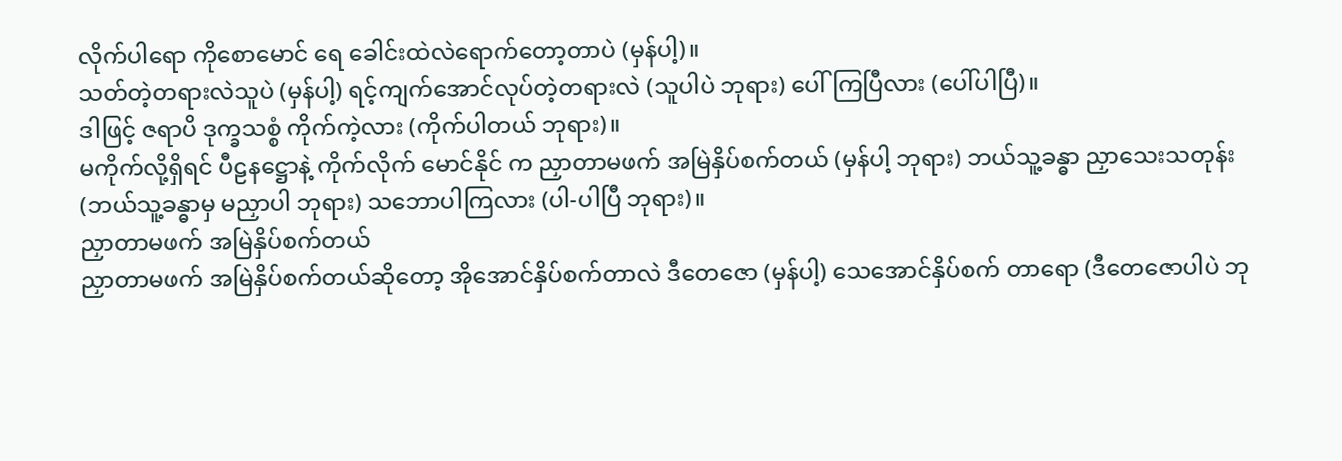လိုက်ပါရော ကိုစောမောင် ရေ ခေါင်းထဲလဲရောက်တော့တာပဲ (မှန်ပါ့)။
သတ်တဲ့တရားလဲသူပဲ (မှန်ပါ့) ရင့်ကျက်အောင်လုပ်တဲ့တရားလဲ (သူပါပဲ ဘုရား) ပေါ်ကြပြီလား (ပေါ်ပါပြီ)။
ဒါဖြင့် ဇရာပိ ဒုက္ခသစ္စံ ကိုက်ကဲ့လား (ကိုက်ပါတယ် ဘုရား)။
မကိုက်လို့ရှိရင် ပီဠနဋ္ဌောနဲ့ ကိုက်လိုက် မောင်နိုင် က ညှာတာမဖက် အမြဲနှိပ်စက်တယ် (မှန်ပါ့ ဘုရား) ဘယ်သူ့ခန္ဓာ ညှာသေးသတုန်း (ဘယ်သူ့ခန္ဓာမှ မညှာပါ ဘုရား) သဘောပါကြလား (ပါ-ပါပြီ ဘုရား)။
ညှာတာမဖက် အမြဲနှိပ်စက်တယ်
ညှာတာမဖက် အမြဲနှိပ်စက်တယ်ဆိုတော့ အိုအောင်နှိပ်စက်တာလဲ ဒီတေဇော (မှန်ပါ့) သေအောင်နှိပ်စက် တာရော (ဒီတေဇောပါပဲ ဘု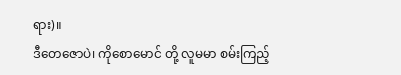ရား)။
ဒီတေဇောပဲ၊ ကိုစောမောင် တို့ လူမမာ စမ်းကြည့်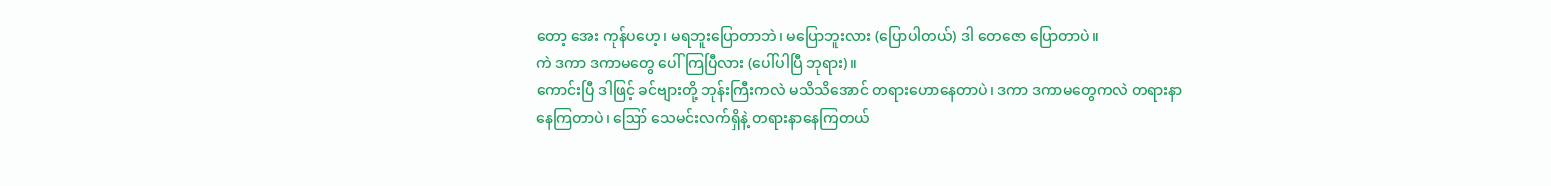တော့ အေး ကုန်ပဟေ့၊ မရဘူးပြောတာဘဲ၊ မပြောဘူးလား (ပြောပါတယ်) ဒါ တေဇော ပြောတာပဲ။
ကဲ ဒကာ ဒကာမတွေ ပေါ်ကြပြီလား (ပေါ်ပါပြီ ဘုရား)။
ကောင်းပြီ ဒါဖြင့် ခင်ဗျားတို့ ဘုန်းကြီးကလဲ မသိသိအောင် တရားဟောနေတာပဲ၊ ဒကာ ဒကာမတွေကလဲ တရားနာနေကြတာပဲ၊ ဪ သေမင်းလက်ရှိနဲ့ တရားနာနေကြတယ်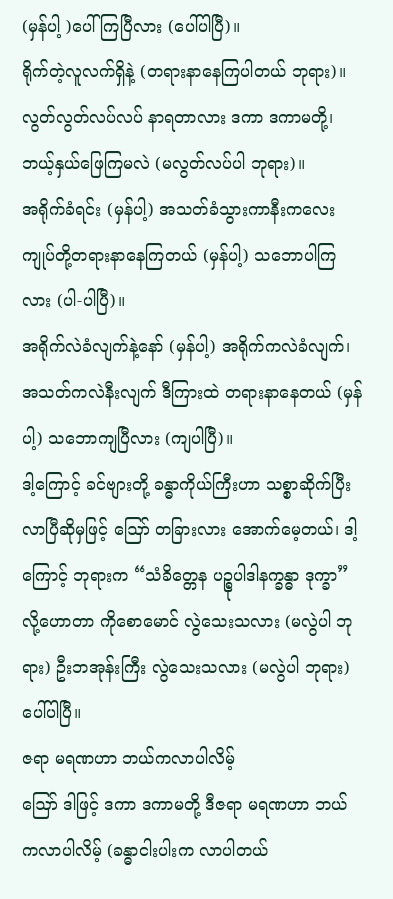(မှန်ပါ့ )ပေါ်ကြပြီလား (ပေါ်ပါပြီ)။
ရိုက်တဲ့လူလက်ရှိနဲ့ (တရားနာနေကြပါတယ် ဘုရား)။
လွတ်လွတ်လပ်လပ် နာရတာလား ဒကာ ဒကာမတို့၊ ဘယ့်နှယ်ဖြေကြမလဲ (မလွတ်လပ်ပါ ဘုရား)။
အရိုက်ခံရင်း (မှန်ပါ့) အသတ်ခံသွားကာနီးကလေး ကျုပ်တို့တရားနာနေကြတယ် (မှန်ပါ့) သဘောပါကြလား (ပါ-ပါပြီ)။
အရိုက်လဲခံလျက်နဲ့နော် (မှန်ပါ့) အရိုက်ကလဲခံလျက်၊ အသတ်ကလဲနီးလျက် ဒီကြားထဲ တရားနာနေတယ် (မှန်ပါ့) သဘောကျပြီလား (ကျပါပြီ)။
ဒါ့ကြောင့် ခင်ဗျားတို့ ခန္ဓာကိုယ်ကြီးဟာ သစ္စာဆိုက်ပြီး လာပြီဆိုမှဖြင့် ဪ တခြားလား အောက်မေ့တယ်၊ ဒါ့ကြောင့် ဘုရားက “သံခိတ္တေန ပဉ္စုပါဒါနက္ခန္ဓာ ဒုက္ခာ” လို့ဟောတာ ကိုစောမောင် လွဲသေးသလား (မလွဲပါ ဘုရား) ဦးဘအုန်းကြီး လွဲသေးသလား (မလွဲပါ ဘုရား) ပေါ်ပါပြီ။
ဇရာ မရဏဟာ ဘယ်ကလာပါလိမ့်
ဪ ဒါဖြင့် ဒကာ ဒကာမတို့ ဒီဇရာ မရဏဟာ ဘယ်ကလာပါလိမ့် (ခန္ဓာငါးပါးက လာပါတယ်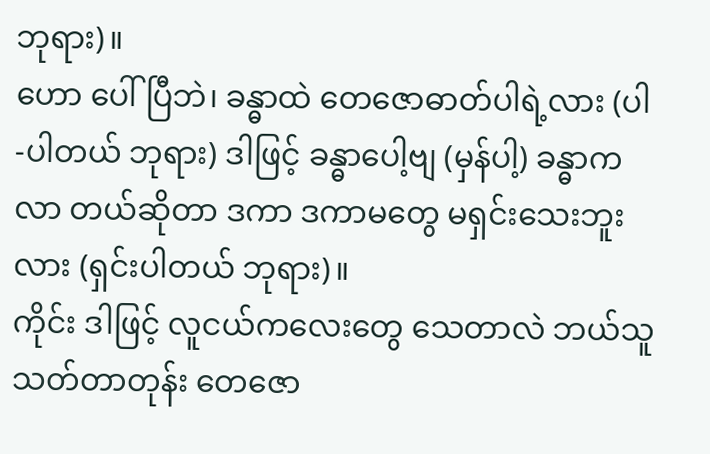ဘုရား)။
ဟော ပေါ်ပြီဘဲ၊ ခန္ဓာထဲ တေဇောဓာတ်ပါရဲ့လား (ပါ-ပါတယ် ဘုရား) ဒါဖြင့် ခန္ဓာပေါ့ဗျ (မှန်ပါ့) ခန္ဓာကလာ တယ်ဆိုတာ ဒကာ ဒကာမတွေ မရှင်းသေးဘူးလား (ရှင်းပါတယ် ဘုရား)။
ကိုင်း ဒါဖြင့် လူငယ်ကလေးတွေ သေတာလဲ ဘယ်သူသတ်တာတုန်း တေဇော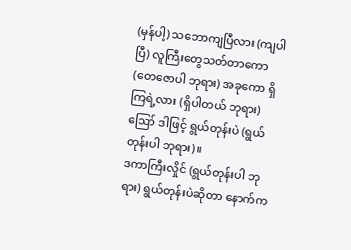(မှန်ပါ့) သဘောကျပြီလား (ကျပါပြီ) လူကြီးတွေသတ်တာကော (တေဇောပါ ဘုရား) အခုကော ရှိကြရဲ့လား (ရှိပါတယ် ဘုရား) ဪ ဒါဖြင့် ရွယ်တုန်းပဲ (ရွယ်တုန်းပါ ဘုရား)။
ဒကာကြီးလှိုင် (ရွယ်တုန်းပါ ဘုရား) ရွယ်တုန်းပဲဆိုတာ နောက်က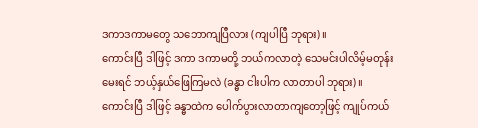ဒကာဒကာမတွေ သဘောကျပြီလား (ကျပါပြီ ဘုရား)။
ကောင်းပြီ ဒါဖြင့် ဒကာ ဒကာမတို့ ဘယ်ကလာတဲ့ သေမင်းပါလိမ့်မတုန်းမေးရင် ဘယ့်နှယ်ဖြေကြမလဲ (ခန္ဓာ ငါးပါက လာတာပါ ဘုရား)။
ကောင်းပြီ ဒါဖြင့် ခန္ဓာထဲက ပေါက်ပွားလာတာကျတော့ဖြင့် ကျုပ်ကယ်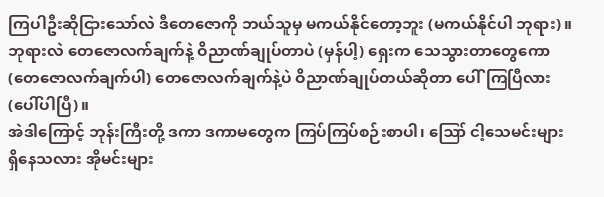ကြပါဦးဆိုငြားသော်လဲ ဒီတေဇောကို ဘယ်သူမှ မကယ်နိုင်တော့ဘူး (မကယ်နိုင်ပါ ဘုရား)။
ဘုရားလဲ တေဇောလက်ချက်နဲ့ ဝိညာဏ်ချုပ်တာပဲ (မှန်ပါ့) ရှေးက သေသွားတာတွေကော (တေဇောလက်ချက်ပါ) တေဇောလက်ချက်နဲ့ပဲ ဝိညာဏ်ချုပ်တယ်ဆိုတာ ပေါ်ကြပြီလား (ပေါ်ပါပြီ)။
အဲဒါကြောင့် ဘုန်းကြီးတို့ ဒကာ ဒကာမတွေက ကြပ်ကြပ်စဉ်းစာပါ၊ ဪ ငါ့သေမင်းများ ရှိနေသလား အိုမင်းများ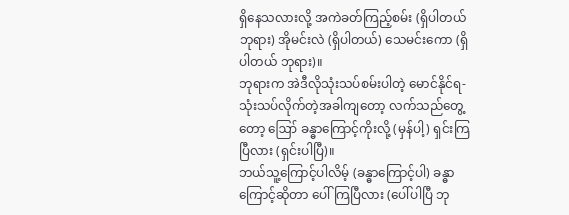ရှိနေသလားလို့ အကဲခတ်ကြည့်စမ်း (ရှိပါတယ် ဘုရား) အိုမင်းလဲ (ရှိပါတယ်) သေမင်းကော (ရှိပါတယ် ဘုရား)။
ဘုရားက အဲဒီလိုသုံးသပ်စမ်းပါတဲ့ မောင်နိုင်ရ-သုံးသပ်လိုက်တဲ့အခါကျတော့ လက်သည်တွေ့တော့ ဪ ခန္ဓာကြောင့်ကိုးလို့ (မှန်ပါ့) ရှင်းကြပြီလား (ရှင်းပါပြီ)။
ဘယ်သူ့ကြောင့်ပါလိမ့် (ခန္ဓာကြောင့်ပါ) ခန္ဓာကြောင့်ဆိုတာ ပေါ်ကြပြီလား (ပေါ်ပါပြီ ဘု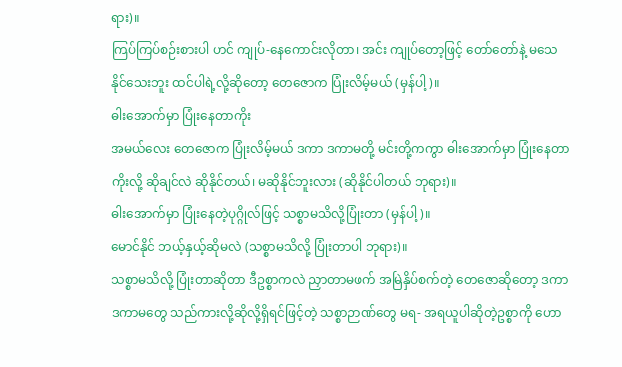ရား)။
ကြပ်ကြပ်စဉ်းစားပါ ဟင် ကျုပ်-နေကောင်းလိုတာ၊ အင်း ကျုပ်တော့ဖြင့် တော်တော်နဲ့ မသေနိုင်သေးဘူး ထင်ပါရဲ့လို့ဆိုတော့ တေဇောက ပြုံးလိမ့်မယ် (မှန်ပါ့)။
ဓါးအောက်မှာ ပြုံးနေတာကိုး
အမယ်လေး တေဇောက ပြုံးလိမ့်မယ် ဒကာ ဒကာမတို့ မင်းတို့ကကွာ ဓါးအောက်မှာ ပြုံးနေတာကိုးလို့ ဆိုချင်လဲ ဆိုနိုင်တယ်၊ မဆိုနိုင်ဘူးလား (ဆိုနိုင်ပါတယ် ဘုရား)။
ဓါးအောက်မှာ ပြုံးနေတဲ့ပုဂ္ဂိုလ်ဖြင့် သစ္စာမသိလို့ပြုံးတာ (မှန်ပါ့)။
မောင်နိုင် ဘယ့်နှယ့်ဆိုမလဲ (သစ္စာမသိလို့ ပြုံးတာပါ ဘုရား)။
သစ္စာမသိလို့ ပြုံးတာဆိုတာ ဒီဥစ္စာကလဲ ညှာတာမဖက် အမြဲနှိပ်စက်တဲ့ တေဇောဆိုတော့ ဒကာ ဒကာမတွေ သည်ကားလို့ဆိုလို့ရှိရင်ဖြင့်တဲ့ သစ္စာဉာဏ်တွေ မရ- အရယူပါဆိုတဲ့ဥစ္စာကို ဟော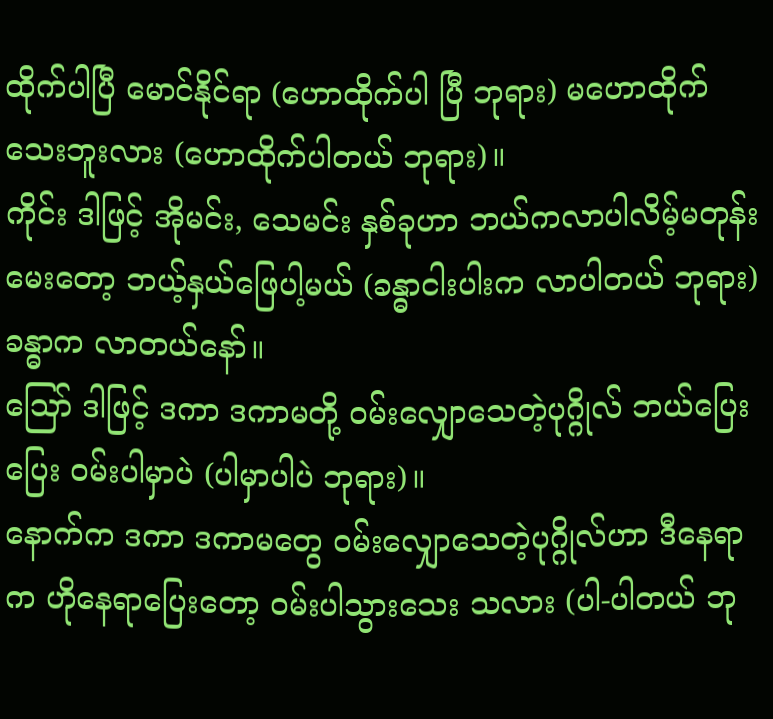ထိုက်ပါပြီ မောင်နိုင်ရာ (ဟောထိုက်ပါ ပြီ ဘုရား) မဟောထိုက်သေးဘူးလား (ဟောထိုက်ပါတယ် ဘုရား)။
ကိုင်း ဒါဖြင့် အိုမင်း, သေမင်း နှစ်ခုဟာ ဘယ်ကလာပါလိမ့်မတုန်းမေးတော့ ဘယ့်နှယ်ဖြေပါ့မယ် (ခန္ဓာငါးပါးက လာပါတယ် ဘုရား) ခန္ဓာက လာတယ်နော်။
ဪ ဒါဖြင့် ဒကာ ဒကာမတို့ ဝမ်းလျှောသေတဲ့ပုဂ္ဂိုလ် ဘယ်ပြေးပြေး ဝမ်းပါမှာပဲ (ပါမှာပါပဲ ဘုရား)။
နောက်က ဒကာ ဒကာမတွေ ဝမ်းလျှောသေတဲ့ပုဂ္ဂိုလ်ဟာ ဒီနေရာက ဟိုနေရာပြေးတော့ ဝမ်းပါသွားသေး သလား (ပါ-ပါတယ် ဘု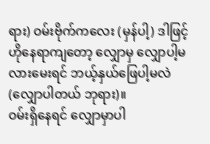ရား) ဝမ်းဗိုက်ကလေး (မှန်ပါ့) ဒါဖြင့် ဟိုနေရာကျတော့ လျှောမှ လျှောပါ့မလားမေးရင် ဘယ့်နှယ်ဖြေပါ့မလဲ (လျှောပါတယ် ဘုရား)။
ဝမ်းရှိနေရင် လျှောမှာပါ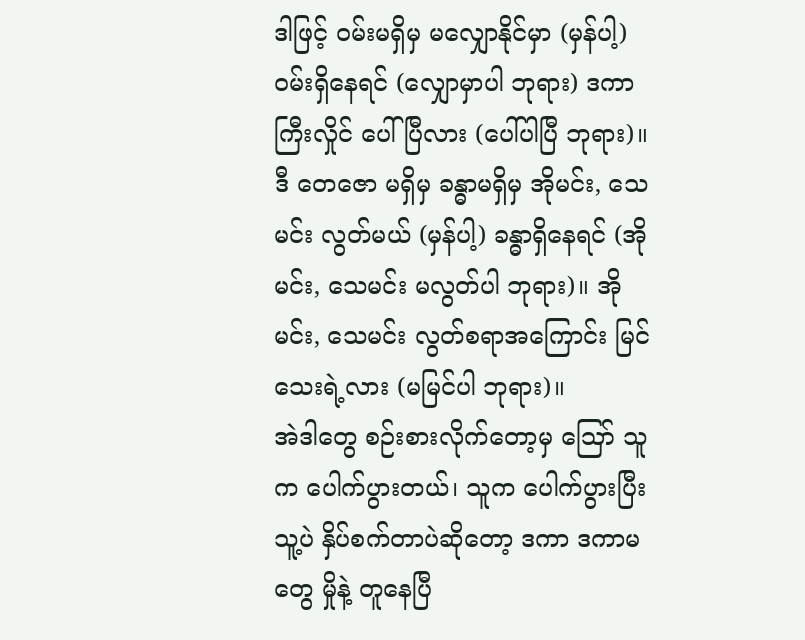ဒါဖြင့် ဝမ်းမရှိမှ မလျှောနိုင်မှာ (မှန်ပါ့) ဝမ်းရှိနေရင် (လျှောမှာပါ ဘုရား) ဒကာကြီးလှိုင် ပေါ်ပြီလား (ပေါ်ပါပြီ ဘုရား)။
ဒီ တေဇော မရှိမှ ခန္ဓာမရှိမှ အိုမင်း, သေမင်း လွတ်မယ် (မှန်ပါ့) ခန္ဓာရှိနေရင် (အိုမင်း, သေမင်း မလွတ်ပါ ဘုရား)။ အိုမင်း, သေမင်း လွတ်စရာအကြောင်း မြင်သေးရဲ့လား (မမြင်ပါ ဘုရား)။
အဲဒါတွေ စဉ်းစားလိုက်တော့မှ ဪ သူက ပေါက်ပွားတယ်၊ သူက ပေါက်ပွားပြီး သူ့ပဲ နှိပ်စက်တာပဲဆိုတော့ ဒကာ ဒကာမတွေ မှိုနဲ့ တူနေပြီ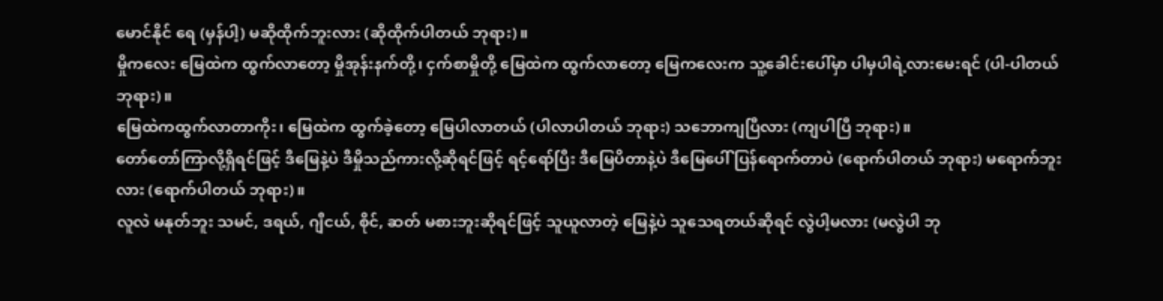မောင်နိုင် ရေ (မှန်ပါ့) မဆိုထိုက်ဘူးလား (ဆိုထိုက်ပါတယ် ဘုရား)။
မှိုကလေး မြေထဲက ထွက်လာတော့ မှိုအုန်းနက်တို့၊ ငှက်စာမှိုတို့ မြေထဲက ထွက်လာတော့ မြေကလေးက သူ့ခေါင်းပေါ်မှာ ပါမှပါရဲ့လားမေးရင် (ပါ-ပါတယ် ဘုရား)။
မြေထဲကထွက်လာတာကိုး၊ မြေထဲက ထွက်ခဲ့တော့ မြေပါလာတယ် (ပါလာပါတယ် ဘုရား) သဘောကျပြီလား (ကျပါပြီ ဘုရား)။
တော်တော်ကြာလို့ရှိရင်ဖြင့် ဒီမြေနဲ့ပဲ ဒီမှိုသည်ကားလို့ဆိုရင်ဖြင့် ရင့်ရော်ပြီး ဒီမြေပိတာနဲ့ပဲ ဒီမြေပေါ် ပြန်ရောက်တာပဲ (ရောက်ပါတယ် ဘုရား) မရောက်ဘူးလား (ရောက်ပါတယ် ဘုရား)။
လူလဲ မနုတ်ဘူး သမင်, ဒရယ်, ဂျီငယ်, စိုင်, ဆတ် မစားဘူးဆိုရင်ဖြင့် သူယူလာတဲ့ မြေနဲ့ပဲ သူသေရတယ်ဆိုရင် လွဲပါ့မလား (မလွဲပါ ဘု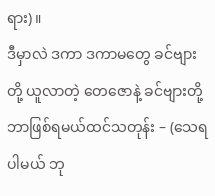ရား)။
ဒီမှာလဲ ဒကာ ဒကာမတွေ ခင်ဗျားတို့ ယူလာတဲ့ တေဇောနဲ့ ခင်ဗျားတို့ ဘာဖြစ်ရမယ်ထင်သတုန်း – (သေရပါမယ် ဘု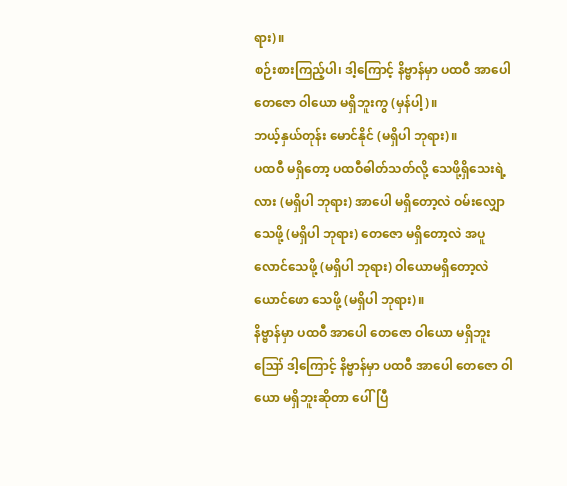ရား)။
စဉ်းစားကြည့်ပါ၊ ဒါ့ကြောင့် နိဗ္ဗာန်မှာ ပထဝီ အာပေါ တေဇော ဝါယော မရှိဘူးကွ (မှန်ပါ့)။
ဘယ့်နှယ်တုန်း မောင်နိုင် (မရှိပါ ဘုရား)။
ပထဝီ မရှိတော့ ပထဝီဓါတ်သတ်လို့ သေဖို့ရှိသေးရဲ့လား (မရှိပါ ဘုရား) အာပေါ မရှိတော့လဲ ဝမ်းလျှောသေဖို့ (မရှိပါ ဘုရား) တေဇော မရှိတော့လဲ အပူလောင်သေဖို့ (မရှိပါ ဘုရား) ဝါယောမရှိတော့လဲ ယောင်ဖော သေဖို့ (မရှိပါ ဘုရား)။
နိဗ္ဗာန်မှာ ပထဝီ အာပေါ တေဇော ဝါယော မရှိဘူး
ဪ ဒါ့ကြောင့် နိဗ္ဗာန်မှာ ပထဝီ အာပေါ တေဇော ဝါယော မရှိဘူးဆိုတာ ပေါ်ပြီ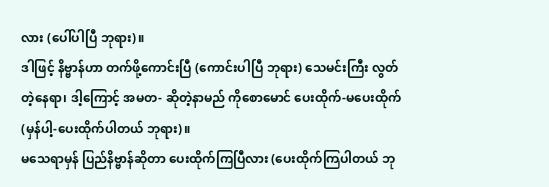လား (ပေါ်ပါပြီ ဘုရား)။
ဒါဖြင့် နိဗ္ဗာန်ဟာ တက်ဖို့ကောင်းပြီ (ကောင်းပါပြီ ဘုရား) သေမင်းကြီး လွတ်တဲ့နေရာ၊ ဒါ့ကြောင့် အမတ- ဆိုတဲ့နာမည် ကိုစောမောင် ပေးထိုက်-မပေးထိုက် (မှန်ပါ့-ပေးထိုက်ပါတယ် ဘုရား)။
မသေရာမှန် ပြည်နိဗ္ဗာန်ဆိုတာ ပေးထိုက်ကြပြီလား (ပေးထိုက်ကြပါတယ် ဘု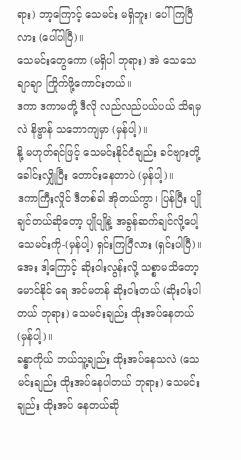ရား) ဘာ့ကြောင့် သေမင်း မရှိဘူး၊ ပေါ်ကြပြီလား (ပေါ်ပါပြီ)။
သေမင်းတွေကော (မရှိပါ ဘုရား) အဲ သေသေချာချာ ကြိုက်ဖို့ကောင်းတယ်။
ဒကာ ဒကာမတို့ ဒီလို လည်လည်ပယ်ပယ် သိရမှလဲ နိဗ္ဗာန် သဘောကျမှာ (မှန်ပါ့)။
နို့ မဟုတ်ရင်ဖြင့် သေမင်းနိုင်ငံချည်း ခင်ဗျားတို့ ခေါင်းလျှိုပြီး တောင်းနေတာပဲ (မှန်ပါ့)။
ဒကာကြီးလှိုင် ဒီတစ်ခါ အိုတယ်ကွာ၊ ပြန်ပြီး ပျိုချင်တယ်ဆိုတော့ ပျိုပျိုနဲ့ အခွန်ဆက်ချင်လို့ပေါ့ သေမင်းကို-(မှန်ပါ့) ရှင်းကြပြီလား (ရှင်းပါပြီ)။
အေး ဒါ့ကြောင့် ဆိုးဝါးလွန်းလို့ သစ္စာမသိတော့ မောင်နိုင် ရေ အင်မတန် ဆိုးဝါးတယ် (ဆိုးဝါးပါတယ် ဘုရား) သေမင်းချည်း ထိုးအပ်နေတယ် (မှန်ပါ့)။
ခန္ဓာကိုယ် ဘယ်သူ့ချည်း ထိုးအပ်နေသလဲ (သေမင်းချည်း ထိုးအပ်နေပါတယ် ဘုရား) သေမင်းချည်း ထိုးအပ် နေတယ်ဆို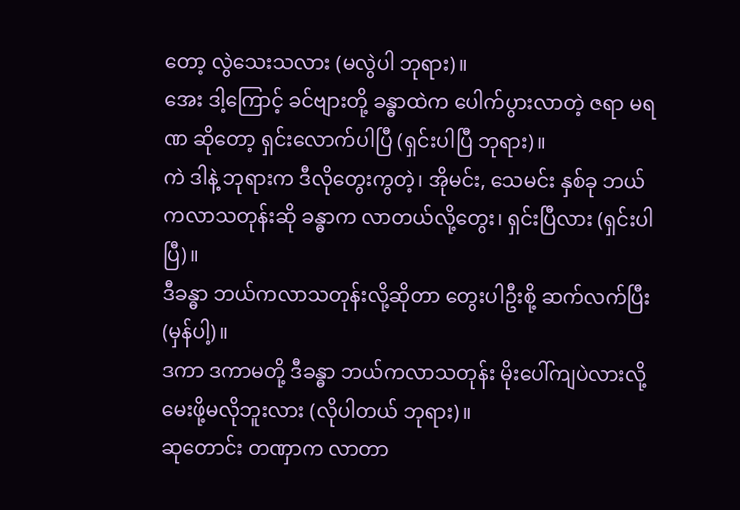တော့ လွဲသေးသလား (မလွဲပါ ဘုရား)။
အေး ဒါ့ကြောင့် ခင်ဗျားတို့ ခန္ဓာထဲက ပေါက်ပွားလာတဲ့ ဇရာ မရဏ ဆိုတော့ ရှင်းလောက်ပါပြီ (ရှင်းပါပြီ ဘုရား)။
ကဲ ဒါနဲ့ ဘုရားက ဒီလိုတွေးကွတဲ့၊ အိုမင်း, သေမင်း နှစ်ခု ဘယ်ကလာသတုန်းဆို ခန္ဓာက လာတယ်လို့တွေး၊ ရှင်းပြီလား (ရှင်းပါပြီ)။
ဒီခန္ဓာ ဘယ်ကလာသတုန်းလို့ဆိုတာ တွေးပါဦးစို့ ဆက်လက်ပြီး (မှန်ပါ့)။
ဒကာ ဒကာမတို့ ဒီခန္ဓာ ဘယ်ကလာသတုန်း မိုးပေါ်ကျပဲလားလို့ မေးဖို့မလိုဘူးလား (လိုပါတယ် ဘုရား)။
ဆုတောင်း တဏှာက လာတာ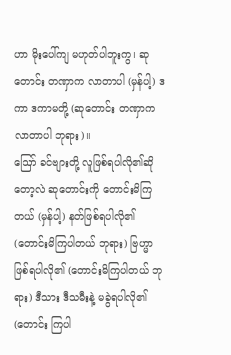ဟာ မိုးပေါ်ကျ မဟုတ်ပါဘူးကွ၊ ဆုတောင်း တဏှာက လာတာပါ (မှန်ပါ့) ဒကာ ဒကာမတို့ (ဆုတောင်း တဏှာက လာတာပါ ဘုရား)။
ဪ ခင်ဗျားတို့ လူဖြစ်ရပါလို၏ဆိုတော့လဲ ဆုတောင်းကို တောင်းမိကြတယ် (မှန်ပါ့) နတ်ဖြစ်ရပါလို၏ (တောင်းမိကြပါတယ် ဘုရား) ဗြဟ္မာဖြစ်ရပါလို၏ (တောင်းမိကြပါတယ် ဘုရား) ဒီသား ဒီသမီးနဲ့ မခွဲရပါလို၏ (တောင်း ကြပါ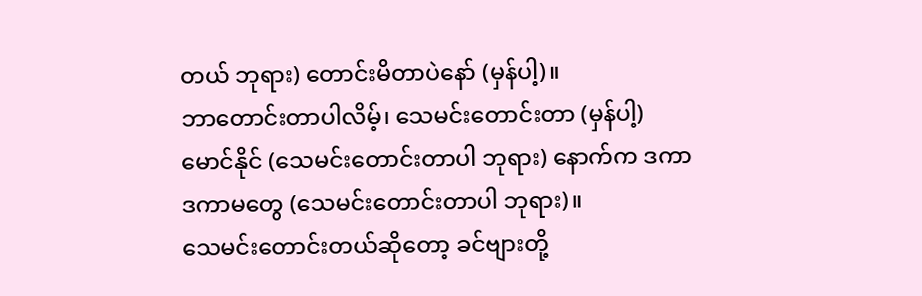တယ် ဘုရား) တောင်းမိတာပဲနော် (မှန်ပါ့)။
ဘာတောင်းတာပါလိမ့်၊ သေမင်းတောင်းတာ (မှန်ပါ့) မောင်နိုင် (သေမင်းတောင်းတာပါ ဘုရား) နောက်က ဒကာ ဒကာမတွေ (သေမင်းတောင်းတာပါ ဘုရား)။
သေမင်းတောင်းတယ်ဆိုတော့ ခင်ဗျားတို့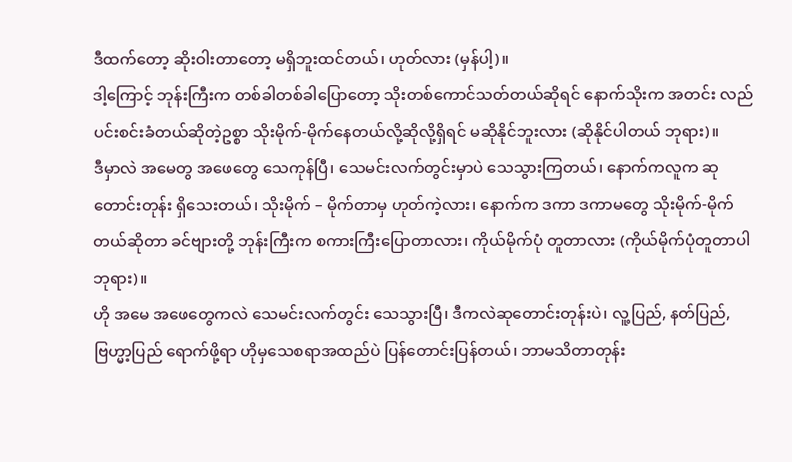ဒီထက်တော့ ဆိုးဝါးတာတော့ မရှိဘူးထင်တယ်၊ ဟုတ်လား (မှန်ပါ့)။
ဒါ့ကြောင့် ဘုန်းကြီးက တစ်ခါတစ်ခါပြောတော့ သိုးတစ်ကောင်သတ်တယ်ဆိုရင် နောက်သိုးက အတင်း လည်ပင်းစင်းခံတယ်ဆိုတဲ့ဥစ္စာ သိုးမိုက်-မိုက်နေတယ်လို့ဆိုလို့ရှိရင် မဆိုနိုင်ဘူးလား (ဆိုနိုင်ပါတယ် ဘုရား)။
ဒီမှာလဲ အမေတွ အဖေတွေ သေကုန်ပြီ၊ သေမင်းလက်တွင်းမှာပဲ သေသွားကြတယ်၊ နောက်ကလူက ဆုတောင်းတုန်း ရှိသေးတယ်၊ သိုးမိုက် – မိုက်တာမှ ဟုတ်ကဲ့လား၊ နောက်က ဒကာ ဒကာမတွေ သိုးမိုက်-မိုက်တယ်ဆိုတာ ခင်ဗျားတို့ ဘုန်းကြီးက စကားကြီးပြောတာလား၊ ကိုယ်မိုက်ပုံ တူတာလား (ကိုယ်မိုက်ပုံတူတာပါ ဘုရား)။
ဟို အမေ အဖေတွေကလဲ သေမင်းလက်တွင်း သေသွားပြီ၊ ဒီကလဲဆုတောင်းတုန်းပဲ၊ လူ့ပြည်, နတ်ပြည်, ဗြဟ္မာ့ပြည် ရောက်ဖို့ရာ ဟိုမှသေစရာအထည်ပဲ ပြန်တောင်းပြန်တယ်၊ ဘာမသိတာတုန်း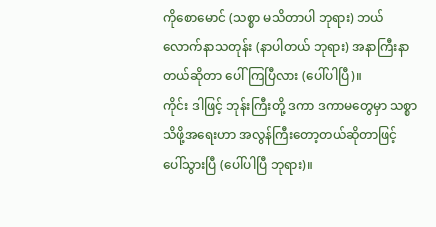ကိုစောမောင် (သစ္စာ မသိတာပါ ဘုရား) ဘယ်လောက်နာသတုန်း (နာပါတယ် ဘုရား) အနာကြီးနာတယ်ဆိုတာ ပေါ်ကြပြီလား (ပေါ်ပါပြီ)။
ကိုင်း ဒါဖြင့် ဘုန်းကြီးတို့ ဒကာ ဒကာမတွေမှာ သစ္စာသိဖို့အရေးဟာ အလွန်ကြီးတော့တယ်ဆိုတာဖြင့် ပေါ်သွားပြီ (ပေါ်ပါပြီ ဘုရား)။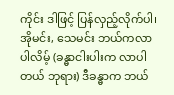ကိုင်း ဒါဖြင့် ပြန်လှည့်လိုက်ပါ၊ အိုမင်း, သေမင်း ဘယ်ကလာပါလိမ့် (ခန္ဓာငါးပါးက လာပါတယ် ဘုရား) ဒီခန္ဓာက ဘယ်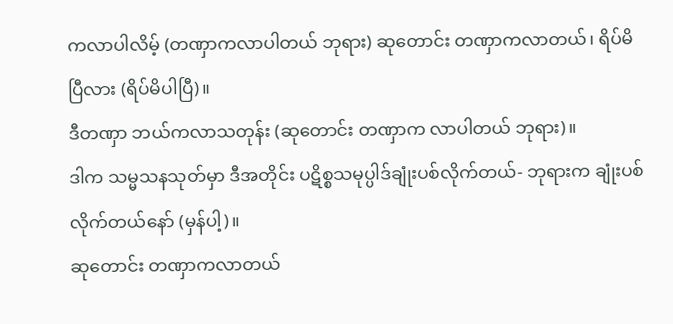ကလာပါလိမ့် (တဏှာကလာပါတယ် ဘုရား) ဆုတောင်း တဏှာကလာတယ်၊ ရိပ်မိပြီလား (ရိပ်မိပါပြီ)။
ဒီတဏှာ ဘယ်ကလာသတုန်း (ဆုတောင်း တဏှာက လာပါတယ် ဘုရား)။
ဒါက သမ္မသနသုတ်မှာ ဒီအတိုင်း ပဋိစ္စသမုပ္ပါဒ်ချုံးပစ်လိုက်တယ်- ဘုရားက ချုံးပစ်လိုက်တယ်နော် (မှန်ပါ့)။
ဆုတောင်း တဏှာကလာတယ်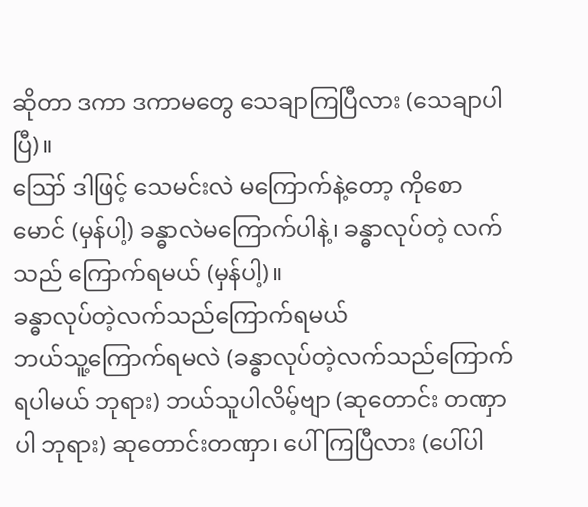ဆိုတာ ဒကာ ဒကာမတွေ သေချာကြပြီလား (သေချာပါပြီ)။
ဪ ဒါဖြင့် သေမင်းလဲ မကြောက်နဲ့တော့ ကိုစောမောင် (မှန်ပါ့) ခန္ဓာလဲမကြောက်ပါနဲ့၊ ခန္ဓာလုပ်တဲ့ လက်သည် ကြောက်ရမယ် (မှန်ပါ့)။
ခန္ဓာလုပ်တဲ့လက်သည်ကြောက်ရမယ်
ဘယ်သူ့ကြောက်ရမလဲ (ခန္ဓာလုပ်တဲ့လက်သည်ကြောက်ရပါမယ် ဘုရား) ဘယ်သူပါလိမ့်ဗျာ (ဆုတောင်း တဏှာပါ ဘုရား) ဆုတောင်းတဏှာ၊ ပေါ်ကြပြီလား (ပေါ်ပါ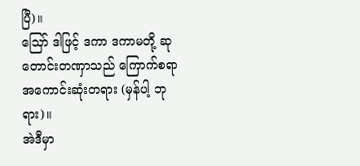ပြီ)။
ဪ ဒါဖြင့် ဒကာ ဒကာမတို့ ဆုတောင်းတဏှာသည် ကြောက်စရာအကောင်းဆုံးတရား (မှန်ပါ့ ဘုရား)။
အဲဒီမှာ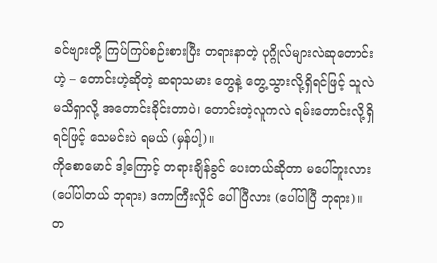ခင်ဗျားတို့ ကြပ်ကြပ်စဉ်းစားပြီး တရားနာတဲ့ ပုဂ္ဂိုလ်များလဲဆုတောင်းဟဲ့ – တောင်းဟဲ့ဆိုတဲ့ ဆရာသမား တွေနဲ့ တွေ့သွားလို့ရှိရင်ဖြင့် သူလဲမသိရှာလို့ အတောင်းခိုင်းတာပဲ၊ တောင်းတဲ့လူကလဲ ရမ်းတောင်းလို့ရှိရင်ဖြင့် သေမင်းပဲ ရမယ် (မှန်ပါ့)။
ကိုစောမောင် ဒါ့ကြောင့် တရားချိန်ခွင် ပေးတယ်ဆိုတာ မပေါ်ဘူးလား (ပေါ်ပါတယ် ဘုရား) ဒကာကြီးလှိုင် ပေါ်ပြီလား (ပေါ်ပါပြီ ဘုရား)။
တ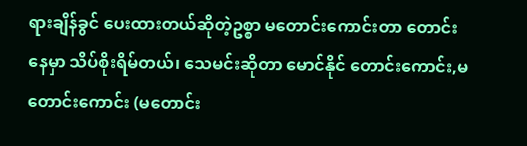ရားချိန်ခွင် ပေးထားတယ်ဆိုတဲ့ဥစ္စာ မတောင်းကောင်းတာ တောင်းနေမှာ သိပ်စိုးရိမ်တယ်၊ သေမင်းဆိုတာ မောင်နိုင် တောင်းကောင်း,မတောင်းကောင်း (မတောင်း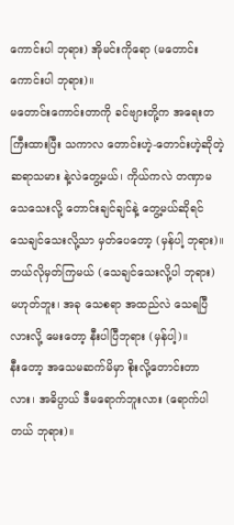ကောင်းပါ ဘုရား) အိုမင်းကိုရော (မတောင်းကောင်းပါ ဘုရား)။
မတောင်းကောင်းတာကို ခင်ဗျားတို့က အရေးတကြီးထားပြီး သကာလ တောင်းဟဲ့-တောင်းဟဲ့ဆိုတဲ့ ဆရာသမား နဲ့လဲတွေ့မယ်၊ ကိုယ်ကလဲ တဏှာမသေသေးလို့ တောင်းချင်ချင်နဲ့ တွေ့မယ်ဆိုရင် သေချင်သေးလို့သာ မှတ်ပေတော့ (မှန်ပါ့ ဘုရား)။
ဘယ်လိုမှတ်ကြမယ် (သေချင်သေးလို့ပါ ဘုရား) မဟုတ်ဘူး၊ အခု သေစရာ အထည်လဲ သေရပြီလားလို့ မေးတော့ နီးပါပြီဘုရား (မှန်ပါ့)။
နီးတော့ အသေမဆက်မိမှာ စိုးလို့တောင်းတာလား၊ အဓိပ္ပာယ် ဒီမရောက်ဘူးလား (ရောက်ပါတယ် ဘုရား)။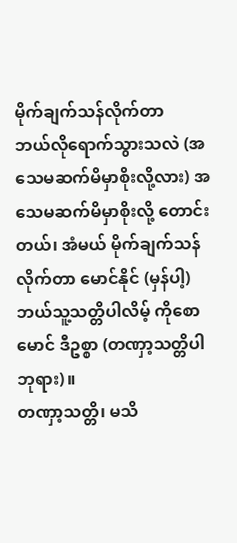မိုက်ချက်သန်လိုက်တာ
ဘယ်လိုရောက်သွားသလဲ (အသေမဆက်မိမှာစိုးလို့လား) အသေမဆက်မိမှာစိုးလို့ တောင်းတယ်၊ အံမယ် မိုက်ချက်သန်လိုက်တာ မောင်နိုင် (မှန်ပါ့) ဘယ်သူ့သတ္တိပါလိမ့် ကိုစောမောင် ဒီဥစ္စာ (တဏှာ့သတ္တိပါ ဘုရား)။
တဏှာ့သတ္တိ၊ မသိ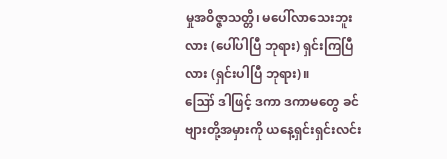မှုအဝိဇ္ဇာသတ္တိ၊ မပေါ်လာသေးဘူးလား (ပေါ်ပါပြီ ဘုရား) ရှင်းကြပြီလား (ရှင်းပါပြီ ဘုရား)။
ဪ ဒါဖြင့် ဒကာ ဒကာမတွေ ခင်ဗျားတို့အမှားကို ယနေ့ရှင်းရှင်းလင်း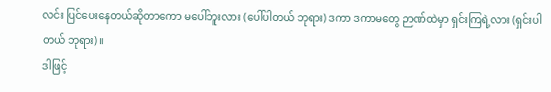လင်း ပြင်ပေးနေတယ်ဆိုတာကော မပေါ်ဘူးလား (ပေါ်ပါတယ် ဘုရား) ဒကာ ဒကာမတွေ ဉာဏ်ထဲမှာ ရှင်းကြရဲ့လား (ရှင်းပါတယ် ဘုရား)။
ဒါဖြင့်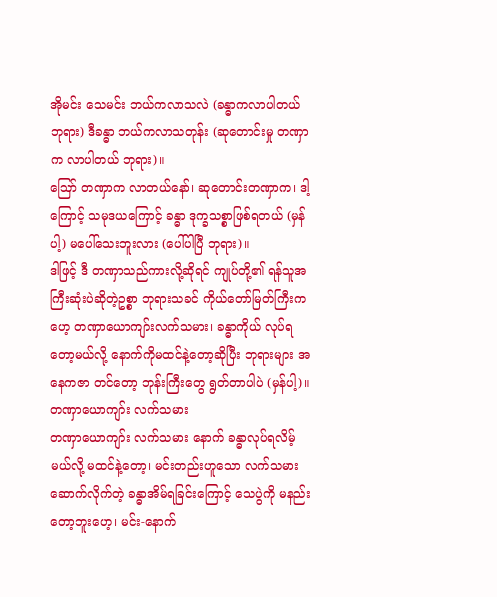အိုမင်း သေမင်း ဘယ်ကလာသလဲ (ခန္ဓာကလာပါတယ် ဘုရား) ဒီခန္ဓာ ဘယ်ကလာသတုန်း (ဆုတောင်းမှု တဏှာက လာပါတယ် ဘုရား)။
ဪ တဏှာက လာတယ်နော်၊ ဆုတောင်းတဏှာက၊ ဒါ့ကြောင့် သမုဒယကြောင့် ခန္ဓာ ဒုက္ခသစ္စာဖြစ်ရတယ် (မှန်ပါ့) မပေါ်သေးဘူးလား (ပေါ်ပါပြီ ဘုရား)။
ဒါဖြင့် ဒီ တဏှာသည်ကားလို့ဆိုရင် ကျုပ်တို့၏ ရန်သူအကြီးဆုံးပဲဆိုတဲ့ဥစ္စာ ဘုရားသခင် ကိုယ်တော်မြတ်ကြီးက ဟေ့ တဏှာယောကျာ်းလက်သမား၊ ခန္ဓာကိုယ် လုပ်ရတော့မယ်လို့ နောက်ကိုမထင်နဲ့တော့ဆိုပြီး ဘုရားများ အနေကဇာ တင်တော့ ဘုန်းကြီးတွေ ရွတ်တာပါပဲ (မှန်ပါ့)။
တဏှာယောကျာ်း လက်သမား
တဏှာယောကျာ်း လက်သမား နောက် ခန္ဓာလုပ်ရလိမ့်မယ်လို့ မထင်နဲ့တော့၊ မင်းတည်းဟူသော လက်သမား ဆောက်လိုက်တဲ့ ခန္ဓာအိမ်ရခြင်းကြောင့် သေပွဲကို မနည်းတော့ဘူးဟေ့၊ မင်း-နောက်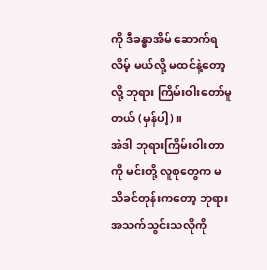ကို ဒီခန္ဓာအိမ် ဆောက်ရလိမ့် မယ်လို့ မထင်နဲ့တော့လို့ ဘုရား ကြိမ်းဝါးတော်မူတယ် (မှန်ပါ့)။
အဲဒါ ဘုရားကြိမ်းဝါးတာကို မင်းတို့ လူစုတွေက မသိခင်တုန်းကတော့ ဘုရားအသက်သွင်းသလိုကို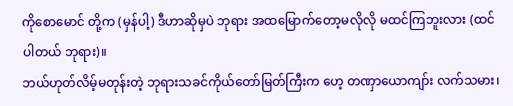ကိုစောမောင် တို့က (မှန်ပါ့) ဒီဟာဆိုမှပဲ ဘုရား အထမြောက်တော့မလိုလို မထင်ကြဘူးလား (ထင်ပါတယ် ဘုရား)။
ဘယ်ဟုတ်လိမ့်မတုန်းတဲ့ ဘုရားသခင်ကိုယ်တော်မြတ်ကြီးက ဟေ့ တဏှာယောကျာ်း လက်သမား၊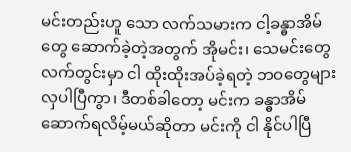မင်းတည်းဟူ သော လက်သမားက ငါ့ခန္ဓာအိမ်တွေ ဆောက်ခဲ့တဲ့အတွက် အိုမင်း၊ သေမင်းတွေ လက်တွင်းမှာ ငါ ထိုးထိုးအပ်ခဲ့ရတဲ့ ဘဝတွေများလှပါပြီကွာ၊ ဒီတစ်ခါတော့ မင်းက ခန္ဓာအိမ်ဆောက်ရလိမ့်မယ်ဆိုတာ မင်းကို ငါ နိုင်ပါပြီ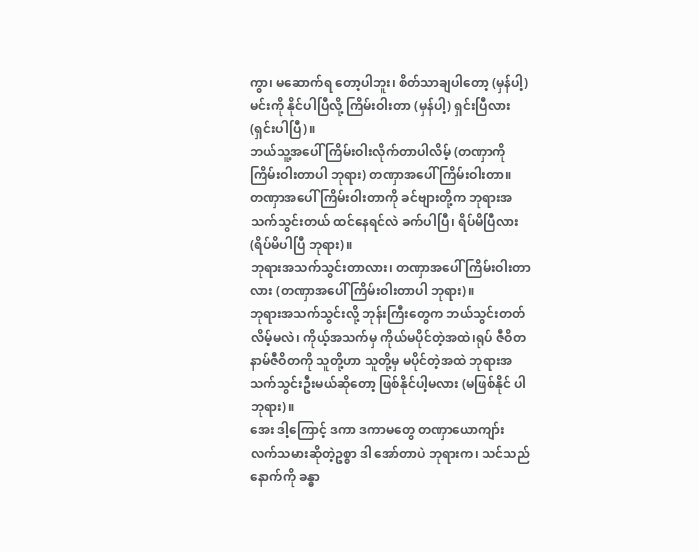ကွာ၊ မဆောက်ရ တော့ပါဘူး၊ စိတ်သာချပါတော့ (မှန်ပါ့) မင်းကို နိုင်ပါပြီလို့ ကြိမ်းဝါးတာ (မှန်ပါ့) ရှင်းပြီလား (ရှင်းပါပြီ)။
ဘယ်သူ့အပေါ် ကြိမ်းဝါးလိုက်တာပါလိမ့် (တဏှာကို ကြိမ်းဝါးတာပါ ဘုရား) တဏှာအပေါ် ကြိမ်းဝါးတာ။
တဏှာအပေါ် ကြိမ်းဝါးတာကို ခင်ဗျားတို့က ဘုရားအသက်သွင်းတယ် ထင်နေရင်လဲ ခက်ပါပြီ၊ ရိပ်မိပြီလား (ရိပ်မိပါပြီ ဘုရား)။
ဘုရားအသက်သွင်းတာလား၊ တဏှာအပေါ် ကြိမ်းဝါးတာလား (တဏှာအပေါ် ကြိမ်းဝါးတာပါ ဘုရား)။
ဘုရားအသက်သွင်းလို့ ဘုန်းကြီးတွေက ဘယ်သွင်းတတ်လိမ့်မလဲ၊ ကိုယ့်အသက်မှ ကိုယ်မပိုင်တဲ့အထဲ၊ရုပ် ဇီဝိတ နာမ်ဇီဝိတကို သူတို့ဟာ သူတို့မှ မပိုင်တဲ့အထဲ ဘုရားအသက်သွင်းဦးမယ်ဆိုတော့ ဖြစ်နိုင်ပါ့မလား (မဖြစ်နိုင် ပါ ဘုရား)။
အေး ဒါ့ကြောင့် ဒကာ ဒကာမတွေ တဏှာယောကျာ်း လက်သမားဆိုတဲ့ဥစ္စာ ဒါ အော်တာပဲ ဘုရားက၊ သင်သည် နောက်ကို ခန္ဓာ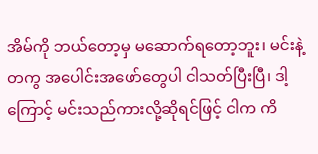အိမ်ကို ဘယ်တော့မှ မဆောက်ရတော့ဘူး၊ မင်းနဲ့တကွ အပေါင်းအဖော်တွေပါ ငါသတ်ပြီးပြီ၊ ဒါ့ကြောင့် မင်းသည်ကားလို့ဆိုရင်ဖြင့် ငါက ကိ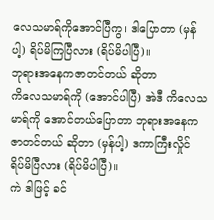လေသမာရ်ကိုအောင်ပြီကွ၊ ဒါပြောတာ (မှန်ပါ့) ရိပ်မိကြပြီလား (ရိပ်မိပါပြီ)။
ဘုရားအနေကဇာတင်တယ် ဆိုတာ
ကိလေသမာရ်ကို (အောင်ပါပြီ) အဲဒီ ကိလေသမာရ်ကို အောင်တယ်ပြောတာ ဘုရားအနေကဇာတင်တယ် ဆိုတာ (မှန်ပါ့) ဒကာကြီးလှိုင် ရိပ်မိပြီလား (ရိပ်မိပါပြီ)။
ကဲ ဒါဖြင့် ခင်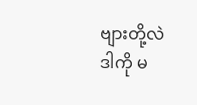ဗျားတို့လဲ ဒါကို မ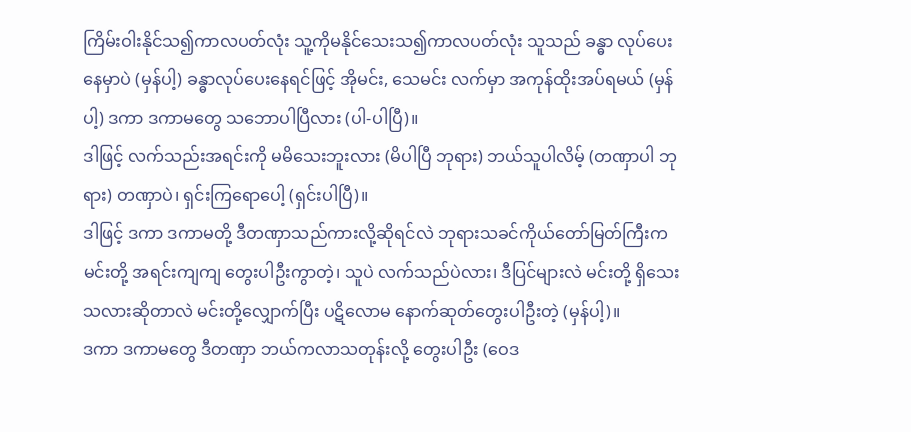ကြိမ်းဝါးနိုင်သ၍ကာလပတ်လုံး သူ့ကိုမနိုင်သေးသ၍ကာလပတ်လုံး သူသည် ခန္ဓာ လုပ်ပေးနေမှာပဲ (မှန်ပါ့) ခန္ဓာလုပ်ပေးနေရင်ဖြင့် အိုမင်း, သေမင်း လက်မှာ အကုန်ထိုးအပ်ရမယ် (မှန်ပါ့) ဒကာ ဒကာမတွေ သဘောပါပြီလား (ပါ-ပါပြီ)။
ဒါဖြင့် လက်သည်းအရင်းကို မမိသေးဘူးလား (မိပါပြီ ဘုရား) ဘယ်သူပါလိမ့် (တဏှာပါ ဘုရား) တဏှာပဲ၊ ရှင်းကြရောပေါ့ (ရှင်းပါပြီ)။
ဒါဖြင့် ဒကာ ဒကာမတို့ ဒီတဏှာသည်ကားလို့ဆိုရင်လဲ ဘုရားသခင်ကိုယ်တော်မြတ်ကြီးက မင်းတို့ အရင်းကျကျ တွေးပါဦးကွာတဲ့၊ သူပဲ လက်သည်ပဲလား၊ ဒီပြင်များလဲ မင်းတို့ ရှိသေးသလားဆိုတာလဲ မင်းတို့လျှောက်ပြီး ပဋိလောမ နောက်ဆုတ်တွေးပါဦးတဲ့ (မှန်ပါ့)။
ဒကာ ဒကာမတွေ ဒီတဏှာ ဘယ်ကလာသတုန်းလို့ တွေးပါဦး (ဝေဒ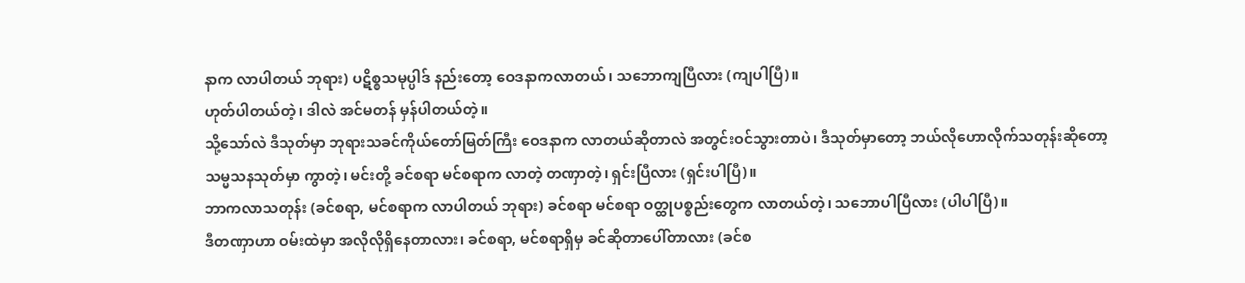နာက လာပါတယ် ဘုရား) ပဋိစ္စသမုပ္ပါဒ် နည်းတော့ ဝေဒနာကလာတယ်၊ သဘောကျပြီလား (ကျပါပြီ)။
ဟုတ်ပါတယ်တဲ့၊ ဒါလဲ အင်မတန် မှန်ပါတယ်တဲ့။
သို့သော်လဲ ဒီသုတ်မှာ ဘုရားသခင်ကိုယ်တော်မြတ်ကြီး ဝေဒနာက လာတယ်ဆိုတာလဲ အတွင်းဝင်သွားတာပဲ၊ ဒီသုတ်မှာတော့ ဘယ်လိုဟောလိုက်သတုန်းဆိုတော့ သမ္မသနသုတ်မှာ ကွာတဲ့၊ မင်းတို့ ခင်စရာ မင်စရာက လာတဲ့ တဏှာတဲ့၊ ရှင်းပြီလား (ရှင်းပါပြီ)။
ဘာကလာသတုန်း (ခင်စရာ, မင်စရာက လာပါတယ် ဘုရား) ခင်စရာ မင်စရာ ဝတ္ထုပစ္စည်းတွေက လာတယ်တဲ့၊ သဘောပါပြီလား (ပါပါပြီ)။
ဒီတဏှာဟာ ဝမ်းထဲမှာ အလိုလိုရှိနေတာလား၊ ခင်စရာ, မင်စရာရှိမှ ခင်ဆိုတာပေါ်တာလား (ခင်စ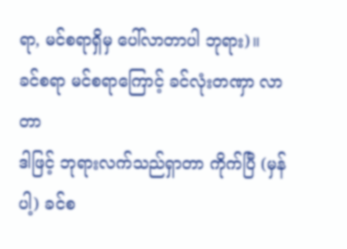ရာ, မင်စရာရှိမှ ပေါ်လာတာပါ ဘုရား)။
ခင်စရာ မင်စရာကြောင့် ခင်လုံးတဏှာ လာတာ
ဒါဖြင့် ဘုရားလက်သည်ရှာတာ ကိုက်ပြီ (မှန်ပါ့) ခင်စ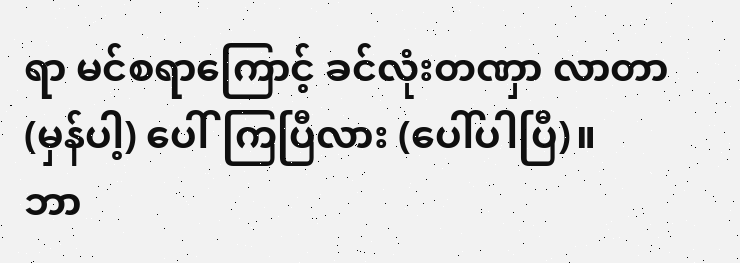ရာ မင်စရာကြောင့် ခင်လုံးတဏှာ လာတာ (မှန်ပါ့) ပေါ်ကြပြီလား (ပေါ်ပါပြီ)။
ဘာ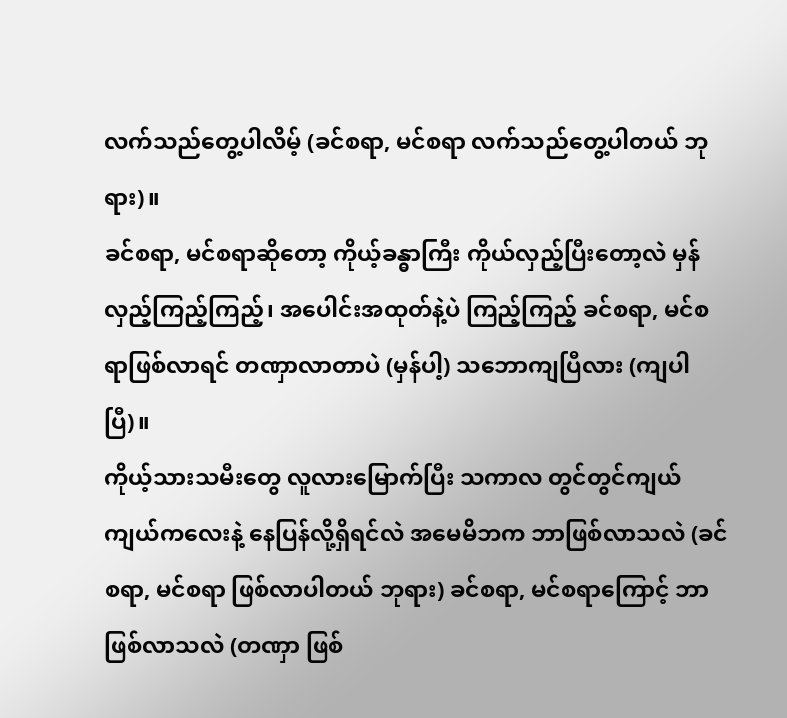လက်သည်တွေ့ပါလိမ့် (ခင်စရာ, မင်စရာ လက်သည်တွေ့ပါတယ် ဘုရား)။
ခင်စရာ, မင်စရာဆိုတော့ ကိုယ့်ခန္ဓာကြီး ကိုယ်လှည့်ပြီးတော့လဲ မှန်လှည့်ကြည့်ကြည့်၊ အပေါင်းအထုတ်နဲ့ပဲ ကြည့်ကြည့် ခင်စရာ, မင်စရာဖြစ်လာရင် တဏှာလာတာပဲ (မှန်ပါ့) သဘောကျပြီလား (ကျပါပြီ)။
ကိုယ့်သားသမီးတွေ လူလားမြောက်ပြီး သကာလ တွင်တွင်ကျယ်ကျယ်ကလေးနဲ့ နေပြန်လို့ရှိရင်လဲ အမေမိဘက ဘာဖြစ်လာသလဲ (ခင်စရာ, မင်စရာ ဖြစ်လာပါတယ် ဘုရား) ခင်စရာ, မင်စရာကြောင့် ဘာဖြစ်လာသလဲ (တဏှာ ဖြစ်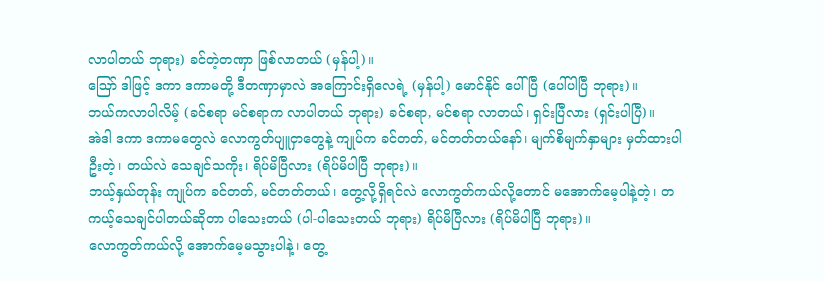လာပါတယ် ဘုရား) ခင်တဲ့တဏှာ ဖြစ်လာတယ် (မှန်ပါ့)။
ဪ ဒါဖြင့် ဒကာ ဒကာမတို့ ဒီတဏှာမှာလဲ အကြောင်းရှိလေရဲ့ (မှန်ပါ့) မောင်နိုင် ပေါ်ပြီ (ပေါ်ပါပြီ ဘုရား)။
ဘယ်ကလာပါလိမ့် (ခင်စရာ မင်စရာက လာပါတယ် ဘုရား) ခင်စရာ, မင်စရာ လာတယ်၊ ရှင်းပြီလား (ရှင်းပါပြီ)။
အဲဒါ ဒကာ ဒကာမတွေလဲ လောကွတ်ပျူငှာတွေနဲ့ ကျုပ်က ခင်တတ်, မင်တတ်တယ်နော်၊ မျက်စိမျက်နှာများ မှတ်ထားပါဦးတဲ့၊ တယ်လဲ သေချင်သကိုး၊ ရိပ်မိပြီလား (ရိပ်မိပါပြီ ဘုရား)။
ဘယ့်နှယ်တုန်း ကျုပ်က ခင်တတ်, မင်တတ်တယ်၊ တွေ့လို့ရှိရင်လဲ လောကွတ်ကယ်လို့တောင် မအောက်မေ့ပါနဲ့တဲ့၊ တကယ့်သေချင်ပါတယ်ဆိုတာ ပါသေးတယ် (ပါ-ပါသေးတယ် ဘုရား) ရိပ်မိပြီလား (ရိပ်မိပါပြီ ဘုရား)။
လောကွတ်ကယ်လို့ အောက်မေ့မသွားပါနဲ့၊ တွေ့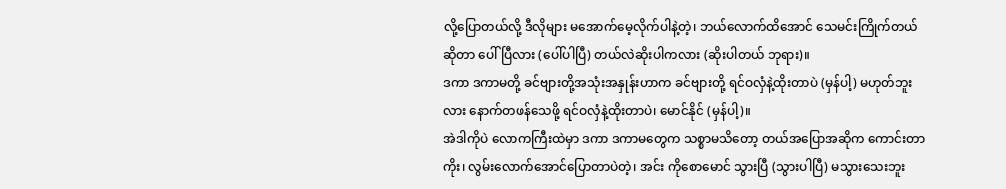လို့ပြောတယ်လို့ ဒီလိုများ မအောက်မေ့လိုက်ပါနဲ့တဲ့၊ ဘယ်လောက်ထိအောင် သေမင်းကြိုက်တယ်ဆိုတာ ပေါ်ပြီလား (ပေါ်ပါပြီ) တယ်လဲဆိုးပါကလား (ဆိုးပါတယ် ဘုရား)။
ဒကာ ဒကာမတို့ ခင်ဗျားတို့အသုံးအနှုန်းဟာက ခင်ဗျားတို့ ရင်ဝလှံနဲ့ထိုးတာပဲ (မှန်ပါ့) မဟုတ်ဘူးလား နောက်တဖန်သေဖို့ ရင်ဝလှံနဲ့ထိုးတာပဲ၊ မောင်နိုင် (မှန်ပါ့)။
အဲဒါကိုပဲ လောကကြီးထဲမှာ ဒကာ ဒကာမတွေက သစ္စာမသိတော့ တယ်အပြောအဆိုက ကောင်းတာကိုး၊ လွမ်းလောက်အောင်ပြောတာပဲတဲ့၊ အင်း ကိုစောမောင် သွားပြီ (သွားပါပြီ) မသွားသေးဘူး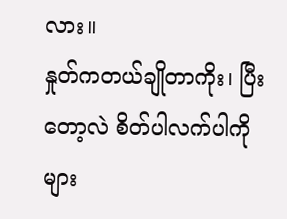လား။
နှုတ်ကတယ်ချိုတာကိုး၊ ပြီးတော့လဲ စိတ်ပါလက်ပါကိုများ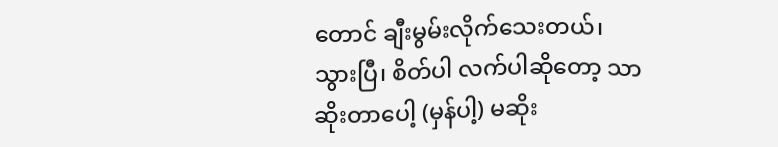တောင် ချီးမွမ်းလိုက်သေးတယ်၊ သွားပြီ၊ စိတ်ပါ လက်ပါဆိုတော့ သာဆိုးတာပေါ့ (မှန်ပါ့) မဆိုး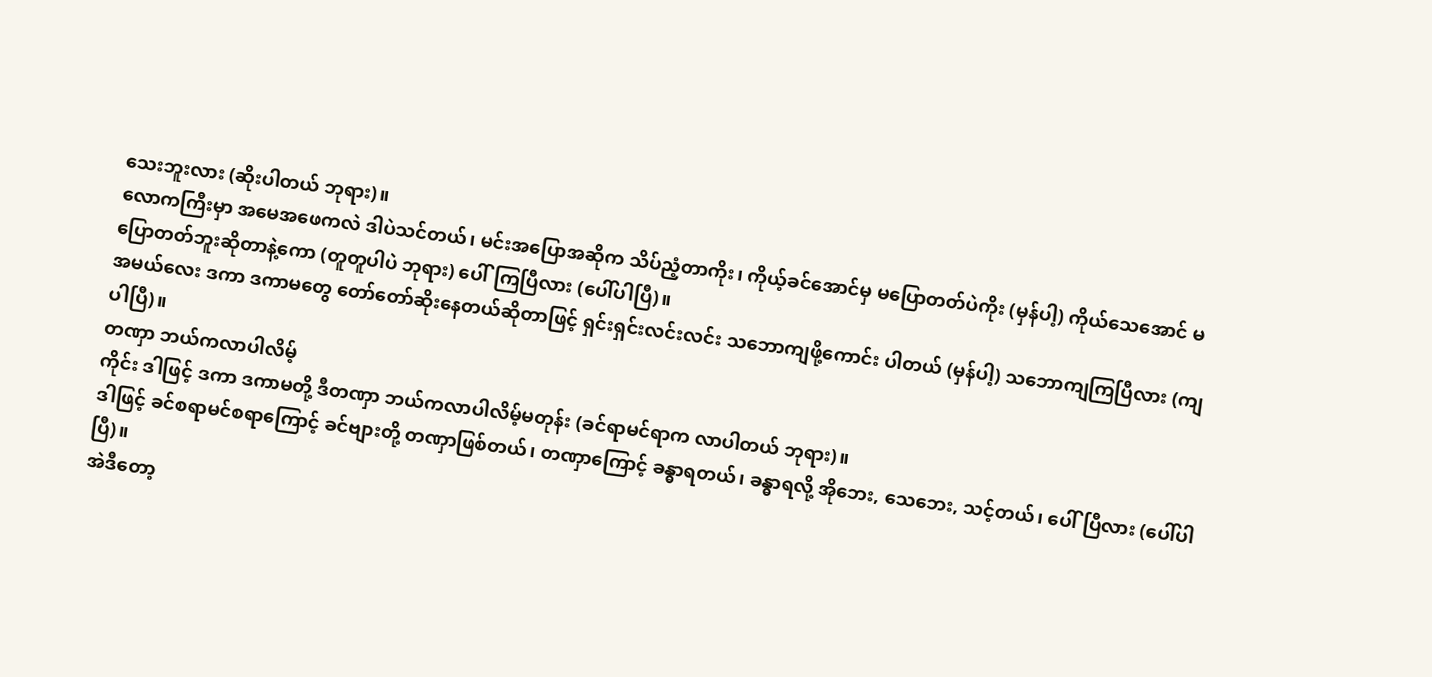သေးဘူးလား (ဆိုးပါတယ် ဘုရား)။
လောကကြီးမှာ အမေအဖေကလဲ ဒါပဲသင်တယ်၊ မင်းအပြောအဆိုက သိပ်ညံ့တာကိုး၊ ကိုယ့်ခင်အောင်မှ မပြောတတ်ပဲကိုး (မှန်ပါ့) ကိုယ်သေအောင် မပြောတတ်ဘူးဆိုတာနဲ့ကော (တူတူပါပဲ ဘုရား) ပေါ်ကြပြီလား (ပေါ်ပါပြီ)။
အမယ်လေး ဒကာ ဒကာမတွေ တော်တော်ဆိုးနေတယ်ဆိုတာဖြင့် ရှင်းရှင်းလင်းလင်း သဘောကျဖို့ကောင်း ပါတယ် (မှန်ပါ့) သဘောကျကြပြီလား (ကျပါပြီ)။
တဏှာ ဘယ်ကလာပါလိမ့်
ကိုင်း ဒါဖြင့် ဒကာ ဒကာမတို့ ဒီတဏှာ ဘယ်ကလာပါလိမ့်မတုန်း (ခင်ရာမင်ရာက လာပါတယ် ဘုရား)။
ဒါဖြင့် ခင်စရာမင်စရာကြောင့် ခင်ဗျားတို့ တဏှာဖြစ်တယ်၊ တဏှာကြောင့် ခန္ဓာရတယ်၊ ခန္ဓာရလို့ အိုဘေး, သေဘေး, သင့်တယ်၊ ပေါ်ပြီလား (ပေါ်ပါပြီ)။
အဲဒီတော့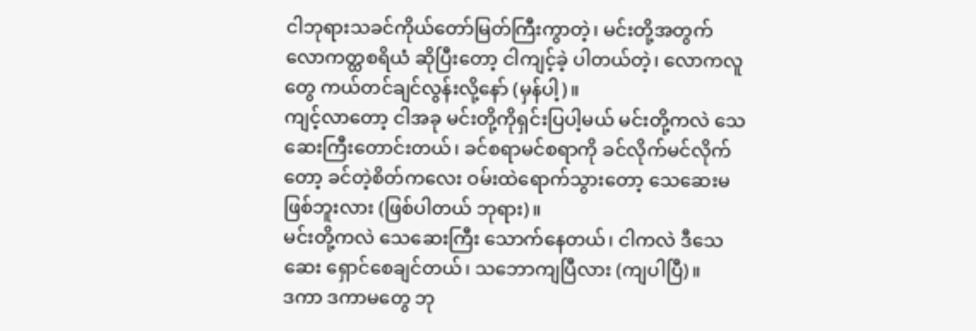ငါဘုရားသခင်ကိုယ်တော်မြတ်ကြီးကွာတဲ့၊ မင်းတို့အတွက် လောကတ္ထစရိယံ ဆိုပြီးတော့ ငါကျင့်ခဲ့ ပါတယ်တဲ့၊ လောကလူတွေ ကယ်တင်ချင်လွန်းလို့နော် (မှန်ပါ့)။
ကျင့်လာတော့ ငါအခု မင်းတို့ကိုရှင်းပြပါ့မယ် မင်းတို့ကလဲ သေဆေးကြီးတောင်းတယ်၊ ခင်စရာမင်စရာကို ခင်လိုက်မင်လိုက်တော့ ခင်တဲ့စိတ်ကလေး ဝမ်းထဲရောက်သွားတော့ သေဆေးမဖြစ်ဘူးလား (ဖြစ်ပါတယ် ဘုရား)။
မင်းတို့ကလဲ သေဆေးကြီး သောက်နေတယ်၊ ငါကလဲ ဒီသေဆေး ရှောင်စေချင်တယ်၊ သဘောကျပြီလား (ကျပါပြီ)။
ဒကာ ဒကာမတွေ ဘု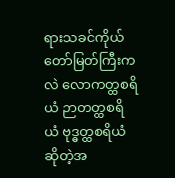ရားသခင်ကိုယ်တော်မြတ်ကြီးကလဲ လောကတ္ထစရိယံ ဉာတတ္ထစရိယံ ဗုဒ္ဓတ္ထစရိယံ ဆိုတဲ့အ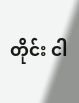တိုင်း ငါ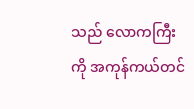သည် လောကကြီးကို အကုန်ကယ်တင်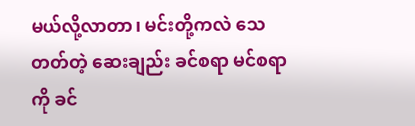မယ်လို့လာတာ၊ မင်းတို့ကလဲ သေတတ်တဲ့ ဆေးချည်း ခင်စရာ မင်စရာကို ခင်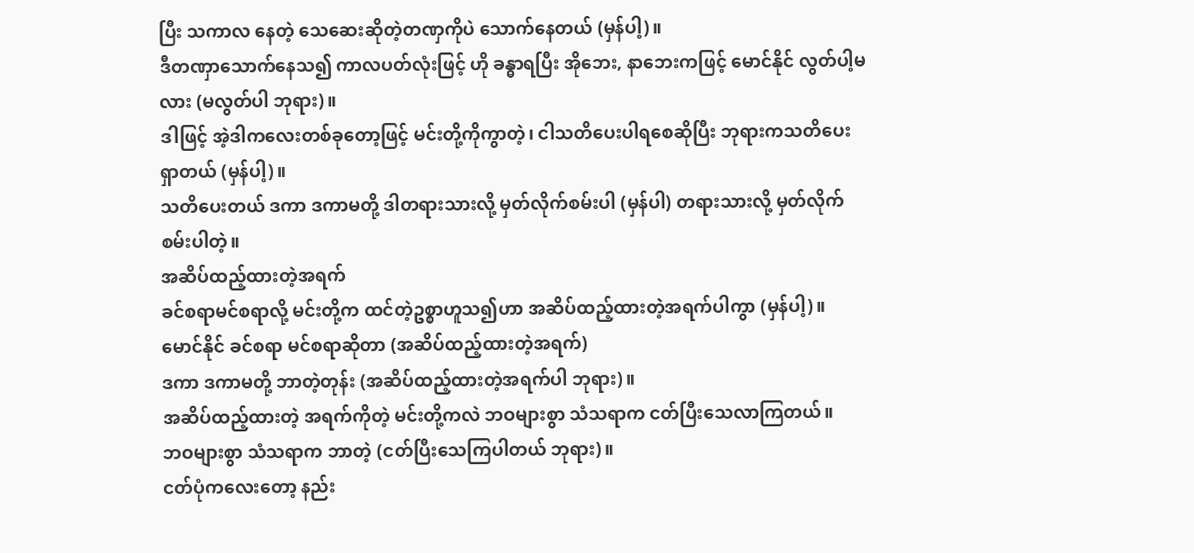ပြီး သကာလ နေတဲ့ သေဆေးဆိုတဲ့တဏှကိုပဲ သောက်နေတယ် (မှန်ပါ့)။
ဒီတဏှာသောက်နေသ၍ ကာလပတ်လုံးဖြင့် ဟို ခန္ဓာရပြီး အိုဘေး, နာဘေးကဖြင့် မောင်နိုင် လွတ်ပါ့မလား (မလွတ်ပါ ဘုရား)။
ဒါဖြင့် အဲ့ဒါကလေးတစ်ခုတော့ဖြင့် မင်းတို့ကိုကွာတဲ့၊ ငါသတိပေးပါရစေဆိုပြီး ဘုရားကသတိပေးရှာတယ် (မှန်ပါ့)။
သတိပေးတယ် ဒကာ ဒကာမတို့ ဒါတရားသားလို့ မှတ်လိုက်စမ်းပါ (မှန်ပါ) တရားသားလို့ မှတ်လိုက်စမ်းပါတဲ့။
အဆိပ်ထည့်ထားတဲ့အရက်
ခင်စရာမင်စရာလို့ မင်းတို့က ထင်တဲ့ဥစ္စာဟူသ၍ဟာ အဆိပ်ထည့်ထားတဲ့အရက်ပါကွာ (မှန်ပါ့)။
မောင်နိုင် ခင်စရာ မင်စရာဆိုတာ (အဆိပ်ထည့်ထားတဲ့အရက်)
ဒကာ ဒကာမတို့ ဘာတဲ့တုန်း (အဆိပ်ထည့်ထားတဲ့အရက်ပါ ဘုရား)။
အဆိပ်ထည့်ထားတဲ့ အရက်ကိုတဲ့ မင်းတို့ကလဲ ဘဝများစွာ သံသရာက ငတ်ပြီးသေလာကြတယ်။
ဘဝများစွာ သံသရာက ဘာတဲ့ (ငတ်ပြီးသေကြပါတယ် ဘုရား)။
ငတ်ပုံကလေးတော့ နည်း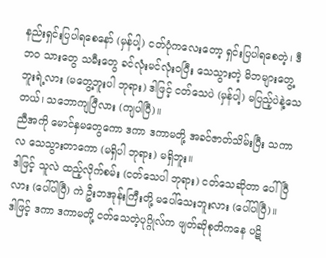နည်းရှင်းပြပါရစေနော် (မှန်ပါ့) ငတ်ပုံကလေးတော့ ရှင်းပြပါရစေတဲ့၊ ဒီဘဝ သားတွေ သမီးတွေ ခင်လုံးမင်လုံးဝပြီး သေသွားတဲ့ မိဘများတွေ့ဘူးရဲ့လား (မတွေ့ဘူးပါ ဘုရား) ဒါဖြင့် ငတ်သေပဲ (မှန်ပါ့) မပြည့်ပဲနဲ့သေတယ်၊ သဘောကျပြီလား (ကျပါပြီ)။
ညီအကို မောင်နှမတွေကော ဒကာ ဒကာမတို့ အခင်ဇာတ်သိမ်းပြီး သကာလ သေသွားတာကော (မရှိပါ ဘုရား) မရှိဘူး။
ဒါဖြင့် သူလဲ ထည့်လိုက်စမ်း (ငတ်သေပါ ဘုရား) ငတ်သေဆိုတာ ပေါ်ပြီလား (ပေါ်ပါပြီ) ကဲ ဦးဘအုန်းကြီးတို့ မပေါ်သေးဘူးလား (ပေါ်ပါပြီ)။
ဒါဖြင့် ဒကာ ဒကာမတို့ ငတ်သေတဲ့ပုဂ္ဂိုလ်က ဖျတ်ဆိုစုတိကနေ ပဋိ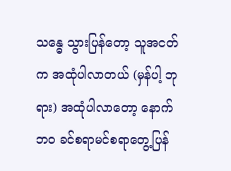သန္ဓေ သွားပြန်တော့ သူအငတ်က အထုံပါလာတယ် (မှန်ပါ့ ဘုရား) အထုံပါလာတော့ နောက်ဘဝ ခင်စရာမင်စရာတွေ့ပြန်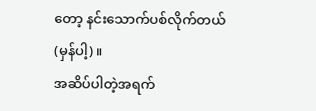တော့ နင်းသောက်ပစ်လိုက်တယ် (မှန်ပါ့)။
အဆိပ်ပါတဲ့အရက်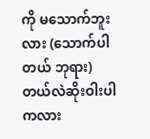ကို မသောက်ဘူးလား (သောက်ပါတယ် ဘုရား) တယ်လဲဆိုးဝါးပါကလား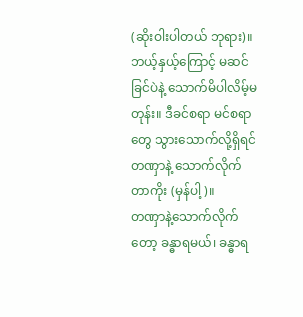(ဆိုးဝါးပါတယ် ဘုရား)။
ဘယ့်နှယ့်ကြောင့် မဆင်ခြင်ပဲနဲ့ သောက်မိပါလိမ့်မတုန်း။ ဒီခင်စရာ မင်စရာတွေ သွားသောက်လို့ရှိရင် တဏှာနဲ့ သောက်လိုက်တာကိုး (မှန်ပါ့)။
တဏှာနဲ့သောက်လိုက်တော့ ခန္ဓာရမယ်၊ ခန္ဓာရ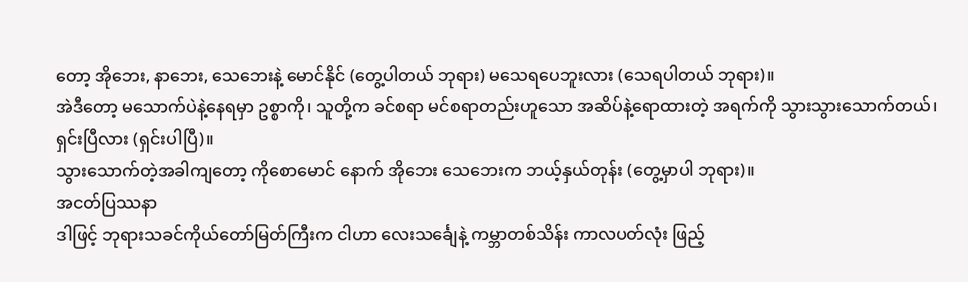တော့ အိုဘေး, နာဘေး, သေဘေးနဲ့ မောင်နိုင် (တွေ့ပါတယ် ဘုရား) မသေရပေဘူးလား (သေရပါတယ် ဘုရား)။
အဲဒီတော့ မသောက်ပဲနဲ့နေရမှာ ဥစ္စာကို၊ သူတို့က ခင်စရာ မင်စရာတည်းဟူသော အဆိပ်နဲ့ရောထားတဲ့ အရက်ကို သွားသွားသောက်တယ်၊ ရှင်းပြီလား (ရှင်းပါပြီ)။
သွားသောက်တဲ့အခါကျတော့ ကိုစောမောင် နောက် အိုဘေး သေဘေးက ဘယ့်နှယ်တုန်း (တွေ့မှာပါ ဘုရား)။
အငတ်ပြဿနာ
ဒါဖြင့် ဘုရားသခင်ကိုယ်တော်မြတ်ကြီးက ငါဟာ လေးသင်္ချေနဲ့ ကမ္ဘာတစ်သိန်း ကာလပတ်လုံး ဖြည့်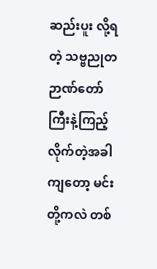ဆည်းပူး လို့ရတဲ့ သဗ္ဗညုတဉာဏ်တော်ကြီးနဲ့ကြည့်လိုက်တဲ့အခါကျတော့ မင်းတို့ကလဲ တစ်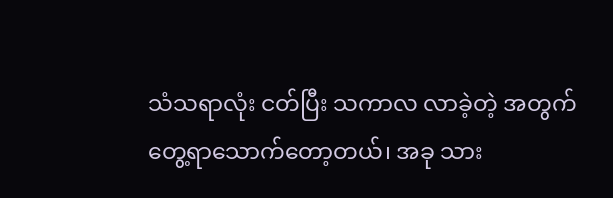သံသရာလုံး ငတ်ပြီး သကာလ လာခဲ့တဲ့ အတွက် တွေ့ရာသောက်တော့တယ်၊ အခု သား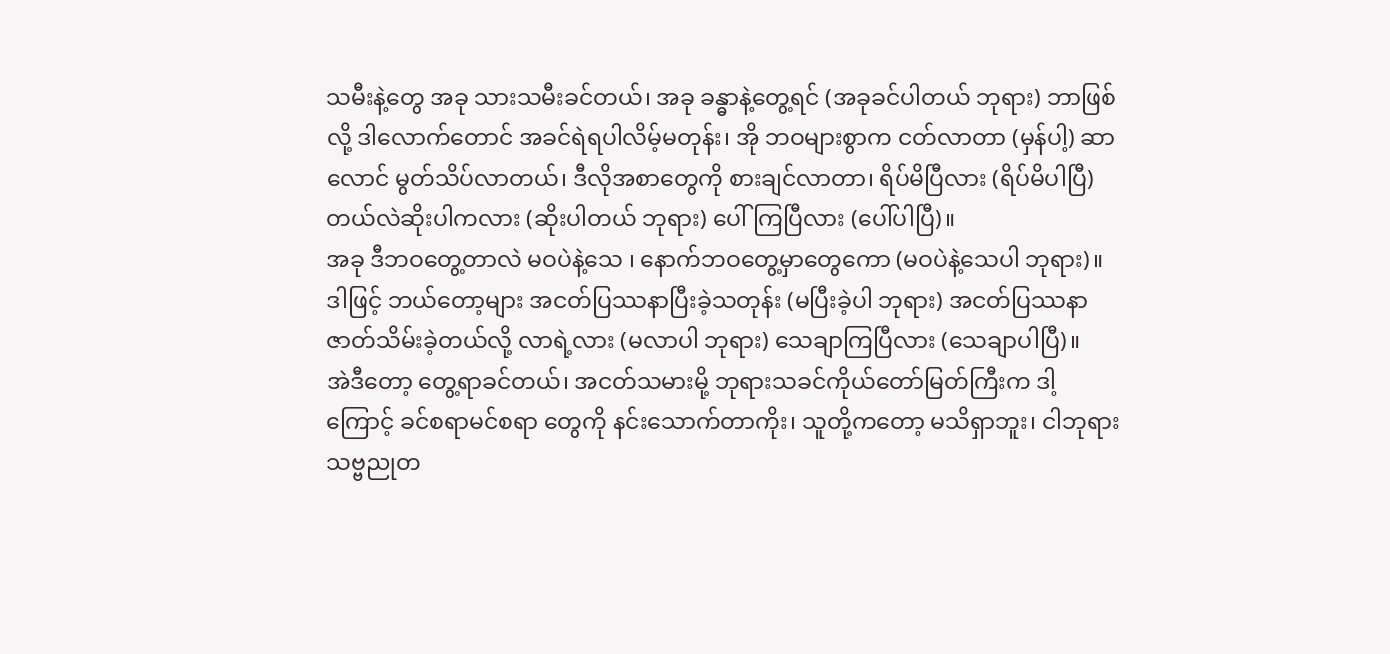သမီးနဲ့တွေ အခု သားသမီးခင်တယ်၊ အခု ခန္ဓာနဲ့တွေ့ရင် (အခုခင်ပါတယ် ဘုရား) ဘာဖြစ်လို့ ဒါလောက်တောင် အခင်ရဲရပါလိမ့်မတုန်း၊ အို ဘဝများစွာက ငတ်လာတာ (မှန်ပါ့) ဆာလောင် မွတ်သိပ်လာတယ်၊ ဒီလိုအစာတွေကို စားချင်လာတာ၊ ရိပ်မိပြီလား (ရိပ်မိပါပြီ) တယ်လဲဆိုးပါကလား (ဆိုးပါတယ် ဘုရား) ပေါ်ကြပြီလား (ပေါ်ပါပြီ)။
အခု ဒီဘဝတွေ့တာလဲ မဝပဲနဲ့သေ ၊ နောက်ဘဝတွေ့မှာတွေကော (မဝပဲနဲ့သေပါ ဘုရား)။
ဒါဖြင့် ဘယ်တော့များ အငတ်ပြဿနာပြီးခဲ့သတုန်း (မပြီးခဲ့ပါ ဘုရား) အငတ်ပြဿနာ ဇာတ်သိမ်းခဲ့တယ်လို့ လာရဲ့လား (မလာပါ ဘုရား) သေချာကြပြီလား (သေချာပါပြီ)။
အဲဒီတော့ တွေ့ရာခင်တယ်၊ အငတ်သမားမို့ ဘုရားသခင်ကိုယ်တော်မြတ်ကြီးက ဒါ့ကြောင့် ခင်စရာမင်စရာ တွေကို နင်းသောက်တာကိုး၊ သူတို့ကတော့ မသိရှာဘူး၊ ငါဘုရား သဗ္ဗညုတ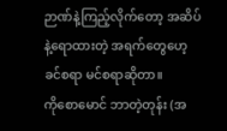ဉာဏ်နဲ့ကြည့်လိုက်တော့ အဆိပ်နဲ့ရောထားတဲ့ အရက်တွေဟေ့ ခင်စရာ မင်စရာဆိုတာ။
ကိုစောမောင် ဘာတဲ့တုန်း (အ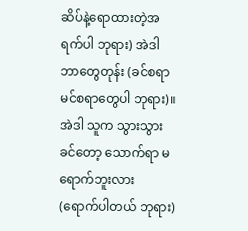ဆိပ်နဲ့ရောထားတဲ့အရက်ပါ ဘုရား) အဲဒါဘာတွေတုန်း (ခင်စရာ မင်စရာတွေပါ ဘုရား)။
အဲဒါ သူက သွားသွားခင်တော့ သောက်ရာ မရောက်ဘူးလား (ရောက်ပါတယ် ဘုရား)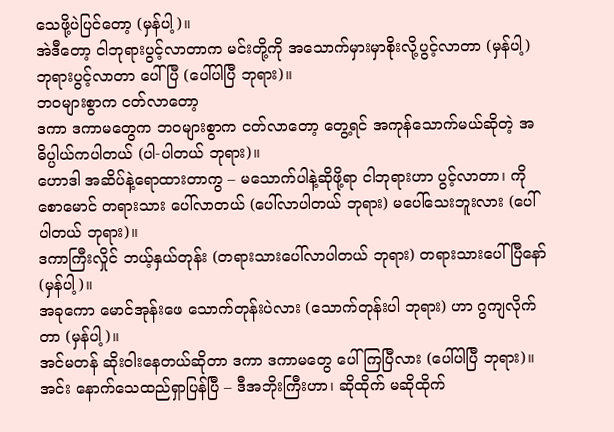သေဖို့ပဲပြင်တော့ (မှန်ပါ့)။
အဲဒီတော့ ငါဘုရားပွင့်လာတာက မင်းတို့ကို အသောက်မှားမှာစိုးလို့ပွင့်လာတာ (မှန်ပါ့) ဘုရားပွင့်လာတာ ပေါ်ပြီ (ပေါ်ပါပြီ ဘုရား)။
ဘဝများစွာက ငတ်လာတော့
ဒကာ ဒကာမတွေက ဘဝများစွာက ငတ်လာတော့ တွေ့ရင် အကုန်သောက်မယ်ဆိုတဲ့ အဓိပ္ပါယ်ကပါတယ် (ပါ-ပါတယ် ဘုရား)။
ဟောဒါ အဆိပ်နဲ့ရောထားတာကွ – မသောက်ပါနဲ့ဆိုဖို့ရာ ငါဘုရားဟာ ပွင့်လာတာ၊ ကိုစောမောင် တရားသား ပေါ်လာတယ် (ပေါ်လာပါတယ် ဘုရား) မပေါ်သေးဘူးလား (ပေါ်ပါတယ် ဘုရား)။
ဒကာကြီးလှိုင် ဘယ့်နှယ်တုန်း (တရားသားပေါ်လာပါတယ် ဘုရား) တရားသားပေါ်ပြီနော် (မှန်ပါ့)။
အခုကော မောင်အုန်းဖေ သောက်တုန်းပဲလား (သောက်တုန်းပါ ဘုရား) ဟာ ဂွကျလိုက်တာ (မှန်ပါ့)။
အင်မတန် ဆိုးဝါးနေတယ်ဆိုတာ ဒကာ ဒကာမတွေ ပေါ်ကြပြီလား (ပေါ်ပါပြီ ဘုရား)။
အင်း နောက်သေထည်ရှာပြန်ပြီ – ဒီအဘိုးကြီးဟာ၊ ဆိုထိုက် မဆိုထိုက်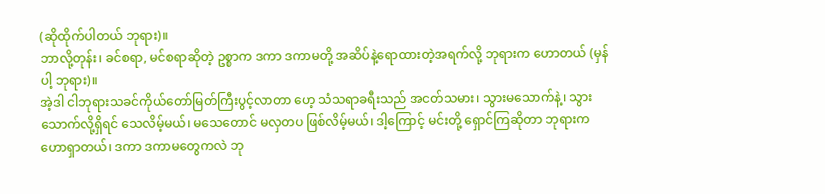(ဆိုထိုက်ပါတယ် ဘုရား)။
ဘာလို့တုန်း၊ ခင်စရာ, မင်စရာဆိုတဲ့ ဥစ္စာက ဒကာ ဒကာမတို့ အဆိပ်နဲ့ရောထားတဲ့အရက်လို့ ဘုရားက ဟောတယ် (မှန်ပါ့ ဘုရား)။
အဲ့ဒါ ငါဘုရားသခင်ကိုယ်တော်မြတ်ကြီးပွင့်လာတာ ဟေ့ သံသရာခရီးသည် အငတ်သမား၊ သွားမသောက်နဲ့၊ သွားသောက်လို့ရှိရင် သေလိမ့်မယ်၊ မသေတောင် မလှတပ ဖြစ်လိမ့်မယ်၊ ဒါ့ကြောင့် မင်းတို့ ရှောင်ကြဆိုတာ ဘုရားက ဟောရှာတယ်၊ ဒကာ ဒကာမတွေကလဲ ဘု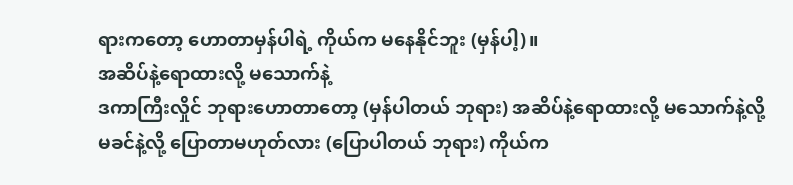ရားကတော့ ဟောတာမှန်ပါရဲ့ ကိုယ်က မနေနိုင်ဘူး (မှန်ပါ့)။
အဆိပ်နဲ့ရောထားလို့ မသောက်နဲ့
ဒကာကြီးလှိုင် ဘုရားဟောတာတော့ (မှန်ပါတယ် ဘုရား) အဆိပ်နဲ့ရောထားလို့ မသောက်နဲ့လို့ မခင်နဲ့လို့ ပြောတာမဟုတ်လား (ပြောပါတယ် ဘုရား) ကိုယ်က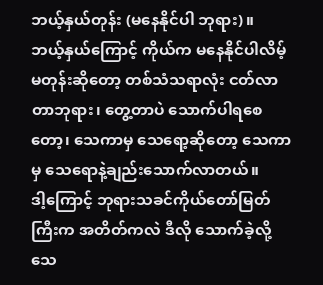ဘယ့်နှယ်တုန်း (မနေနိုင်ပါ ဘုရား)။
ဘယ့်နှယ်ကြောင့် ကိုယ်က မနေနိုင်ပါလိမ့်မတုန်းဆိုတော့ တစ်သံသရာလုံး ငတ်လာတာဘုရား၊ တွေ့တာပဲ သောက်ပါရစေတော့၊ သေကာမှ သေရော့ဆိုတော့ သေကာမှ သေရောနဲ့ချည်းသောက်လာတယ်။
ဒါ့ကြောင့် ဘုရားသခင်ကိုယ်တော်မြတ်ကြီးက အတိတ်ကလဲ ဒီလို သောက်ခဲ့လို့ သေ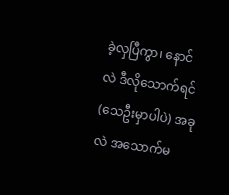ခဲ့လှပြီကွာ၊ နောင်လဲ ဒီလိုသောက်ရင် (သေဦးမှာပါပဲ) အခုလဲ အသောက်မ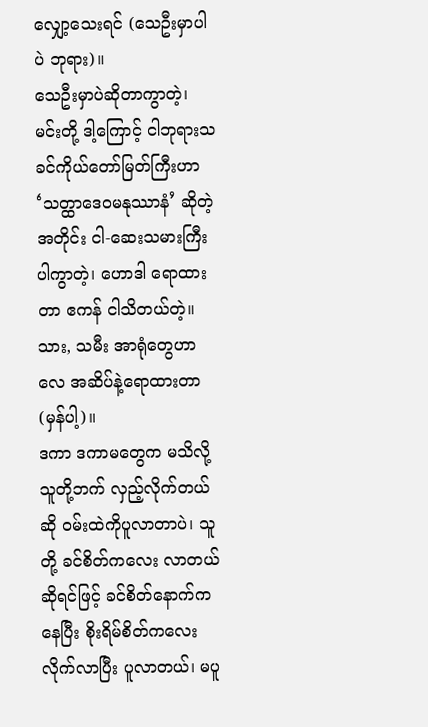လျှော့သေးရင် (သေဦးမှာပါပဲ ဘုရား)။
သေဦးမှာပဲဆိုတာကွာတဲ့၊ မင်းတို့ ဒါ့ကြောင့် ငါဘုရားသခင်ကိုယ်တော်မြတ်ကြီးဟာ ‘သတ္ထာဒေဝမနုဿာနံ’ ဆိုတဲ့အတိုင်း ငါ-ဆေးသမားကြီးပါကွာတဲ့၊ ဟောဒါ ရောထားတာ ဧကန် ငါသိတယ်တဲ့။
သား, သမီး အာရုံတွေဟာလေ အဆိပ်နဲ့ရောထားတာ (မှန်ပါ့)။
ဒကာ ဒကာမတွေက မသိလို့ သူတို့ဘက် လှည့်လိုက်တယ်ဆို ဝမ်းထဲကိုပူလာတာပဲ၊ သူတို့ ခင်စိတ်ကလေး လာတယ်ဆိုရင်ဖြင့် ခင်စိတ်နောက်ကနေပြီး စိုးရိမ်စိတ်ကလေးလိုက်လာပြီး ပူလာတယ်၊ မပူ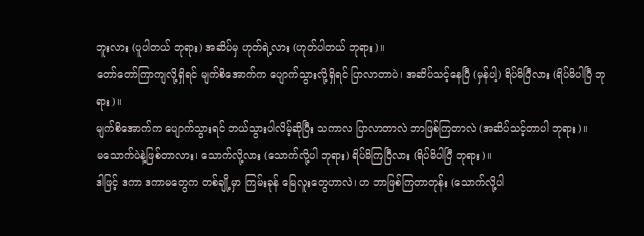ဘူးလား (ပူပါတယ် ဘုရား) အဆိပ်မှ ဟုတ်ရဲ့လား (ဟုတ်ပါတယ် ဘုရား)။
တော်တော်ကြာကျလို့ရှိရင် မျက်စိအောက်က ပျောက်သွားလို့ရှိရင် ပြာလာတာပဲ၊ အဆိပ်သင့်နေပြီ (မှန်ပါ့) ရိပ်မိပြီလား (ရိပ်မိပါပြီ ဘုရား)။
မျက်စိအောက်က ပျောက်သွားရင် ဘယ်သွားပါလိမ့်ဆိုပြီး သကာလ ပြာလာတာလဲ ဘာဖြစ်ကြတာလဲ (အဆိပ်သင့်တာပါ ဘုရား)။
မသောက်ပဲနဲ့ဖြစ်တာလား၊ သောက်လို့လား (သောက်လို့ပါ ဘုရား) ရိပ်မိကြပြီလား (ရိပ်မိပါပြီ ဘုရား)။
ဒါဖြင့် ဒကာ ဒကာမတွေက တစ်ချို့မှာ ကြမ်းခုန် မြေလူးတွေဟာလဲ၊ ဟ ဘာဖြစ်ကြတာတုန်း (သောက်လို့ပါ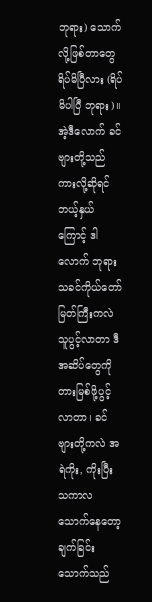ဘုရား) သောက်လို့ဖြစ်တာတွေ ရိပ်မိပြီလား (ရိပ်မိပါပြီ ဘုရား)။
အဲ့ဒီလောက် ခင်ဗျားတို့သည်ကားလို့ဆိုရင် ဘယ့်နှယ်ကြောင့် ဒါလောက် ဘုရားသခင်ကိုယ်တော်မြတ်ကြီးကလဲ သူပွင့်လာတာ ဒီအဆိပ်တွေကို တားမြစ်ဖို့ပွင့်လာတာ၊ ခင်ဗျားတို့ကလဲ အရဲကိုး, ကိုးပြီး သကာလ သောက်နေတော့ ချက်ခြင်းသောက်သည်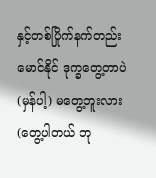နှင့်တစ်ပြိုက်နက်တည်း မောင်နိုင် ဒုက္ခတွေ့တာပဲ (မှန်ပါ့) မတွေ့ဘူးလား (တွေ့ပါတယ် ဘု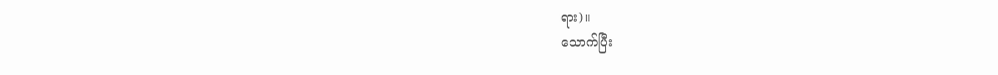ရား)။
သောက်ပြီး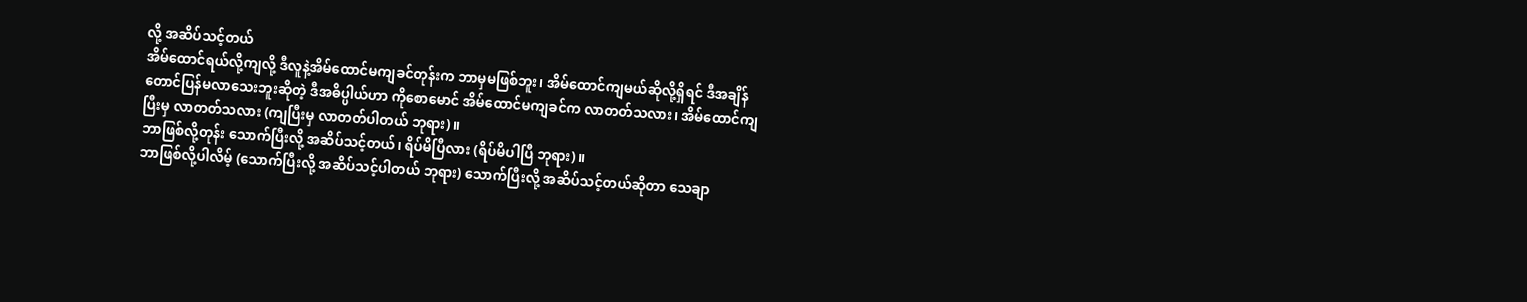လို့ အဆိပ်သင့်တယ်
အိမ်ထောင်ရယ်လို့ကျလို့ ဒီလူနဲ့အိမ်ထောင်မကျခင်တုန်းက ဘာမှမဖြစ်ဘူး၊ အိမ်ထောင်ကျမယ်ဆိုလို့ရှိရင် ဒီအချိန်တောင်ပြန်မလာသေးဘူးဆိုတဲ့ ဒီအဓိပ္ပါယ်ဟာ ကိုစောမောင် အိမ်ထောင်မကျခင်က လာတတ်သလား၊ အိမ်ထောင်ကျပြီးမှ လာတတ်သလား (ကျပြီးမှ လာတတ်ပါတယ် ဘုရား)။
ဘာဖြစ်လို့တုန်း သောက်ပြီးလို့ အဆိပ်သင့်တယ်၊ ရိပ်မိပြီလား (ရိပ်မိပါပြီ ဘုရား)။
ဘာဖြစ်လို့ပါလိမ့် (သောက်ပြီးလို့ အဆိပ်သင့်ပါတယ် ဘုရား) သောက်ပြီးလို့ အဆိပ်သင့်တယ်ဆိုတာ သေချာ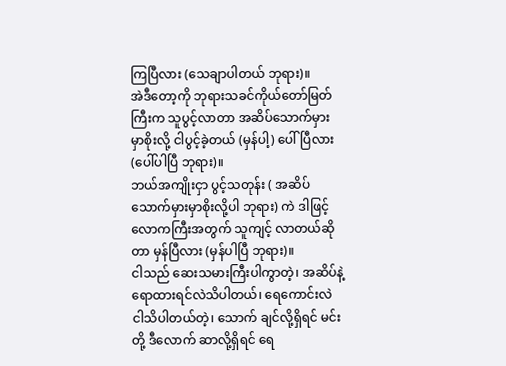ကြပြီလား (သေချာပါတယ် ဘုရား)။
အဲဒီတော့ကို ဘုရားသခင်ကိုယ်တော်မြတ်ကြီးက သူပွင့်လာတာ အဆိပ်သောက်မှားမှာစိုးလို့ ငါပွင့်ခဲ့တယ် (မှန်ပါ့) ပေါ်ပြီလား (ပေါ်ပါပြီ ဘုရား)။
ဘယ်အကျိုးငှာ ပွင့်သတုန်း ( အဆိပ်သောက်မှားမှာစိုးလို့ပါ ဘုရား) ကဲ ဒါဖြင့် လောကကြီးအတွက် သူကျင့် လာတယ်ဆိုတာ မှန်ပြီလား (မှန်ပါပြီ ဘုရား)။
ငါသည် ဆေးသမားကြီးပါကွာတဲ့၊ အဆိပ်နဲ့ရောထားရင်လဲသိပါတယ်၊ ရေကောင်းလဲ ငါသိပါတယ်တဲ့၊ သောက် ချင်လို့ရှိရင် မင်းတို့ ဒီလောက် ဆာလို့ရှိရင် ရေ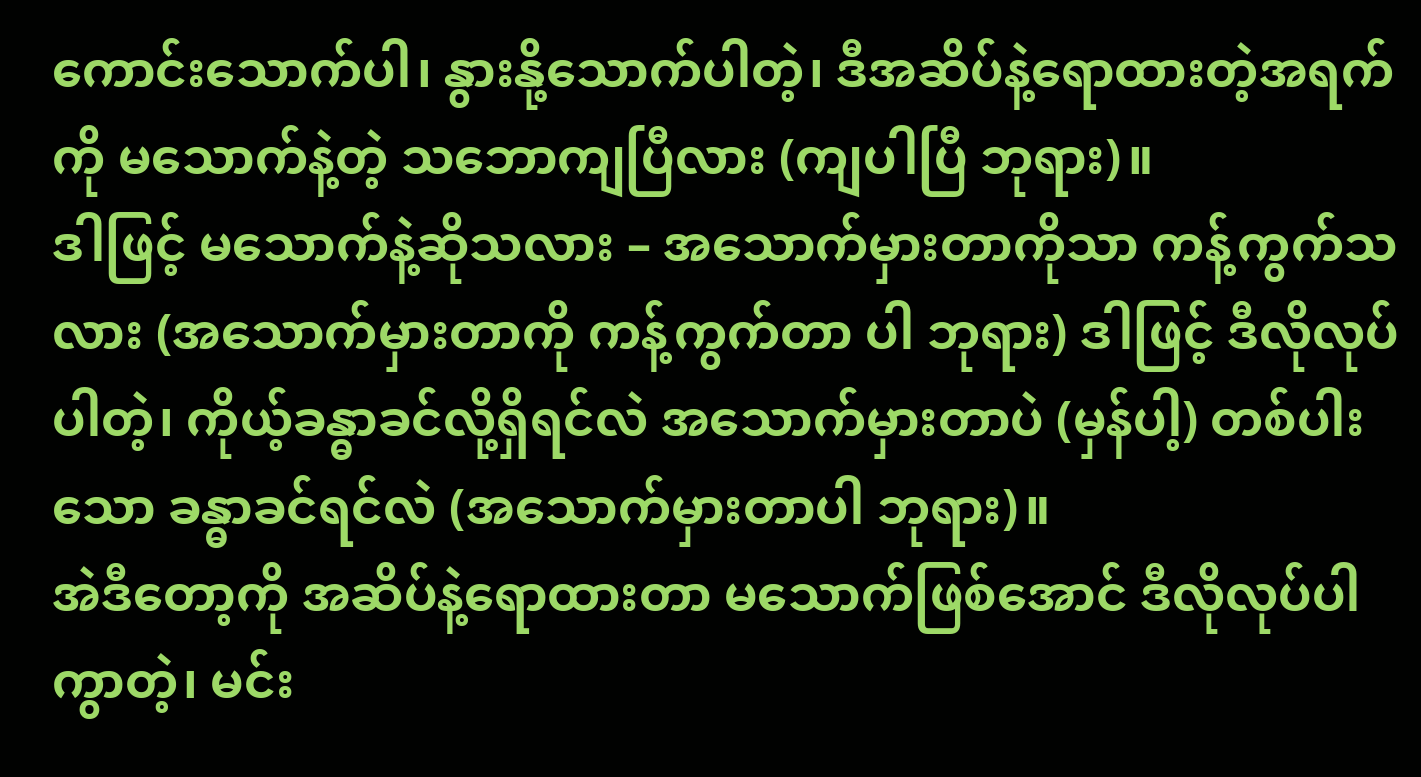ကောင်းသောက်ပါ၊ နွားနို့သောက်ပါတဲ့၊ ဒီအဆိပ်နဲ့ရောထားတဲ့အရက် ကို မသောက်နဲ့တဲ့ သဘောကျပြီလား (ကျပါပြီ ဘုရား)။
ဒါဖြင့် မသောက်နဲ့ဆိုသလား – အသောက်မှားတာကိုသာ ကန့်ကွက်သလား (အသောက်မှားတာကို ကန့်ကွက်တာ ပါ ဘုရား) ဒါဖြင့် ဒီလိုလုပ်ပါတဲ့၊ ကိုယ့်ခန္ဓာခင်လို့ရှိရင်လဲ အသောက်မှားတာပဲ (မှန်ပါ့) တစ်ပါးသော ခန္ဓာခင်ရင်လဲ (အသောက်မှားတာပါ ဘုရား)။
အဲဒီတော့ကို အဆိပ်နဲ့ရောထားတာ မသောက်ဖြစ်အောင် ဒီလိုလုပ်ပါကွာတဲ့၊ မင်း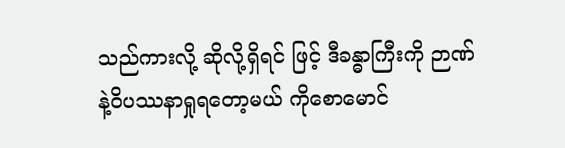သည်ကားလို့ ဆိုလို့ရှိရင် ဖြင့် ဒီခန္ဓာကြီးကို ဉာဏ်နဲ့ဝိပဿနာရှုရတော့မယ် ကိုစောမောင်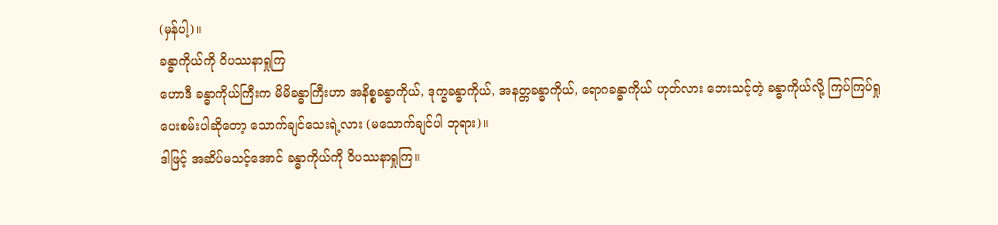(မှန်ပါ့)။
ခန္ဓာကိုယ်ကို ဝိပဿနာရှုကြ
ဟောဒီ ခန္ဓာကိုယ်ကြီးက မိမိခန္ဓာကြီးဟာ အနိစ္စခန္ဓာကိုယ်, ဒုက္ခခန္ဓာကိုယ်, အနတ္တခန္ဓာကိုယ်, ရောဂခန္ဓာကိုယ် ဟုတ်လား ဘေးသင့်တဲ့ ခန္ဓာကိုယ်လို့ ကြပ်ကြပ်ရှုပေးစမ်းပါဆိုတော့ သောက်ချင်သေးရဲ့လား (မသောက်ချင်ပါ ဘုရား)။
ဒါဖြင့် အဆိပ်မသင့်အောင် ခန္ဓာကိုယ်ကို ဝိပဿနာရှုကြ။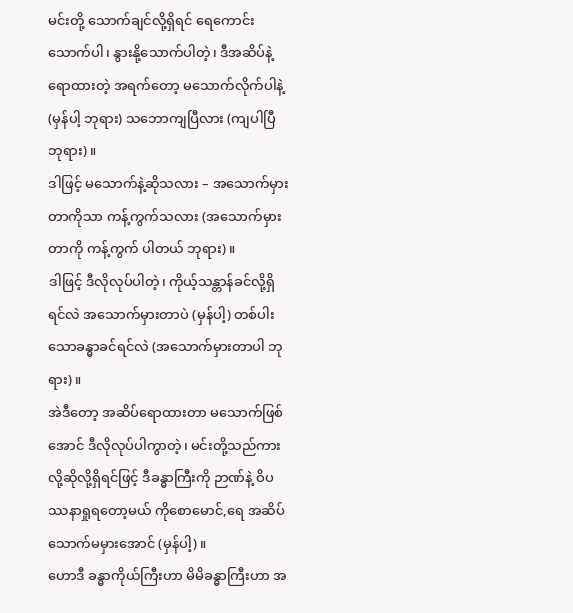မင်းတို့ သောက်ချင်လို့ရှိရင် ရေကောင်းသောက်ပါ၊ နွားနို့သောက်ပါတဲ့၊ ဒီအဆိပ်နဲ့ရောထားတဲ့ အရက်တော့ မသောက်လိုက်ပါနဲ့ (မှန်ပါ့ ဘုရား) သဘောကျပြီလား (ကျပါပြီ ဘုရား)။
ဒါဖြင့် မသောက်နဲ့ဆိုသလား – အသောက်မှားတာကိုသာ ကန့်ကွက်သလား (အသောက်မှားတာကို ကန့်ကွက် ပါတယ် ဘုရား)။
ဒါဖြင့် ဒီလိုလုပ်ပါတဲ့၊ ကိုယ့်သန္တာန်ခင်လို့ရှိရင်လဲ အသောက်မှားတာပဲ (မှန်ပါ့) တစ်ပါးသောခန္ဓာခင်ရင်လဲ (အသောက်မှားတာပါ ဘုရား)။
အဲဒီတော့ အဆိပ်ရောထားတာ မသောက်ဖြစ်အောင် ဒီလိုလုပ်ပါကွာတဲ့၊ မင်းတို့သည်ကားလို့ဆိုလို့ရှိရင်ဖြင့် ဒီခန္ဓာကြီးကို ဉာဏ်နဲ့ ဝိပဿနာရှုရတော့မယ် ကိုစောမောင်,ရေ အဆိပ်သောက်မမှားအောင် (မှန်ပါ့)။
ဟောဒီ ခန္ဓာကိုယ်ကြီးဟာ မိမိခန္ဓာကြီးဟာ အ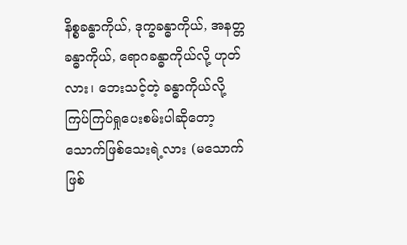နိစ္စခန္ဓာကိုယ်, ဒုက္ခခန္ဓာကိုယ်, အနတ္တခန္ဓာကိုယ်, ရောဂခန္ဓာကိုယ်လို့ ဟုတ်လား၊ ဘေးသင့်တဲ့ ခန္ဓာကိုယ်လို့ ကြပ်ကြပ်ရှုပေးစမ်းပါဆိုတော့ သောက်ဖြစ်သေးရဲ့လား (မသောက်ဖြစ်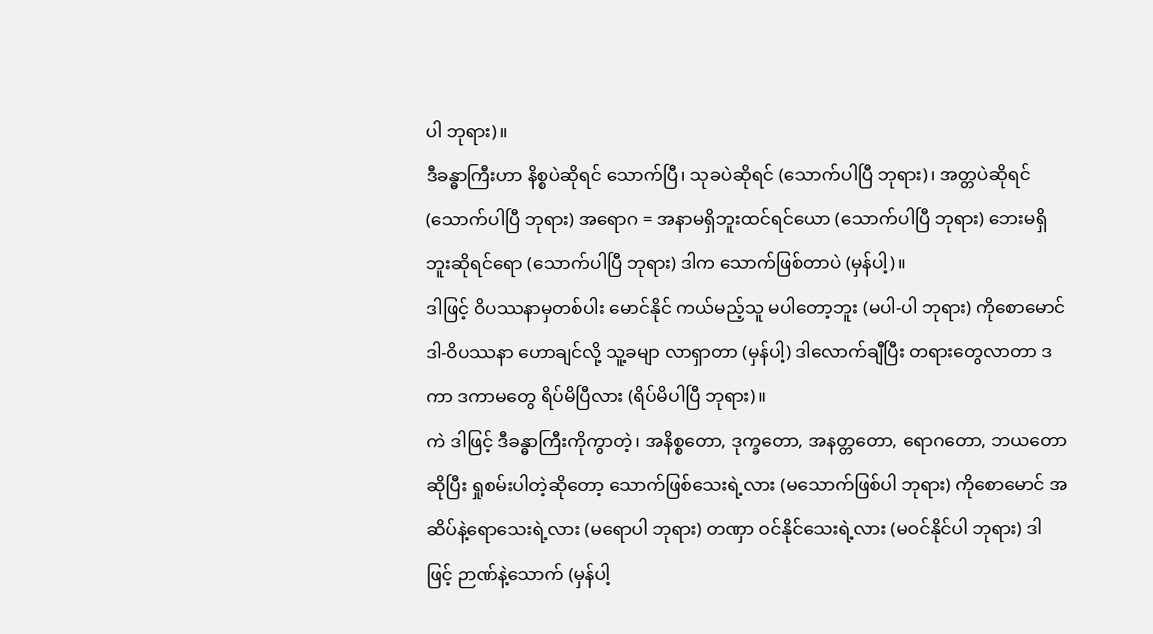ပါ ဘုရား)။
ဒီခန္ဓာကြီးဟာ နိစ္စပဲဆိုရင် သောက်ပြီ၊ သုခပဲဆိုရင် (သောက်ပါပြီ ဘုရား)၊ အတ္တပဲဆိုရင် (သောက်ပါပြီ ဘုရား) အရောဂ = အနာမရှိဘူးထင်ရင်ယော (သောက်ပါပြီ ဘုရား) ဘေးမရှိဘူးဆိုရင်ရော (သောက်ပါပြီ ဘုရား) ဒါက သောက်ဖြစ်တာပဲ (မှန်ပါ့)။
ဒါဖြင့် ဝိပဿနာမှတစ်ပါး မောင်နိုင် ကယ်မည့်သူ မပါတော့ဘူး (မပါ-ပါ ဘုရား) ကိုစောမောင် ဒါ-ဝိပဿနာ ဟောချင်လို့ သူ့ခမျာ လာရှာတာ (မှန်ပါ့) ဒါလောက်ချီပြီး တရားတွေလာတာ ဒကာ ဒကာမတွေ ရိပ်မိပြီလား (ရိပ်မိပါပြီ ဘုရား)။
ကဲ ဒါဖြင့် ဒီခန္ဓာကြီးကိုကွာတဲ့၊ အနိစ္စတော, ဒုက္ခတော, အနတ္တတော, ရောဂတော, ဘယတော ဆိုပြီး ရှုစမ်းပါတဲ့ဆိုတော့ သောက်ဖြစ်သေးရဲ့လား (မသောက်ဖြစ်ပါ ဘုရား) ကိုစောမောင် အဆိပ်နဲ့ရောသေးရဲ့လား (မရောပါ ဘုရား) တဏှာ ဝင်နိုင်သေးရဲ့လား (မဝင်နိုင်ပါ ဘုရား) ဒါဖြင့် ဉာဏ်နဲ့သောက် (မှန်ပါ့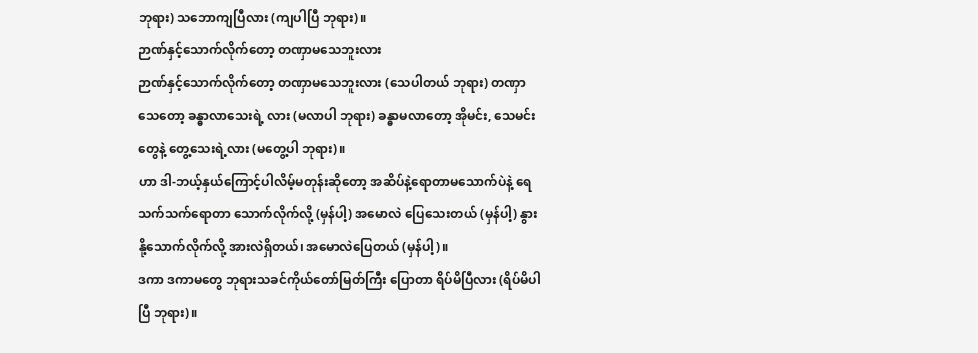ဘုရား) သဘောကျပြီလား (ကျပါပြီ ဘုရား)။
ဉာဏ်နှင့်သောက်လိုက်တော့ တဏှာမသေဘူးလား
ဉာဏ်နှင့်သောက်လိုက်တော့ တဏှာမသေဘူးလား (သေပါတယ် ဘုရား) တဏှာသေတော့ ခန္ဓာလာသေးရဲ့ လား (မလာပါ ဘုရား) ခန္ဓာမလာတော့ အိုမင်း, သေမင်းတွေနဲ့ တွေ့သေးရဲ့လား (မတွေ့ပါ ဘုရား)။
ဟာ ဒါ-ဘယ့်နှယ်ကြောင့်ပါလိမ့်မတုန်းဆိုတော့ အဆိပ်နဲ့ရောတာမသောက်ပဲနဲ့ ရေသက်သက်ရောတာ သောက်လိုက်လို့ (မှန်ပါ့) အမောလဲ ပြေသေးတယ် (မှန်ပါ့) နွားနို့သောက်လိုက်လို့ အားလဲရှိတယ်၊ အမောလဲပြေတယ် (မှန်ပါ့)။
ဒကာ ဒကာမတွေ ဘုရားသခင်ကိုယ်တော်မြတ်ကြီး ပြောတာ ရိပ်မိပြီလား (ရိပ်မိပါပြီ ဘုရား)။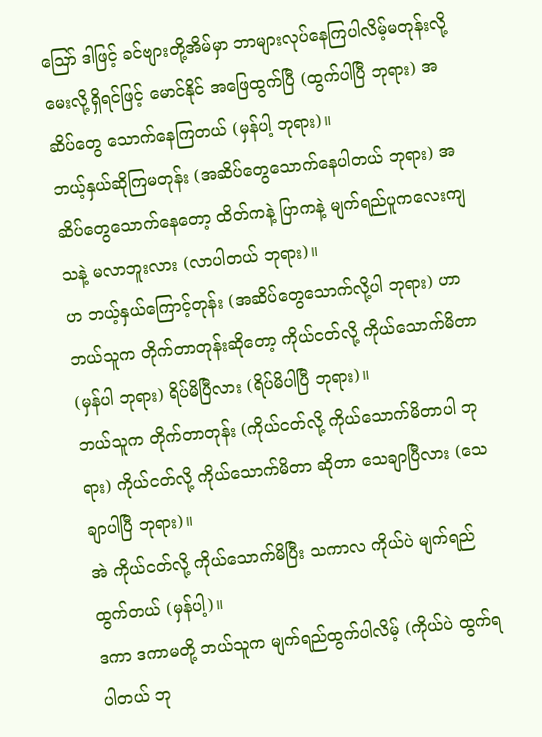ဪ ဒါဖြင့် ခင်ဗျားတို့အိမ်မှာ ဘာများလုပ်နေကြပါလိမ့်မတုန်းလို့ မေးလို့ရှိရင်ဖြင့် မောင်နိုင် အဖြေထွက်ပြီ (ထွက်ပါပြီ ဘုရား) အဆိပ်တွေ သောက်နေကြတယ် (မှန်ပါ့ ဘုရား)။
ဘယ့်နှယ်ဆိုကြမတုန်း (အဆိပ်တွေသောက်နေပါတယ် ဘုရား) အဆိပ်တွေသောက်နေတော့ ထိတ်ကနဲ့ ပြာကနဲ့ မျက်ရည်ပူကလေးကျသနဲ့ မလာဘူးလား (လာပါတယ် ဘုရား)။
ဟ ဘယ့်နှယ်ကြောင့်တုန်း (အဆိပ်တွေသောက်လို့ပါ ဘုရား) ဟာ ဘယ်သူက တိုက်တာတုန်းဆိုတော့ ကိုယ်ငတ်လို့ ကိုယ်သောက်မိတာ (မှန်ပါ ဘုရား) ရိပ်မိပြီလား (ရိပ်မိပါပြီ ဘုရား)။
ဘယ်သူက တိုက်တာတုန်း (ကိုယ်ငတ်လို့ ကိုယ်သောက်မိတာပါ ဘုရား) ကိုယ်ငတ်လို့ ကိုယ်သောက်မိတာ ဆိုတာ သေချာပြီလား (သေချာပါပြီ ဘုရား)။
အဲ ကိုယ်ငတ်လို့ ကိုယ်သောက်မိပြီး သကာလ ကိုယ်ပဲ မျက်ရည်ထွက်တယ် (မှန်ပါ့)။
ဒကာ ဒကာမတို့ ဘယ်သူက မျက်ရည်ထွက်ပါလိမ့် (ကိုယ်ပဲ ထွက်ရပါတယ် ဘု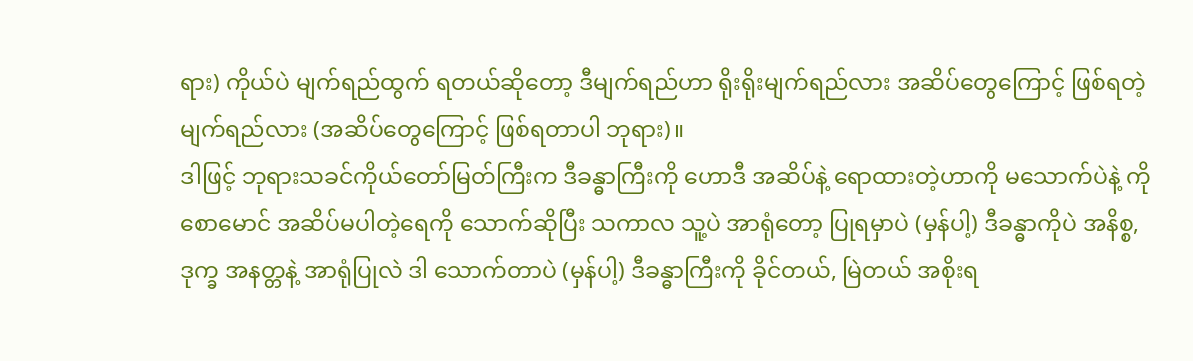ရား) ကိုယ်ပဲ မျက်ရည်ထွက် ရတယ်ဆိုတော့ ဒီမျက်ရည်ဟာ ရိုးရိုးမျက်ရည်လား အဆိပ်တွေကြောင့် ဖြစ်ရတဲ့မျက်ရည်လား (အဆိပ်တွေကြောင့် ဖြစ်ရတာပါ ဘုရား)။
ဒါဖြင့် ဘုရားသခင်ကိုယ်တော်မြတ်ကြီးက ဒီခန္ဓာကြီးကို ဟောဒီ အဆိပ်နဲ့ ရောထားတဲ့ဟာကို မသောက်ပဲနဲ့ ကိုစောမောင် အဆိပ်မပါတဲ့ရေကို သောက်ဆိုပြီး သကာလ သူ့ပဲ အာရုံတော့ ပြုရမှာပဲ (မှန်ပါ့) ဒီခန္ဓာကိုပဲ အနိစ္စ, ဒုက္ခ အနတ္တနဲ့ အာရုံပြုလဲ ဒါ သောက်တာပဲ (မှန်ပါ့) ဒီခန္ဓာကြီးကို ခိုင်တယ်, မြဲတယ် အစိုးရ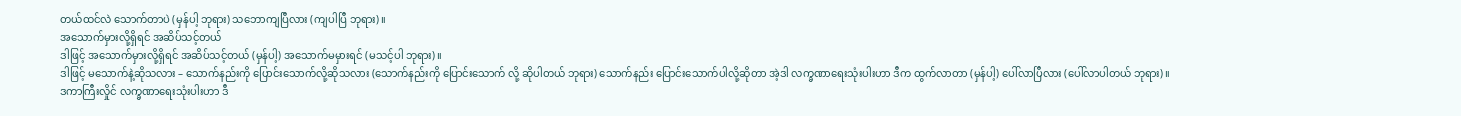တယ်ထင်လဲ သောက်တာပဲ (မှန်ပါ့ ဘုရား) သဘောကျပြီလား (ကျပါပြီ ဘုရား)။
အသောက်မှားလို့ရှိရင် အဆိပ်သင့်တယ်
ဒါဖြင့် အသောက်မှားလို့ရှိရင် အဆိပ်သင့်တယ် (မှန်ပါ့) အသောက်မမှားရင် (မသင့်ပါ ဘုရား)။
ဒါဖြင့် မသောက်နဲ့ဆိုသလား – သောက်နည်းကို ပြောင်းသောက်လို့ဆိုသလား (သောက်နည်းကို ပြောင်းသောက် လို့ ဆိုပါတယ် ဘုရား) သောက်နည်း ပြောင်းသောက်ပါလို့ဆိုတာ အဲ့ဒါ လက္ခဏာရေးသုံးပါးဟာ ဒီက ထွက်လာတာ (မှန်ပါ့) ပေါ်လာပြီလား (ပေါ်လာပါတယ် ဘုရား)။
ဒကာကြီးလှိုင် လက္ခဏာရေးသုံးပါးဟာ ဒီ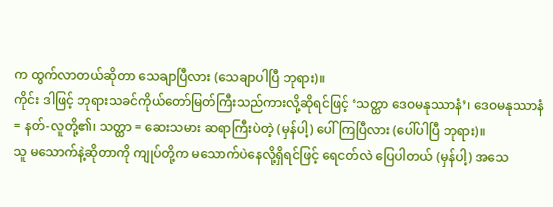က ထွက်လာတယ်ဆိုတာ သေချာပြီလား (သေချာပါပြီ ဘုရား)။
ကိုင်း ဒါဖြင့် ဘုရားသခင်ကိုယ်တော်မြတ်ကြီးသည်ကားလို့ဆိုရင်ဖြင့် ‘သတ္ထာ ဒေဝမနုဿာနံ’၊ ဒေဝမနုဿာနံ = နတ်-လူတို့၏၊ သတ္ထာ = ဆေးသမား ဆရာကြီးပဲတဲ့ (မှန်ပါ့) ပေါ်ကြပြီလား (ပေါ်ပါပြီ ဘုရား)။
သူ မသောက်နဲ့ဆိုတာကို ကျုပ်တို့က မသောက်ပဲနေလို့ရှိရင်ဖြင့် ရေငတ်လဲ ပြေပါတယ် (မှန်ပါ့) အသေ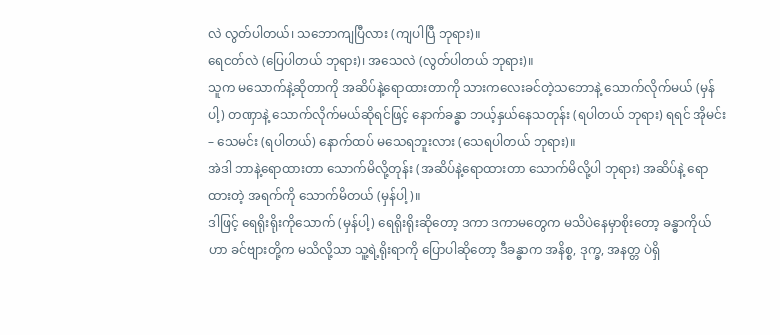လဲ လွတ်ပါတယ်၊ သဘောကျပြီလား (ကျပါပြီ ဘုရား)။
ရေငတ်လဲ (ပြေပါတယ် ဘုရား)၊ အသေလဲ (လွတ်ပါတယ် ဘုရား)။
သူက မသောက်နဲ့ဆိုတာကို အဆိပ်နဲ့ရောထားတာကို သားကလေးခင်တဲ့သဘောနဲ့ သောက်လိုက်မယ် (မှန်ပါ့) တဏှာနဲ့ သောက်လိုက်မယ်ဆိုရင်ဖြင့် နောက်ခန္ဓာ ဘယ့်နှယ်နေသတုန်း (ရပါတယ် ဘုရား) ရရင် အိုမင်း – သေမင်း (ရပါတယ်) နောက်ထပ် မသေရဘူးလား (သေရပါတယ် ဘုရား)။
အဲဒါ ဘာနဲ့ရောထားတာ သောက်မိလို့တုန်း (အဆိပ်နဲ့ရောထားတာ သောက်မိလို့ပါ ဘုရား) အဆိပ်နဲ့ ရောထားတဲ့ အရက်ကို သောက်မိတယ် (မှန်ပါ့)။
ဒါဖြင့် ရေရိုးရိုးကိုသောက် (မှန်ပါ့) ရေရိုးရိုးဆိုတော့ ဒကာ ဒကာမတွေက မသိပဲနေမှာစိုးတော့ ခန္ဓာကိုယ်ဟာ ခင်ဗျားတို့က မသိလို့သာ သူ့ရဲ့ရိုးရာကို ပြောပါဆိုတော့ ဒီခန္ဓာက အနိစ္စ, ဒုက္ခ, အနတ္တ ပဲရှိ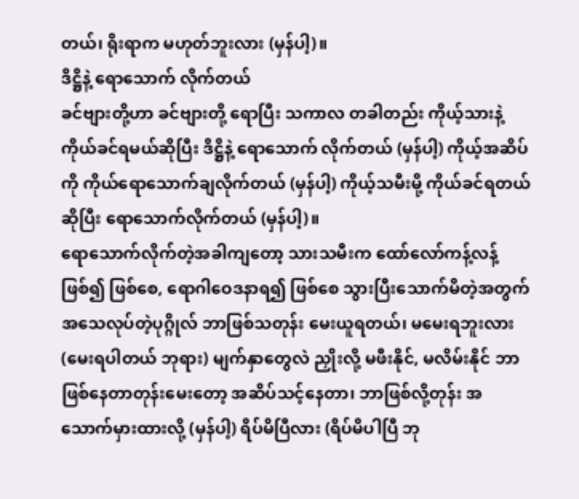တယ်၊ ရိုးရာက မဟုတ်ဘူးလား (မှန်ပါ့)။
ဒိဋ္ဌိနဲ့ ရောသောက် လိုက်တယ်
ခင်ဗျားတို့ဟာ ခင်ဗျားတို့ ရောပြီး သကာလ တခါတည်း ကိုယ့်သားနဲ့ ကိုယ်ခင်ရမယ်ဆိုပြီး ဒိဋ္ဌိနဲ့ ရောသောက် လိုက်တယ် (မှန်ပါ့) ကိုယ့်အဆိပ်ကို ကိုယ်ရောသောက်ချလိုက်တယ် (မှန်ပါ့) ကိုယ့်သမီးမို့ ကိုယ်ခင်ရတယ်ဆိုပြီး ရောသောက်လိုက်တယ် (မှန်ပါ့)။
ရောသောက်လိုက်တဲ့အခါကျတော့ သားသမီးက ထော်လော်ကန့်လန့်ဖြစ်၍ ဖြစ်စေ, ရောဂါဝေဒနာရ၍ ဖြစ်စေ သွားပြီးသောက်မိတဲ့အတွက် အသေလုပ်တဲ့ပုဂ္ဂိုလ် ဘာဖြစ်သတုန်း မေးယူရတယ်၊ မမေးရဘူးလား (မေးရပါတယ် ဘုရား) မျက်နှာတွေလဲ ညှိုးလို့ မဖီးနိုင်, မလိမ်းနိုင် ဘာဖြစ်နေတာတုန်းမေးတော့ အဆိပ်သင့်နေတာ၊ ဘာဖြစ်လို့တုန်း အသောက်မှားထားလို့ (မှန်ပါ့) ရိပ်မိပြီလား (ရိပ်မိပါပြီ ဘု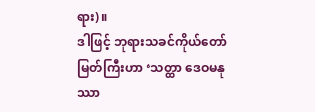ရား)။
ဒါဖြင့် ဘုရားသခင်ကိုယ်တော်မြတ်ကြီးဟာ ‘သတ္ထာ ဒေဝမနုဿာ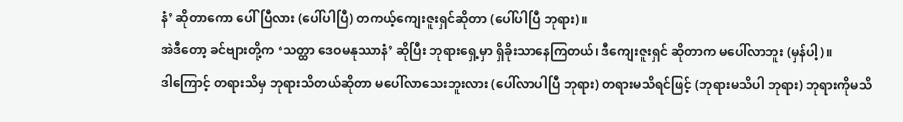နံ’ ဆိုတာကော ပေါ်ပြီလား (ပေါ်ပါပြီ) တကယ့်ကျေးဇူးရှင်ဆိုတာ (ပေါ်ပါပြီ ဘုရား)။
အဲဒီတော့ ခင်ဗျားတို့က ‘သတ္ထာ ဒေဝမနုဿာနံ’ ဆိုပြီး ဘုရားရှေ့မှာ ရှိခိုးသာနေကြတယ်၊ ဒီကျေးဇူးရှင် ဆိုတာက မပေါ်လာဘူး (မှန်ပါ့)။
ဒါကြောင့် တရားသိမှ ဘုရားသိတယ်ဆိုတာ မပေါ်လာသေးဘူးလား (ပေါ်လာပါပြီ ဘုရား) တရားမသိရင်ဖြင့် (ဘုရားမသိပါ ဘုရား) ဘုရားကိုမသိ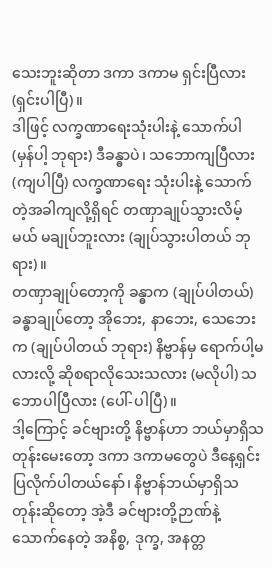သေးဘူးဆိုတာ ဒကာ ဒကာမ ရှင်းပြီလား (ရှင်းပါပြီ)။
ဒါဖြင့် လက္ခဏာရေးသုံးပါးနဲ့ သောက်ပါ (မှန်ပါ့ ဘုရား) ဒီခန္ဓာပဲ၊ သဘောကျပြီလား (ကျပါပြီ) လက္ခဏာရေး သုံးပါးနဲ့ သောက်တဲ့အခါကျလို့ရှိရင် တဏှာချုပ်သွားလိမ့်မယ် မချုပ်ဘူးလား (ချုပ်သွားပါတယ် ဘုရား)။
တဏှာချုပ်တော့ကို ခန္ဓာက (ချုပ်ပါတယ်) ခန္ဓာချုပ်တော့ အိုဘေး, နာဘေး, သေဘေးက (ချုပ်ပါတယ် ဘုရား) နိဗ္ဗာန်မှ ရောက်ပါ့မလားလို့ ဆိုစရာလိုသေးသလား (မလိုပါ) သဘောပါပြီလား (ပေါ်-ပါပြီ)။
ဒါ့ကြောင့် ခင်ဗျားတို့ နိဗ္ဗာန်ဟာ ဘယ်မှာရှိသတုန်းမေးတော့ ဒကာ ဒကာမတွေပဲ ဒီနေ့ရှင်းပြလိုက်ပါတယ်နော်၊ နိဗ္ဗာန်ဘယ်မှာရှိသတုန်းဆိုတော့ အဲ့ဒီ ခင်ဗျားတို့ဉာဏ်နဲ့ သောက်နေတဲ့ အနိစ္စ, ဒုက္ခ, အနတ္တ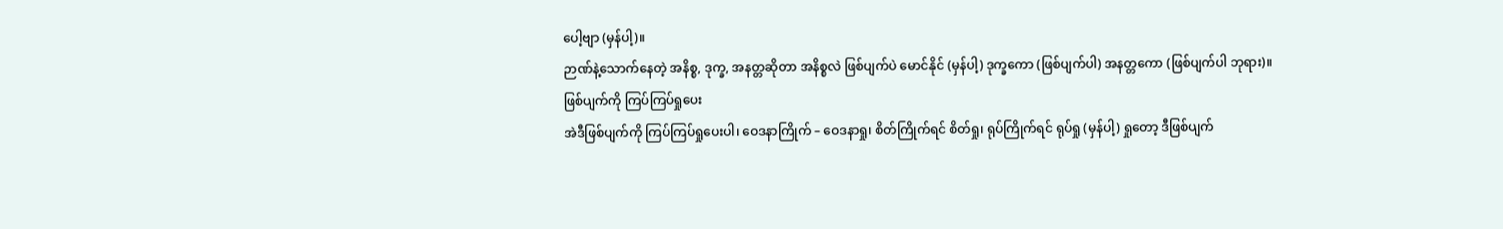ပေါ့ဗျာ (မှန်ပါ့)။
ဉာဏ်နဲ့သောက်နေတဲ့ အနိစ္စ, ဒုက္ခ, အနတ္တဆိုတာ အနိစ္စလဲ ဖြစ်ပျက်ပဲ မောင်နိုင် (မှန်ပါ့) ဒုက္ခကော (ဖြစ်ပျက်ပါ) အနတ္တကော (ဖြစ်ပျက်ပါ ဘုရား)။
ဖြစ်ပျက်ကို ကြပ်ကြပ်ရှုပေး
အဲဒီဖြစ်ပျက်ကို ကြပ်ကြပ်ရှုပေးပါ၊ ဝေဒနာကြိုက် – ဝေဒနာရှု၊ စိတ်ကြိုက်ရင် စိတ်ရှု၊ ရုပ်ကြိုက်ရင် ရုပ်ရှု (မှန်ပါ့) ရှုတော့ ဒီဖြစ်ပျက်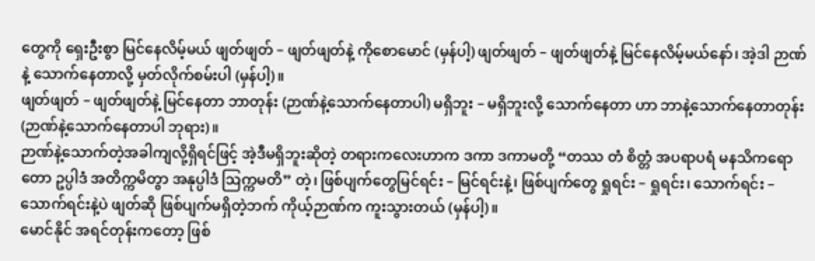တွေကို ရှေးဦးစွာ မြင်နေလိမ့်မယ် ဖျတ်ဖျတ် – ဖျတ်ဖျတ်နဲ့ ကိုစောမောင် (မှန်ပါ့) ဖျတ်ဖျတ် – ဖျတ်ဖျတ်နဲ့ မြင်နေလိမ့်မယ်နော်၊ အဲ့ဒါ ဉာဏ်နဲ့ သောက်နေတာလို့ မှတ်လိုက်စမ်းပါ (မှန်ပါ့)။
ဖျတ်ဖျတ် – ဖျတ်ဖျတ်နဲ့ မြင်နေတာ ဘာတုန်း (ဉာဏ်နဲ့သောက်နေတာပါ) မရှိဘူး – မရှိဘူးလို့ သောက်နေတာ ဟာ ဘာနဲ့သောက်နေတာတုန်း (ဉာဏ်နဲ့သောက်နေတာပါ ဘုရား)။
ဉာဏ်နဲ့သောက်တဲ့အခါကျလို့ရှိရင်ဖြင့် အဲ့ဒီမရှိဘူးဆိုတဲ့ တရားကလေးဟာက ဒကာ ဒကာမတို့ “တဿ တံ စိတ္တံ အပရာပရံ မနသိကရောတော ဥပ္ပါဒံ အတိက္ကမိတွာ အနုပ္ပါဒံ ဩက္ကမတိ” တဲ့၊ ဖြစ်ပျက်တွေမြင်ရင်း – မြင်ရင်းနဲ့၊ ဖြစ်ပျက်တွေ ရှုရင်း – ရှုရင်း၊ သောက်ရင်း – သောက်ရင်းနဲ့ပဲ ဖျတ်ဆို ဖြစ်ပျက်မရှိတဲ့ဘက် ကိုယ့်ဉာဏ်က ကူးသွားတယ် (မှန်ပါ့)။
မောင်နိုင် အရင်တုန်းကတော့ ဖြစ်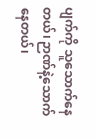ပျက်ကို သူသောက်နေတယ်၊ ဉာဏ်နဲ့သောက်နေတယ်၊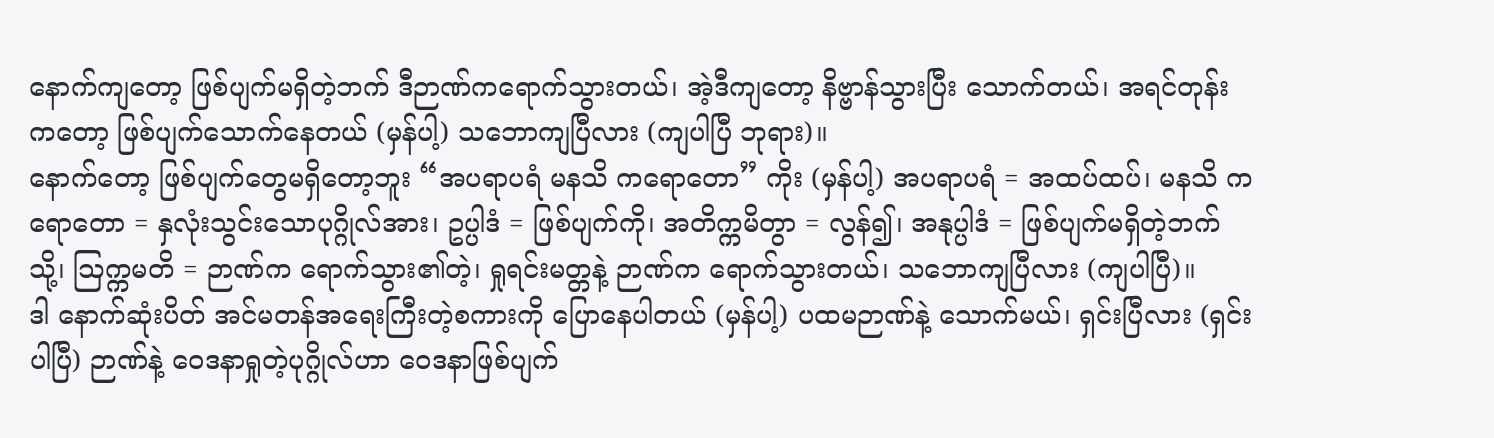နောက်ကျတော့ ဖြစ်ပျက်မရှိတဲ့ဘက် ဒီဉာဏ်ကရောက်သွားတယ်၊ အဲ့ဒီကျတော့ နိဗ္ဗာန်သွားပြီး သောက်တယ်၊ အရင်တုန်းကတော့ ဖြစ်ပျက်သောက်နေတယ် (မှန်ပါ့) သဘောကျပြီလား (ကျပါပြီ ဘုရား)။
နောက်တော့ ဖြစ်ပျက်တွေမရှိတော့ဘူး “အပရာပရံ မနသိ ကရောတော” ကိုး (မှန်ပါ့) အပရာပရံ = အထပ်ထပ်၊ မနသိ ကရောတော = နှလုံးသွင်းသောပုဂ္ဂိုလ်အား၊ ဥပ္ပါဒံ = ဖြစ်ပျက်ကို၊ အတိက္ကမိတွာ = လွန်၍၊ အနုပ္ပါဒံ = ဖြစ်ပျက်မရှိတဲ့ဘက်သို့၊ ဩက္ကမတိ = ဉာဏ်က ရောက်သွား၏တဲ့၊ ရှုရင်းမတ္တနဲ့ ဉာဏ်က ရောက်သွားတယ်၊ သဘောကျပြီလား (ကျပါပြီ)။
ဒါ နောက်ဆုံးပိတ် အင်မတန်အရေးကြီးတဲ့စကားကို ပြောနေပါတယ် (မှန်ပါ့) ပထမဉာဏ်နဲ့ သောက်မယ်၊ ရှင်းပြီလား (ရှင်းပါပြီ) ဉာဏ်နဲ့ ဝေဒနာရှုတဲ့ပုဂ္ဂိုလ်ဟာ ဝေဒနာဖြစ်ပျက်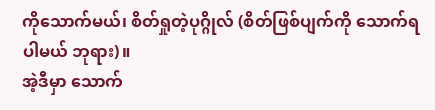ကိုသောက်မယ်၊ စိတ်ရှုတဲ့ပုဂ္ဂိုလ် (စိတ်ဖြစ်ပျက်ကို သောက်ရပါမယ် ဘုရား)။
အဲ့ဒီမှာ သောက်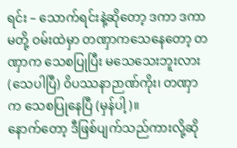ရင်း – သောက်ရင်းနဲ့ဆိုတော့ ဒကာ ဒကာမတို့ ဝမ်းထဲမှာ တဏှာကသေနေတော့ တဏှာက သေစပြုပြီး မသေသေးဘူးလား (သေပါပြီ) ဝိပဿနာဉာဏ်ကိုး၊ တဏှာက သေစပြုနေပြီ (မှန်ပါ့)။
နောက်တော့ ဒီဖြစ်ပျက်သည်ကားလို့ဆို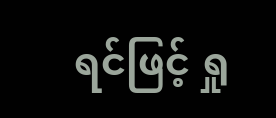ရင်ဖြင့် ရှု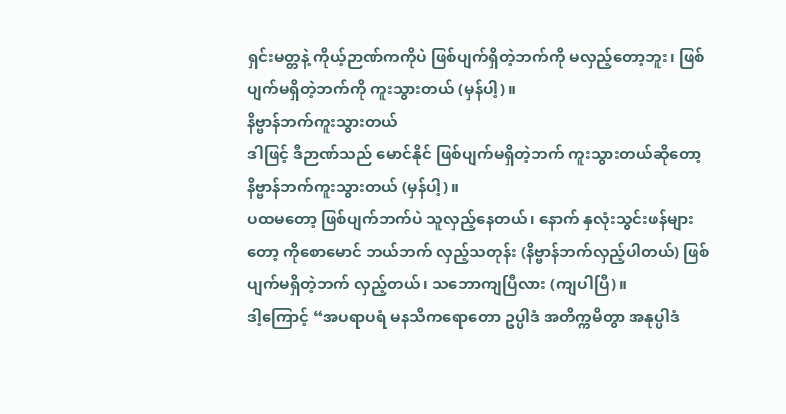ရှင်းမတ္တနဲ့ ကိုယ့်ဉာဏ်ကကိုပဲ ဖြစ်ပျက်ရှိတဲ့ဘက်ကို မလှည့်တော့ဘူး၊ ဖြစ်ပျက်မရှိတဲ့ဘက်ကို ကူးသွားတယ် (မှန်ပါ့)။
နိဗ္ဗာန်ဘက်ကူးသွားတယ်
ဒါဖြင့် ဒီဉာဏ်သည် မောင်နိုင် ဖြစ်ပျက်မရှိတဲ့ဘက် ကူးသွားတယ်ဆိုတော့ နိဗ္ဗာန်ဘက်ကူးသွားတယ် (မှန်ပါ့)။
ပထမတော့ ဖြစ်ပျက်ဘက်ပဲ သူလှည့်နေတယ်၊ နောက် နှလုံးသွင်းဖန်များတော့ ကိုစောမောင် ဘယ်ဘက် လှည့်သတုန်း (နိဗ္ဗာန်ဘက်လှည့်ပါတယ်) ဖြစ်ပျက်မရှိတဲ့ဘက် လှည့်တယ်၊ သဘောကျပြီလား (ကျပါပြီ)။
ဒါ့ကြောင့် “အပရာပရံ မနသိကရောတော ဥပ္ပါဒံ အတိက္ကမိတွာ အနုပ္ပါဒံ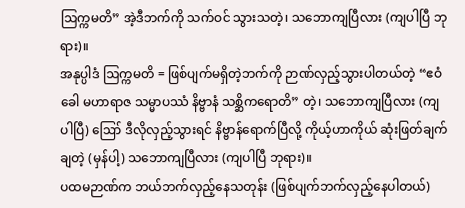ဩက္ကမတိ” အဲ့ဒီဘက်ကို သက်ဝင် သွားသတဲ့၊ သဘောကျပြီလား (ကျပါပြီ ဘုရား)။
အနုပ္ပါဒံ ဩက္ကမတိ = ဖြစ်ပျက်မရှိတဲ့ဘက်ကို ဉာဏ်လှည့်သွားပါတယ်တဲ့ “ဧဝံ ခေါ မဟာရာဇ သမ္မာပဿံ နိဗ္ဗာနံ သစ္ဆိကရောတိ” တဲ့၊ သဘောကျပြီလား (ကျပါပြီ) ဪ ဒီလိုလှည့်သွားရင် နိဗ္ဗာန်ရောက်ပြီလို့ ကိုယ့်ဟာကိုယ် ဆုံးဖြတ်ချက်ချတဲ့ (မှန်ပါ့) သဘောကျပြီလား (ကျပါပြီ ဘုရား)။
ပထမဉာဏ်က ဘယ်ဘက်လှည့်နေသတုန်း (ဖြစ်ပျက်ဘက်လှည့်နေပါတယ်)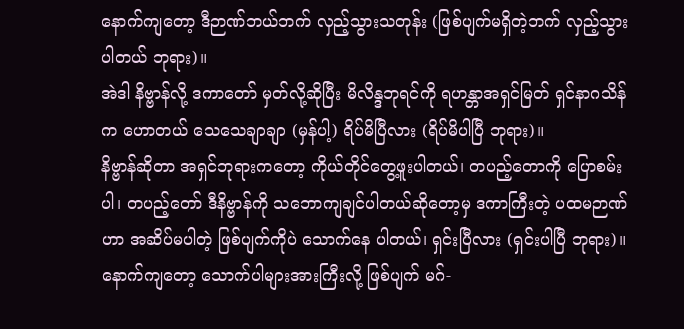နောက်ကျတော့ ဒီဉာဏ်ဘယ်ဘက် လှည့်သွားသတုန်း (ဖြစ်ပျက်မရှိတဲ့ဘက် လှည့်သွားပါတယ် ဘုရား)။
အဲဒါ နိဗ္ဗာန်လို့ ဒကာတော် မှတ်လို့ဆိုပြီး မိလိန္ဒဘုရင်ကို ရဟန္တာအရှင်မြတ် ရှင်နာဂသိန်က ဟောတယ် သေသေချာချာ (မှန်ပါ့) ရိပ်မိပြီလား (ရိပ်မိပါပြီ ဘုရား)။
နိဗ္ဗာန်ဆိုတာ အရှင်ဘုရားကတော့ ကိုယ်တိုင်တွေ့ဖူးပါတယ်၊ တပည့်တောကို ပြောစမ်းပါ၊ တပည့်တော် ဒီနိဗ္ဗာန်ကို သဘောကျချင်ပါတယ်ဆိုတော့မှ ဒကာကြီးတဲ့ ပထမဉာဏ်ဟာ အဆိပ်မပါတဲ့ ဖြစ်ပျက်ကိုပဲ သောက်နေ ပါတယ်၊ ရှင်းပြီလား (ရှင်းပါပြီ ဘုရား)။
နောက်ကျတော့ သောက်ပါများအားကြီးလို့ ဖြစ်ပျက် မဂ်-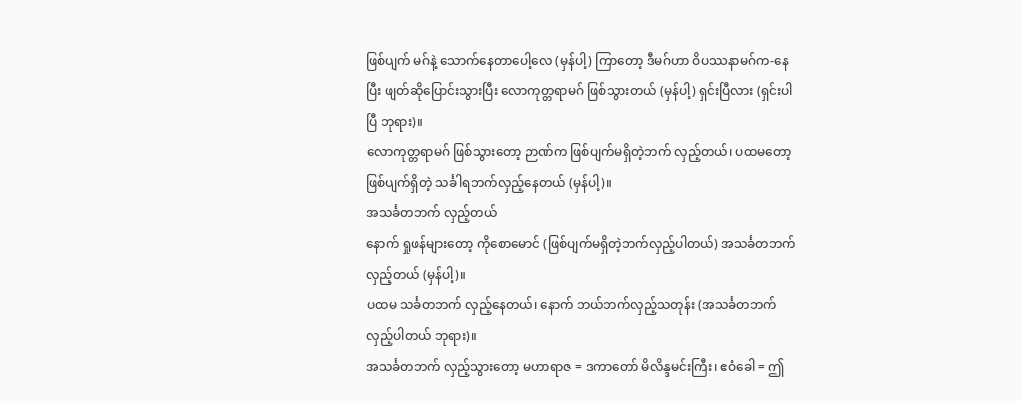ဖြစ်ပျက် မဂ်နဲ့ သောက်နေတာပေါ့လေ (မှန်ပါ့) ကြာတော့ ဒီမဂ်ဟာ ဝိပဿနာမဂ်က-နေပြီး ဖျတ်ဆိုပြောင်းသွားပြီး လောကုတ္တရာမဂ် ဖြစ်သွားတယ် (မှန်ပါ့) ရှင်းပြီလား (ရှင်းပါပြီ ဘုရား)။
လောကုတ္တရာမဂ် ဖြစ်သွားတော့ ဉာဏ်က ဖြစ်ပျက်မရှိတဲ့ဘက် လှည့်တယ်၊ ပထမတော့ ဖြစ်ပျက်ရှိတဲ့ သင်္ခါရဘက်လှည့်နေတယ် (မှန်ပါ့)။
အသင်္ခတဘက် လှည့်တယ်
နောက် ရှုဖန်များတော့ ကိုစောမောင် (ဖြစ်ပျက်မရှိတဲ့ဘက်လှည့်ပါတယ်) အသင်္ခတဘက် လှည့်တယ် (မှန်ပါ့)။
ပထမ သင်္ခတဘက် လှည့်နေတယ်၊ နောက် ဘယ်ဘက်လှည့်သတုန်း (အသင်္ခတဘက် လှည့်ပါတယ် ဘုရား)။
အသင်္ခတဘက် လှည့်သွားတော့ မဟာရာဇ = ဒကာတော် မိလိန္ဒမင်းကြီး၊ ဧဝံခေါ = ဤ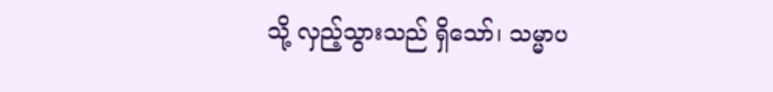သို့ လှည့်သွားသည် ရှိသော်၊ သမ္မာပ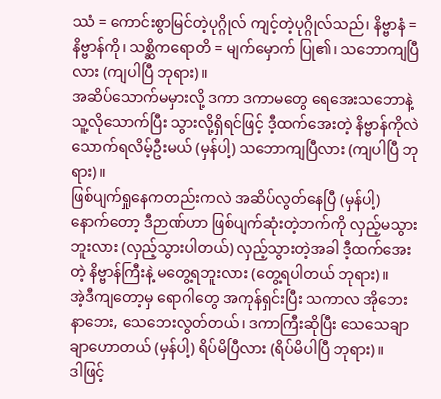ဿံ = ကောင်းစွာမြင်တဲ့ပုဂ္ဂိုလ် ကျင့်တဲ့ပုဂ္ဂိုလ်သည်၊ နိဗ္ဗာနံ = နိဗ္ဗာန်ကို၊ သစ္ဆိကရောတိ = မျက်မှောက် ပြု၏၊ သဘောကျပြီလား (ကျပါပြီ ဘုရား)။
အဆိပ်သောက်မမှားလို့ ဒကာ ဒကာမတွေ ရေအေးသဘောနဲ့ သူ့လိုသောက်ပြီး သွားလို့ရှိရင်ဖြင့် ဒီ့ထက်အေးတဲ့ နိဗ္ဗာန်ကိုလဲ သောက်ရလိမ့်ဦးမယ် (မှန်ပါ့) သဘောကျပြီလား (ကျပါပြီ ဘုရား)။
ဖြစ်ပျက်ရှုနေကတည်းကလဲ အဆိပ်လွတ်နေပြီ (မှန်ပါ့) နောက်တော့ ဒီဉာဏ်ဟာ ဖြစ်ပျက်ဆုံးတဲ့ဘက်ကို လှည့်မသွားဘူးလား (လှည့်သွားပါတယ်) လှည့်သွားတဲ့အခါ ဒီ့ထက်အေးတဲ့ နိဗ္ဗာန်ကြီးနဲ့ မတွေ့ရဘူးလား (တွေ့ရပါတယ် ဘုရား)။
အဲ့ဒီကျတော့မှ ရောဂါတွေ အကုန်ရှင်းပြီး သကာလ အိုဘေး နာဘေး, သေဘေးလွတ်တယ်၊ ဒကာကြီးဆိုပြီး သေသေချာချာဟောတယ် (မှန်ပါ့) ရိပ်မိပြီလား (ရိပ်မိပါပြီ ဘုရား)။
ဒါဖြင့်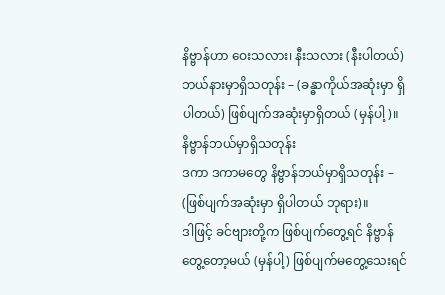နိဗ္ဗာန်ဟာ ဝေးသလား၊ နီးသလား (နီးပါတယ်) ဘယ်နားမှာရှိသတုန်း – (ခန္ဓာကိုယ်အဆုံးမှာ ရှိပါတယ်) ဖြစ်ပျက်အဆုံးမှာရှိတယ် (မှန်ပါ့)။
နိဗ္ဗာန်ဘယ်မှာရှိသတုန်း
ဒကာ ဒကာမတွေ နိဗ္ဗာန်ဘယ်မှာရှိသတုန်း – (ဖြစ်ပျက်အဆုံးမှာ ရှိပါတယ် ဘုရား)။
ဒါဖြင့် ခင်ဗျားတို့က ဖြစ်ပျက်တွေ့ရင် နိဗ္ဗာန်တွေ့တော့မယ် (မှန်ပါ့) ဖြစ်ပျက်မတွေ့သေးရင်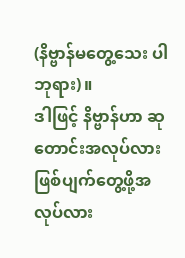(နိဗ္ဗာန်မတွေ့သေး ပါ ဘုရား)။
ဒါဖြင့် နိဗ္ဗာန်ဟာ ဆုတောင်းအလုပ်လား ဖြစ်ပျက်တွေ့ဖို့အလုပ်လား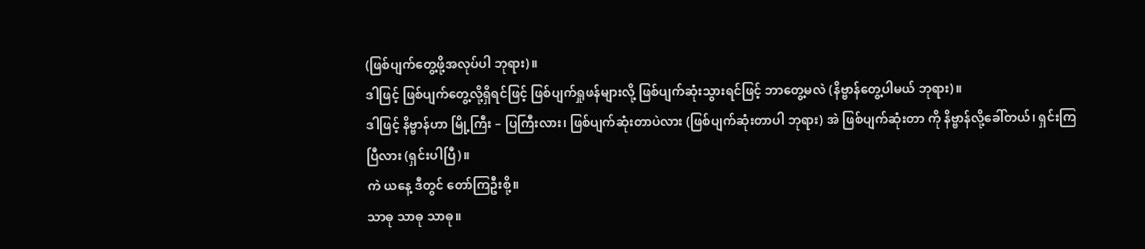(ဖြစ်ပျက်တွေ့ဖို့အလုပ်ပါ ဘုရား)။
ဒါဖြင့် ဖြစ်ပျက်တွေ့လို့ရှိရင်ဖြင့် ဖြစ်ပျက်ရှုဖန်များလို့ ဖြစ်ပျက်ဆုံးသွားရင်ဖြင့် ဘာတွေ့မလဲ (နိဗ္ဗာန်တွေ့ပါမယ် ဘုရား)။
ဒါဖြင့် နိဗ္ဗာန်ဟာ မြို့ကြီး – ပြကြီးလား၊ ဖြစ်ပျက်ဆုံးတာပဲလား (ဖြစ်ပျက်ဆုံးတာပါ ဘုရား) အဲ ဖြစ်ပျက်ဆုံးတာ ကို နိဗ္ဗာန်လို့ခေါ်တယ်၊ ရှင်းကြပြီလား (ရှင်းပါပြီ)။
ကဲ ယနေ့ ဒီတွင် တော်ကြဦးစို့။
သာဓု သာဓု သာဓု။